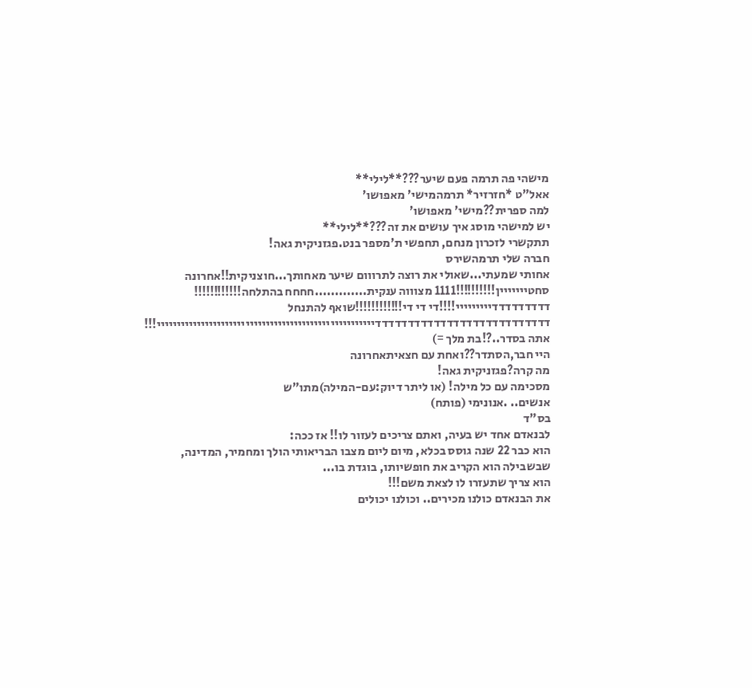מישהי פה תרמה פעם שיער???**לילי**
אאל"ט *חזרזיר* תרמהמישי' מאפושו'
למה ספרית??מישי' מאפושו'
יש למישהי מוסג איך עושים את זה???**לילי**
תתקשרי לזכרון מנחם, תחפשי ת'מספר בנט.פגזניקית גאה!
חברה שלי תרמהשירס
אחותי שמעתי...שאולי את רוצה לתרווום שיער מאחותך...חוצניקית!!אחרונה
סחטייייייין!!!!!!!!!!1111 מצוווה ענקית.............חחחח בהתלחה!!!!!!!!!!!!
דדדדדדדדדייייייייי!!!!די די די!!!!!!!!!!!!שואף להתנחל
דדדדדדדדדדדדדדדדדדדדדדדדדדדיייייייייייייייייייייייייייייייייייייייייייייייייייייי!!!
אתה בסדר..?!בת מלך =)
היי חבר,הסתדר??ואחת עם חצאיתאחרונה
מה קרה?פגזניקית גאה!
מסכימה עם כל מילה! (או ליתר דיוק:עם-המילה)מתו"ש
אנשים.. .אנונימי (פותח)
בס"ד
לבנאדם אחד יש בעיה, ואתם צריכים לעזור לו!! אז ככה:
הוא כבר 22 שנה גוסס בכלא, מיום ליום מצבו הבריאותי הולך ומחמיר, המדינה, שבשבילה הוא הקריב את חופשיותו, בוגדת בו...
הוא צריך שתעזרו לו לצאת משם!!!
את הבנאדם כולנו מכירים.. וכולנו יכולים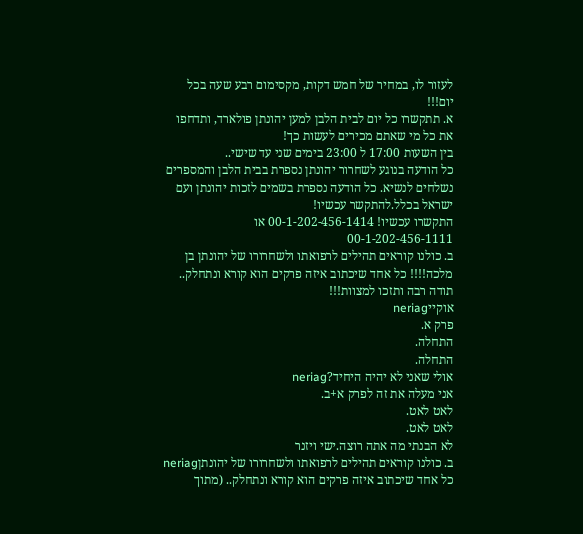לעזור לו, במחיר של חמש דקות, מקסימום רבע שעה בכל יום!!!
א. תתקשרו כל יום לבית הלבן למען יהונתן פולארד, ותדחפו את כל מי שאתם מכירים לעשות כך!
בין השעות 17:00 ל 23:00 בימים שני עד שישי..
כל הודעה בנוגע לשחרור יהונתן נספרת בבית הלבן והמספרים נשלחים לנשיא. כל הודעה נספרת בשמים לזכות יהונתן ועם ישראל בכלל.להתקשר עכשיו!
התקשרו עכשיו! 00-1-202-456-1414 או 00-1-202-456-1111
ב. כולנו קוראים תהילים לרפואתו ולשחרורו של יהונתן בן מלכה!!!! כל אחד שיכתוב איזה פרקים הוא קורא ונתחלק..
תודה רבה ותזכו למצוות!!!
אוקייneriag
פרק א.
התחלה.
התחלה.
אולי שאני לא יהיה היחיד?neriag
אני מעלה את זה לפרק א+ב.
לאט לאט.
לאט לאט.
לא הבנתי מה אתה רוצה.ישי ויזנר
ב. כולנו קוראים תהילים לרפואתו ולשחרורו של יהונתןneriag
כל אחד שיכתוב איזה פרקים הוא קורא ונתחלק.. (מתוך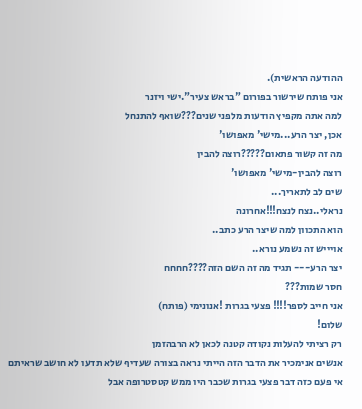ההודעה הראשית).
אני פותח שירשור בפורום "בראש צעיר".ישי ויזנר
למה אתה מקפיץ הודעות מלפני שנים???שואף להתנחל
אכן, יצר הרע...מישי' מאפושו'
מה זה קשור פתאום?????רוצה להבין
רוצה להבין-מישי' מאפושו'
שים לב לתאריך...
נראלי..נצח לנצח!!!אחרונה
הוא התכוון למה שיצר הרע כתב..
אויייש זה נשמע נורא..
יצר הרע--- תגיד מה זה השם הזה????חחחח
חסר שמות???
אני חייב לספר!!!! פצעי בגרות !אנונימי (פותח)
שלום!
רק רציתי להעלות נקודה קטנה לכאן לא הרבהזמן
אנשים אנימכיר את הדבר הזה הייתי נראה בצורה שעדיף שלא תדעו לא חושב שראיתם אי פעם כזה דבר פצעי בגרות שכבר היו ממש קטסטרופה אבל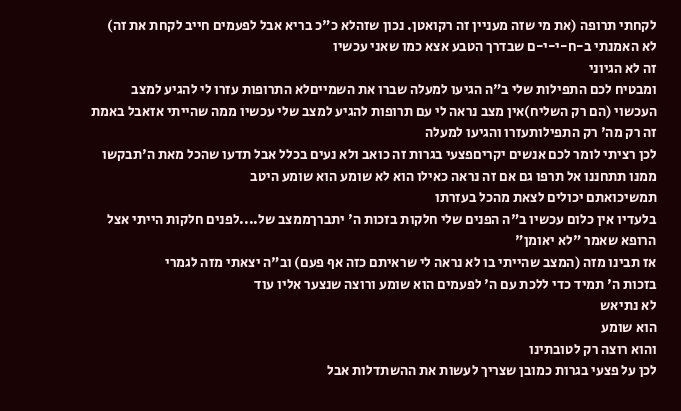לקחתי תרופה (את מי שזה מעניין זה רקואטן. נכון שזהלא כ"כ בריא אבל לפעמים חייב לקחת את זה)
לא האמנתי ב-ח-י-י-ם שבדרך הטבע אצא כמו שאני עכשיו
זה לא הגיוני
ומבטיח לכם התפילות שלי ב"ה הגיעו למעלה שברו את השמייםלא התרופות עזרו לי להגיע למצב העכשוי (הם רק השליח)אין מצב נראה לי עם תרופות להגיע למצב שלי עכשיו ממה שהייתי אזאבל באמת זה רק מה' רק התפילותעזרו והגיעו למעלה
לכן רציתי לומר לכם אנשים יקריםפצעי בגרות זה כואב ולא נעים בכלל אבל תדעו שהכל מאת ה'תבקשו ממנו תתחננו אל תרפו גם אם זה נראה כאילו הוא לא שומע הוא שומע היטב
תמשיכואתם יכולים לצאת מהכל בעזרתו
בלעדיו אין כלום עכשיו ב"ה הפנים שלי חלקות בזכות ה' יתברךממצב של....לפנים חלקות הייתי אצל הרופא שאמר "לא יאומן"
אז תבינו מזה (המצב שהייתי בו לא נראה לי שראיתם כזה אף פעם) וב"ה יצאתי מזה לגמרי
בזכות ה' תמיד כדי ללכת עם ה' לפעמים הוא שומע ורוצה שנצער אליו עוד
לא נתיאש
הוא שומע
והוא רוצה רק לטובתינו
לכן על פצעי בגרות כמובן שצריך לעשות את ההשתדלות אבל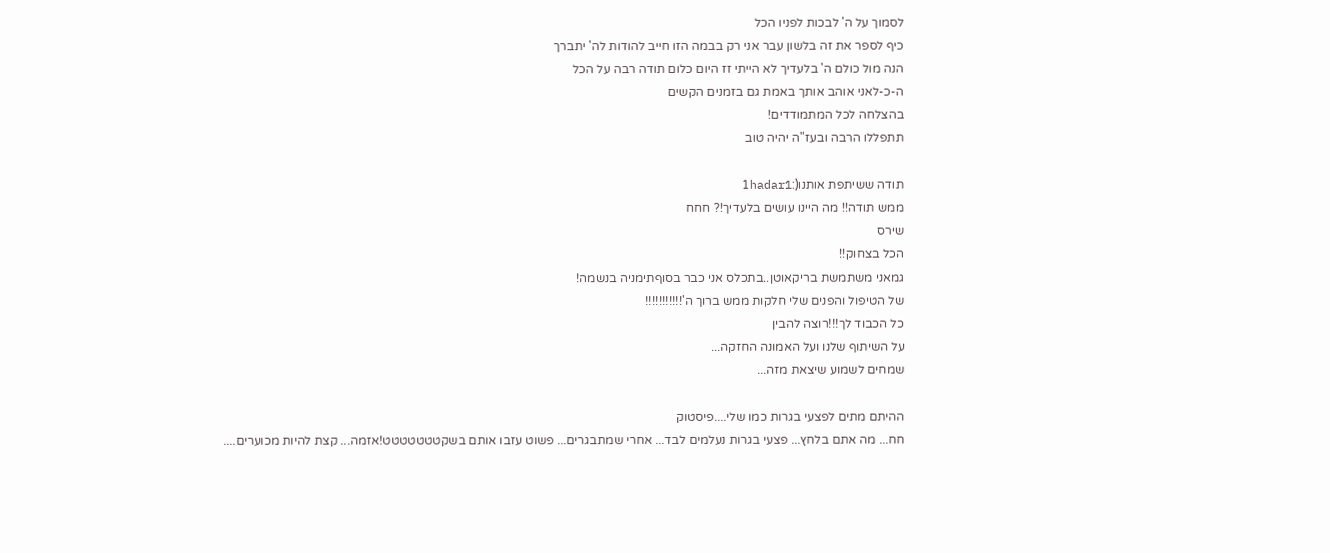לסמוך על ה' לבכות לפניו הכל
כיף לספר את זה בלשון עבר אני רק בבמה הזו חייב להודות לה' יתברך
הנה מול כולם ה' בלעדיך לא הייתי זז היום כלום תודה רבה על הכל
ה-כ-לאני אוהב אותך באמת גם בזמנים הקשים
בהצלחה לכל המתמודדים!
תתפללו הרבה ובעז"ה יהיה טוב

תודה ששיתפת אותנו(:1hadar1
ממש תודה!! מה היינו עושים בלעדיך!? חחח
שירס
הכל בצחוק!!
גמאני משתמשת בריקאוטן..בתכלס אני כבר בסוףתימניה בנשמה!
של הטיפול והפנים שלי חלקות ממש ברוך ה'!!!!!!!!!!!
כל הכבוד לך!!!רוצה להבין
על השיתוף שלנו ועל האמונה החזקה...
שמחים לשמוע שיצאת מזה...

ההיתם מתים לפצעי בגרות כמו שלי....פיסטוק
חח... מה אתם בלחץ... פצעי בגרות נעלמים לבד... אחרי שמתבגרים... פשוט עזבו אותם בשקטטטטטטט!אזמה... קצת להיות מכוערים....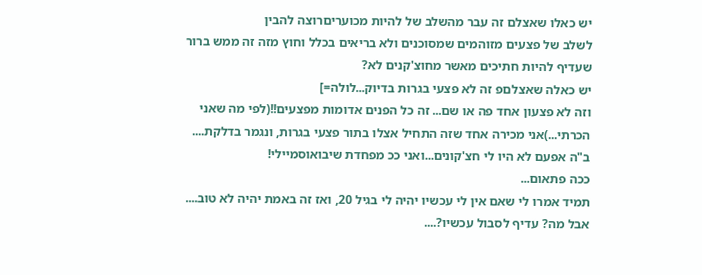יש כאלו שאצלם זה עבר מהשלב של להיות מכועריםרוצה להבין
לשלב של פצעים מזוהמים שמסוכנים ולא בריאים בכלל וחוץ מזה זה ממש ברור שעדיף להיות חתיכים מאשר מחוצ'קנים לא?
יש כאלה שאצלםפ זה לא פצעי בגרות בדיוק...לולה=]
וזה לא פצעון אחד פה או שם... זה כל הפנים אדומות מפצעים!!(לפי מה שאני הכרתי...)אני מכירה אחד שזה התחיל אצלו בתור פצעי בגרות, ונגמר בדלקת....
ב"ה אפעם לא היו לי חצ'קונים...ואני ככ מפחדת שיבואוסמיילי!
ככה פתאום...
תמיד אמרו לי שאם אין לי עכשיו יהיה לי בגיל 20, ואז זה באמת יהיה לא טוב....
אבל מה? עדיף לסבול עכשיו?....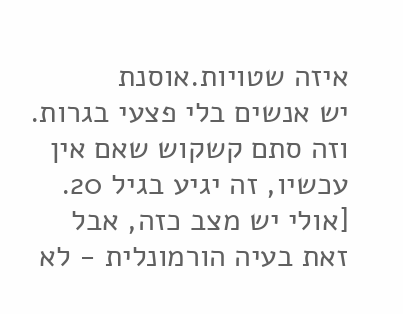איזה שטויות.אוסנת
יש אנשים בלי פצעי בגרות.
וזה סתם קשקוש שאם אין עכשיו, זה יגיע בגיל 20.
[אולי יש מצב כזה, אבל זאת בעיה הורמונלית - לא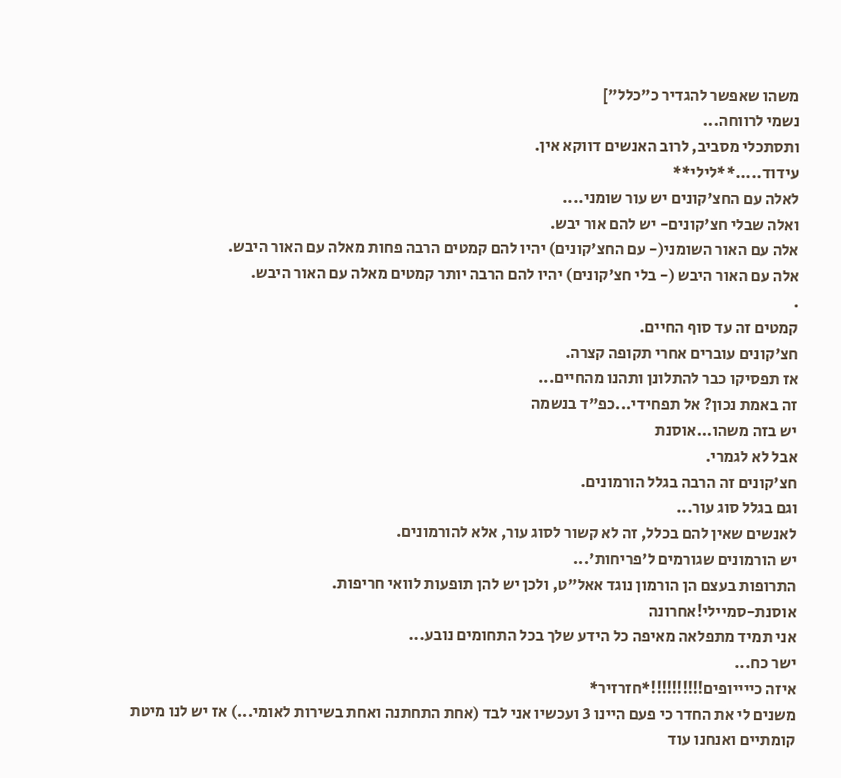משהו שאפשר להגדיר כ"כלל"]
נשמי לרווחה...
ותסתכלי מסביב, לרוב האנשים דווקא אין.
עידוד.....**לילי**
לאלה עם החצ'קונים יש עור שומני....
ואלה שבלי חצ'קונים- יש להם אור יבש.
אלה עם האור השומני(- עם החצ'קונים) יהיו להם קמטים הרבה פחות מאלה עם האור היבש.
אלה עם האור היבש (- בלי חצ'קונים) יהיו להם הרבה יותר קמטים מאלה עם האור היבש.
.
קמטים זה עד סוף החיים.
חצ'קונים עוברים אחרי תקופה קצרה.
אז תפסיקו כבר להתלונן ותהנו מהחיים...
זה באמת נכון? אל תפחידי...כפ"ד בנשמה
יש בזה משהו...אוסנת
אבל לא לגמרי.
חצ'קונים זה הרבה בגלל הורמונים.
וגם בגלל סוג עור...
לאנשים שאין להם בכלל, זה לא קשור לסוג עור, אלא להורמונים.
יש הורמונים שגורמים ל'פריחות'...
התרופות בעצם הן הורמון נוגד אאל"ט, ולכן יש להן תופעות לוואי חריפות.
אוסנת-סמיילי!אחרונה
אני תמיד מתפלאה מאיפה כל הידע שלך בכל התחומים נובע...
ישר כח...
איזה כייייופים!!!!!!!!!!*חזרזיר*
משנים לי את החדר כי פעם היינו 3 ועכשיו אני לבד (אחת התחתנה ואחת בשירות לאומי...) אז יש לנו מיטת קומתיים ואנחנו עוד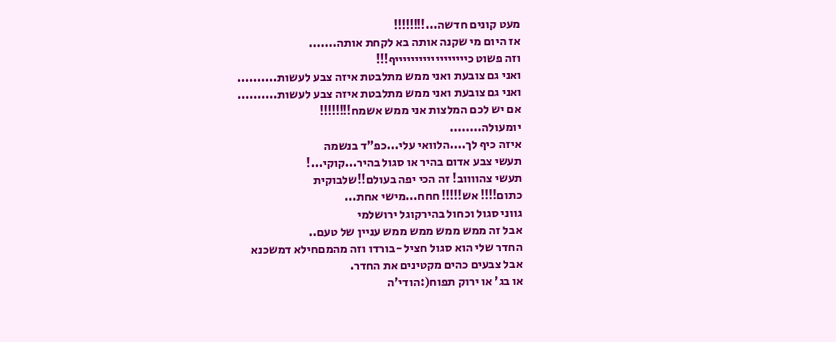מעט קונים חדשה...!!!!!!!!
אז היום מי שקנה אותה בא לקחת אותה.......
וזה פשוט כייייייייייייייייייף!!!
ואני גם צובעת ואני ממש מתלבטת איזה צבע לעשות..........
ואני גם צובעת ואני ממש מתלבטת איזה צבע לעשות..........
אם יש לכם המלצות אני ממש אשמח!!!!!!!!
יומעולה........
איזה כיף לך....הלוואי עלי...כפ"ד בנשמה
תעשי צבע אדום בהיר או סגול בהיר...קוקי...!
תעשי צהווווב! זה הכי יפה בעולם!!שלבוקית
כתום!!!! אש!!!!! חחח...מישי אחת...
גווני סגול וכחול בהירקוגל ירושלמי
אבל זה ממש ממש ממש ממש עניין של טעם..
החדר שלי הוא סגול חציל -בורדו וזה מהמםחילא דמשכנא
אבל צבעים כהים מקטינים את החדר.
או בג' או ירוק תפוח(:הודי'ה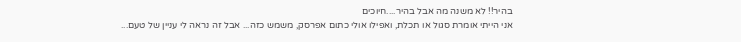בהיר!! לא משנה מה אבל בהיר....חיוכים
אני הייתי אומרת סגול או תכלת, ואפילו אולי כתום אפרסק, משמש כזה... אבל זה נראה לי עניין של טעם...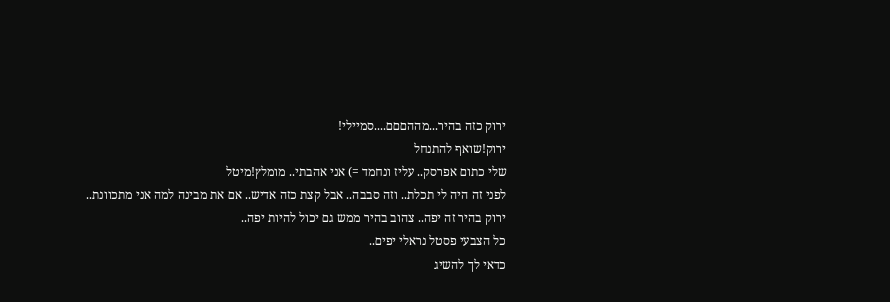ירוק כזה בהיר...מההםםם....סמיילי!
ירוק!שואף להתנחל
שלי כתום אפרסק.. עליז ונחמד =) אני אהבתי.. מומלץ!מיטל
לפני זה היה לי תכלת.. וזה סבבה.. אבל קצת כזה אדיש.. אם את מבינה למה אני מתכוונת..
ירוק בהיר זה יפה.. צהוב בהיר ממש גם יכול להיות יפה..
כל הצבעי פסטל נראלי יפים..
כדאי לך להשיג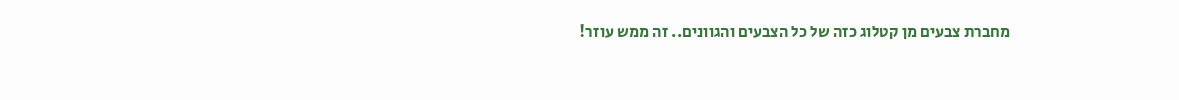מחברת צבעים מן קטלוג כזה של כל הצבעים והגוונים.. זה ממש עוזר!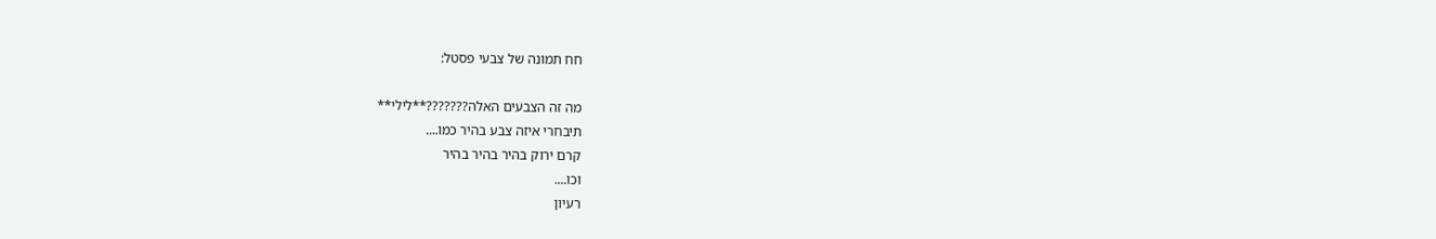חח תמונה של צבעי פסטל:

מה זה הצבעים האלה???????**לילי**
תיבחרי איזה צבע בהיר כמו....
קרם ירוק בהיר בהיר בהיר
וכו....
רעיון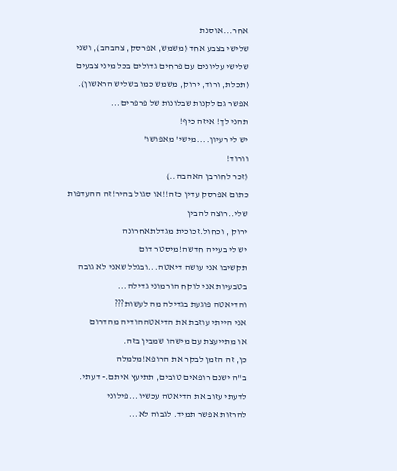אחר...אוסנת
שלישי בצבע אחד (משמש, אפרסק, צהבהב), ושני שלישי עליונים עם פרחים גדולים בכל מיני צבעים (תכלת, ורוד, ירוק, משמש כמו בשליש הראשון).
אפשר גם לקנות שבלונות של פרפרים...
תהני לך! איזה כיף!
יש לי רעיון....מישי' מאפושו'
וורוד!
(זכר לחורבן האהבה..)
כתום אפרסק עדין כזה!!או סגול בהיר!זה ההעדפות שלי..רוצה להבין
ירוק , וכחול.זכוכית מגדלתאחרונה
יש לי בעייה חדשה!מיסטר דום
תקשיבו אני עושה דיאטה...ובגלל שאני לא גובה בטבעיות אני לוקח הורמוני גדילה...
והדיאטה פוגעת בגדילה מה לעשות???
אני הייתי עוזבת את הדיאטההודיה מהדרום
או מתייעצת עם מישהו שמבין בזה.
כן, זה הזמן לבקר את הרופא!מלמלה
ב"ה ישנם רופאים טובים, תתיעץ איתם.- דעתי.
לדעתי עזוב את הדיאטה עכשיו...פילוני
להרזות אפשר תמיד. לגבוה לא...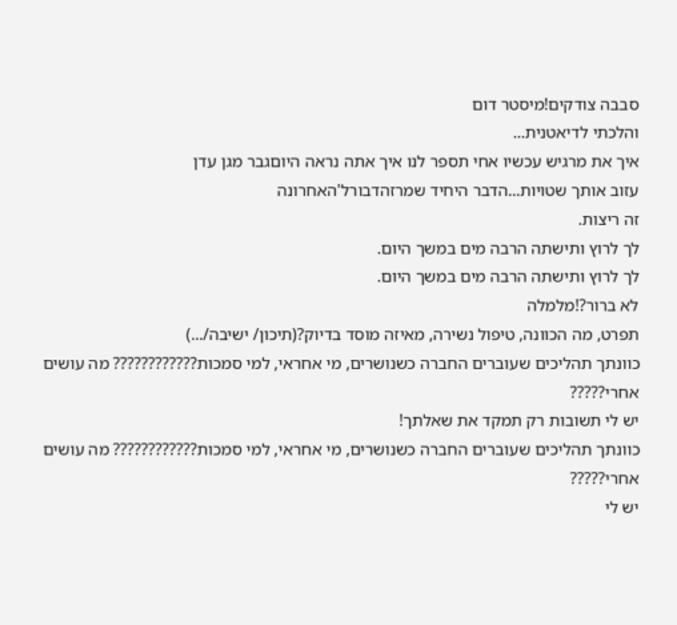סבבה צודקים!מיסטר דום
והלכתי לדיאטנית...
איך את מרגיש עכשיו אחי תספר לנו איך אתה נראה היוםגבר מגן עדן
עזוב אותך שטויות...הדבר היחיד שמרזהדבורל'האחרונה
זה ריצות.
לך לרוץ ותישתה הרבה מים במשך היום.
לך לרוץ ותישתה הרבה מים במשך היום.
לא ברור?!מלמלה
תפרט, מה הכוונה, טיפול נשירה, מאיזה מוסד בדיוק?(תיכון/ ישיבה/...)
כוונתך תהליכים שעוברים החברה כשנושרים, מי אחראי, למי סמכות???????????? מה עושים אחרי?????
יש לי תשובות רק תמקד את שאלתך!
כוונתך תהליכים שעוברים החברה כשנושרים, מי אחראי, למי סמכות???????????? מה עושים אחרי?????
יש לי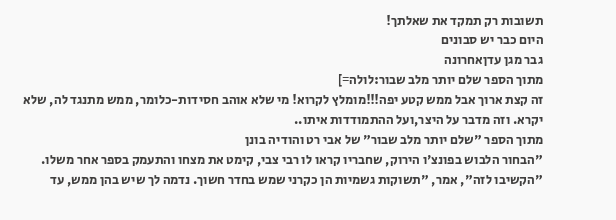תשובות רק תמקד את שאלתך!
היום כבר יש סבונים
גבר מגן עדןאחרונה
מתוך הספר שלם יותר מלב שבור:לולה=]
זה קצת ארוך אבל ממש קטע יפה!!!מומלץ לקרוא! מי שלא אוהב חסידות-כלומר, ממש מתנגד לה, שלא יקרא. וזה מדבר על היצר,ועל ההתמודדות איתו..
מתוך הספר "שלם יותר מלב שבור" של אבי רט והודיה בונן
"הבחור הלבוש בפונצ'ו הירוק, שחבריו קראו לו רבי צבי, קימט את מצחו והתעמק בספר אחר משלו.
"הקשיבו לזה", אמר, "תשוקות גשמיות הן כקרני שמש בחדר חשוך. נדמה לך שיש בהן ממש, עד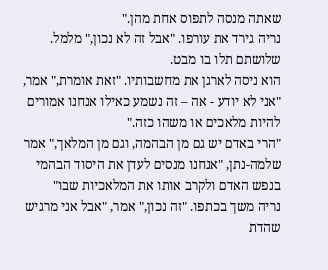שאתה מנסה לתפוס אחת מהן."
נריה גירד את עורפו. "אבל זה לא נכון," מלמל.
שלושתם תלו בו מבט.
הוא ניסה לארגן את מחשבותיו. "זאת אומרת," אמר, "אני לא יודע - אה – זה נשמע כאילו אנחנו אמורים להיות מלאכים או משהו כזה."
"הרי באדם יש גם מן הבהמה, וגם מן המלאך," אמר שלמה-נתן, "אנחנו מנסים לעדן את היסוד הבהמי בנפש האדם ולקרב אותו את המלאכיות שבו"
נריה משך בכתפו. "זה נכון," אמר, "אבל אני מרגיש שהדת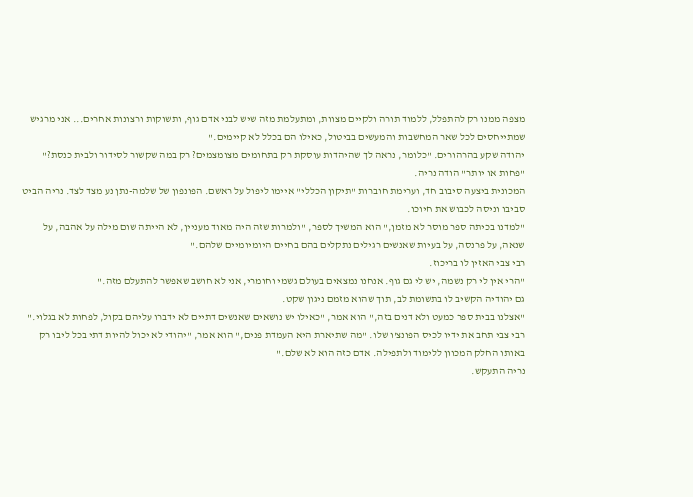מצפה ממנו רק להתפלל, ללמוד תורה ולקיים מצוות, ומתעלמת מזה שיש לבני אדם גוף, ותשוקות ורצונות אחרים... אני מרגיש שמתייחסים לכל שאר המחשבות והמעשים בביטול, כאילו הם בכלל לא קיימים."
יהודה שקע בהרהורים. "כלומר, נראה לך שהיהדות עוסקת רק בתחומים מצומצמים? רק במה שקשור לסידור ולבית כנסת?"
"פחות או יותר" הודה נריה.
המכונית ביצעה סיבוב חד, וערימת חוברות "תיקון הכללי" איימו ליפול על ראשם. הפונפון של שלמה-נתן נע מצד לצד. נריה הביט סביבו וניסה לכבוש את חיוכו.
"למדנו בכיתה ספר מוסר לא מזמן," הוא המשיך לספר, "ולמרות שזה היה מאוד מעניין, לא הייתה שום מילה על אהבה, על שנאה, על פרנסה, על בעיות שאנשים רגילים נתקלים בהם בחיים היומיומיים שלהם."
רבי צבי האזין לו בריכוז.
"הרי אין לי רק נשמה, יש לי גם גוף. אנחנו נמצאים בעולם גשמי וחומרי, אני לא חושב שאפשר להתעלם מזה."
גם יהודיה הקשיב לו בתשומת לב, תוך שהוא מזמם ניגון שקט.
"אצלנו בבית ספר כמעט ולא דנים בזה," הוא אמר, "כאילו יש נושאים שאנשים דתיים לא ידברו עליהם בקול, לפחות לא בגלוי."
רבי צבי תחב את ידיו לכיס הפונצ'ו שלו. "מה שתיארת היא העמדת פנים," הוא אמר, "יהודי לא יכול להיות דתי בכל ליבו רק באותו החלק המכוון ללימוד ולתפילה. אדם כזה הוא לא שלם."
נריה התעקש.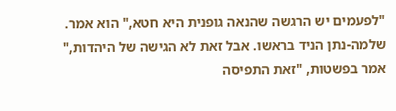"לפעמים יש הרגשה שהנאה גופנית היא חטא," הוא אמר.
שלמה-נתן הניד בראשו. אבל זאת לא הגישה של היהדות," אמר בפשטות, "זאת התפיסה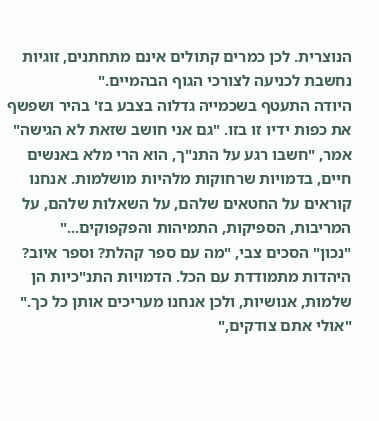הנוצרית. לכן כמרים קתולים אינם מתחתנים, זוגיות נחשבת לכניעה לצורכי הגוף הבהמיים."
היודה התעטף בשכמייה גדלוה בצבע בז' בהיר ושפשף את כפות ידיו זו בזו. "גם אני חושב שזאת לא הגישה" אמר, "חשבו רגע על התנ"ך, הוא הרי מלא באנשים חיים, בדמויות שרחוקות מלהיות מושלמות. אנחנו קוראים על החטאים שלהם, על השאלות שלהם, על המריבות, הספיקות, התמיהות והפקפוקים..."
"נכון" הסכים צבי, "מה עם ספר קהלת? וספר איוב? היהדות מתמודדת עם הכל. הדמויות התנ"כיות הן שלמות, אנושיות, ולכן אנחנו מעריכים אותן כל כך."
"אולי אתם צודקים,"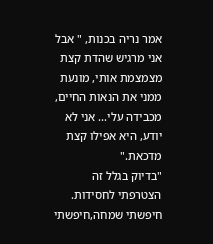אמר נריה בכנות, " אבל אני מרגיש שהדת קצת מצמצמת אותי, מונעת ממני את הנאות החיים, מכבידה עלי... אני לא יודע, היא אפילו קצת מדכאת."
"בדיוק בגלל זה הצטרפתי לחסידות. חיפשתי שמחה,חיפשתי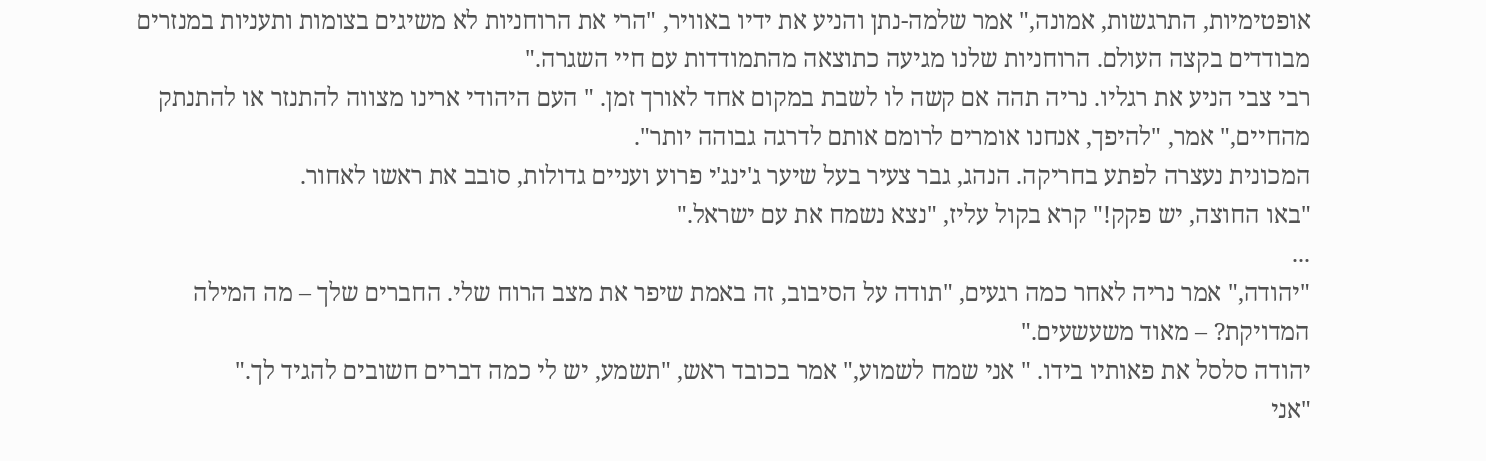אופטימיות, התרגשות, אמונה," אמר שלמה-נתן והניע את ידיו באוויר, "הרי את הרוחניות לא משיגים בצומות ותעניות במנזרים מבודדים בקצה העולם. הרוחניות שלנו מגיעה כתוצאה מהתמודדות עם חיי השגרה."
רבי צבי הניע את רגליו. נריה תהה אם קשה לו לשבת במקום אחד לאורך זמן. " העם היהודי ארינו מצווה להתנזר או להתנתק מהחיים," אמר, "להיפך, אנחנו אומרים לרומם אותם לדרגה גבוהה יותר".
המכונית נעצרה לפתע בחריקה. הנהג, גבר צעיר בעל שיער ג'ינג'י פרוע ועניים גדולות, סובב את ראשו לאחור.
"באו החוצה, יש פקק!" קרא בקול עליז, "נצא נשמח את עם ישראל."
...
"יהודה," אמר נריה לאחר כמה רגעים, "תודה על הסיבוב, זה באמת שיפר את מצב הרוח שלי. החברים שלך – מה המילה המדויקת? – מאוד משעשעים."
יהודה סלסל את פאותיו בידו. " אני שמח לשמוע," אמר בכובד ראש, "תשמע, יש לי כמה דברים חשובים להגיד לך."
"אני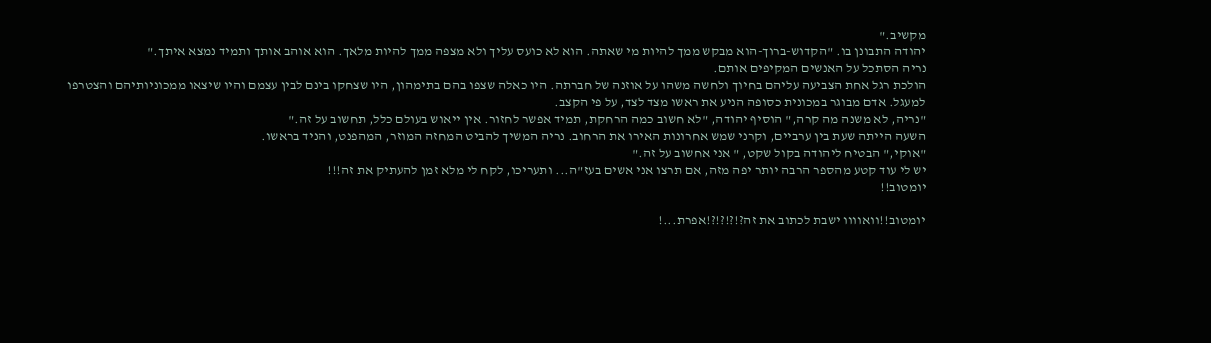מקשיב."
יהודה התבונן בו. "הקדוש-ברוך-הוא מבקש ממך להיות מי שאתה. הוא לא כועס עליך ולא מצפה ממך להיות מלאך. הוא אוהב אותך ותמיד נמצא איתך."
נריה הסתכל על האנשים המקיפים אותם.
הולכת רגל אחת הצביעה עליהם בחיוך ולחשה משהו על אוזנה של חברתה. היו כאלה שצפו בהם בתימהון, היו שצחקו בינם לבין עצמם והיו שיצאו ממכוניותיהם והצטרפו למעגל. אדם מבוגר במכונית כסופה הניע את ראשו מצד לצד, על פי הקצב.
"נריה, לא משנה מה קרה," הוסיף יהודה, "לא חשוב כמה הרחקת, תמיד אפשר לחזור. אין ייאוש בעולם כלל, תחשוב על זה."
השעה הייתה שעת בין ערביים, וקרני שמש אחרונות האירו את הרחוב. נריה המשיך להביט המחזה המוזר, המהפנט, והניד בראשו.
"אוקי," הבטיח ליהודה בקול שקט, " אני אחשוב על זה."
יש לי עוד קטע מהספר הרבה יותר יפה מזה, אם תרצו אני אשים בעז"ה... ותעריכו, לקח לי מלא זמן להעתיק את זה!!!
יומטוב!!

יומטוב!!וואוווו ישבת לכתוב את זה?!?!?!?!אפרת...!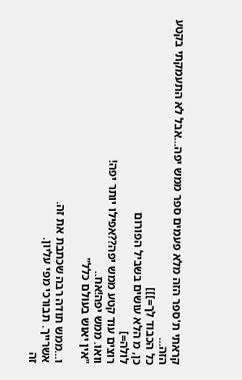קראתי ת'ספר הזה מלא פעמים ספר ממש יפה...אבל לא התעמקתי בקטע הזה...
כל הכבוד לך=]]]
כן, מ הלא עושים בשביל הפורום
לולה=]
רוצים עוד קטע ממש יפה??אפילו יותר יפה!
וואו. ממש יפה!אח..
"אין יאוש בעולם כלל"

ו...ממש תודה רבה שכתבת את זה.
אשרייך. תבורכי מפי עליון.
זה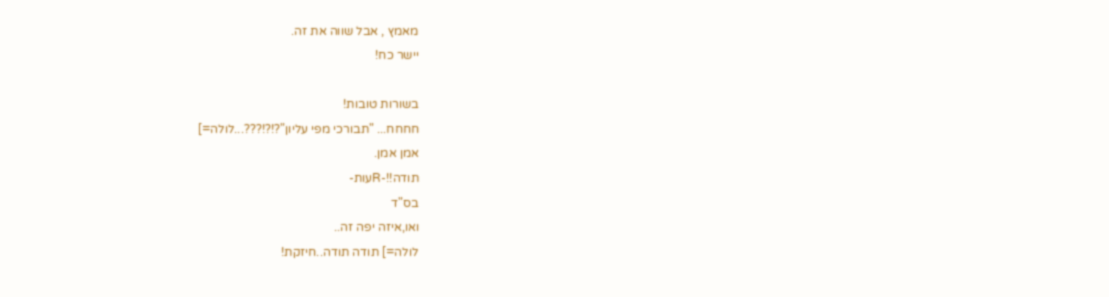מאמץ , אבל שווה את זה.
יישר כח!

בשורות טובות!
חחחח... "תבורכי מפי עליון"?!?!???...לולה=]
אמן אמן.
תודה!!-Rעות-
בס"ד
ואו,איזה יפה זה..
לולה=] תודה תודה..חיזקת!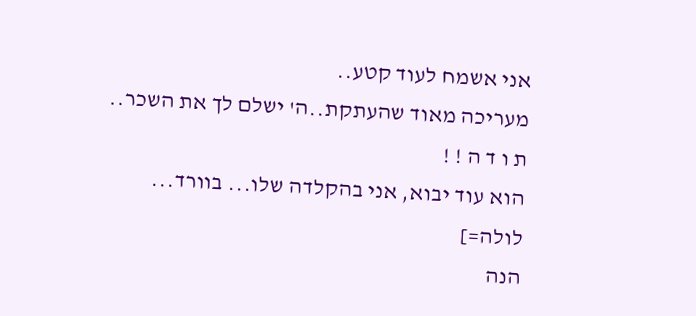אני אשמח לעוד קטע..
מעריכה מאוד שהעתקת..ה' ישלם לך את השכר..
ת ו ד ה ! !
הוא עוד יבוא, אני בהקלדה שלו... בוורד...
לולה=]
הנה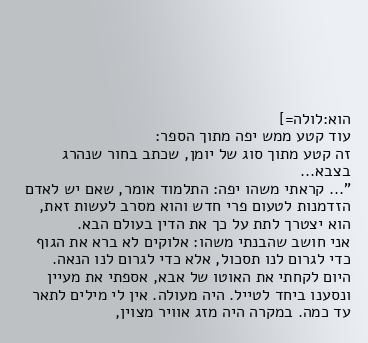הוא:לולה=]
עוד קטע ממש יפה מתוך הספר:
זה קטע מתוך סוג של יומן, שכתב בחור שנהרג בצבא...
"... קראתי משהו יפה: התלמוד אומר, שאם יש לאדם הזדמנות לטעום פרי חדש והוא מסרב לעשות זאת, הוא יצטרך לתת על כך את הדין בעולם הבא.
אני חושב שהבנתי משהו: אלוקים לא ברא את הגוף כדי לגרום לנו תסכול, אלא כדי לגרום לנו הנאה.
היום לקחתי את האוטו של אבא, אספתי את מעיין ונסענו ביחד לטייל. היה מעולה. אין לי מילים לתאר עד כמה. במקרה היה מזג אוויר מצוין,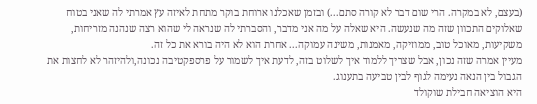(בעצם, לא במקרה. הרי שום דבר לא קורה סתם...) ובזמן שאכלנו ארוחת בוקר מתחת לאיזה עץ אמרתי לה שאני בטוח שאלוקים התכוון שזה מה שנעשה. היא שאלה על מה אני מדבר, והסברתי לה שנראה לי שהוא רצה שנהנה מזריחות, משקיעות, מאוכל טוב, ממוזיקה, מאמנות, משינה עמוקה... אחרת הוא לא היה בורא את כל זה.
מעיין אמרה שזה נכון, אבל שצריך ללמוד איך לשלוט בזה, לדעת איך לשמור על פרספקטיבה נכונה,ולהיזהר לא לחצות את הגבול בין הנאה נעימה לגוף לבין טביעה בתענוג.
היא הוציאה חבילת שוקולד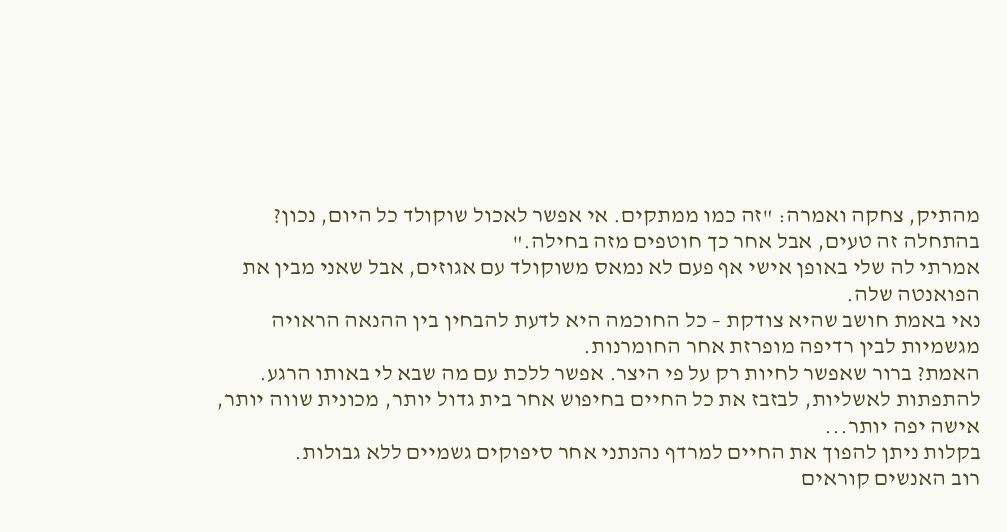מהתיק, צחקה ואמרה: "זה כמו ממתקים. אי אפשר לאכול שוקולד כל היום, נכון? בהתחלה זה טעים, אבל אחר כך חוטפים מזה בחילה."
אמרתי לה שלי באופן אישי אף פעם לא נמאס משוקולד עם אגוזים, אבל שאני מבין את הפואנטה שלה.
נאי באמת חושב שהיא צודקת – כל החוכמה היא לדעת להבחין בין ההנאה הראויה מגשמיות לבין רדיפה מופרזת אחר החומרנות.
האמת? ברור שאפשר לחיות רק על פי היצר. אפשר ללכת עם מה שבא לי באותו הרגע. להתפתות לאשליות, לבזבז את כל החיים בחיפוש אחר בית גדול יותר, מכונית שווה יותר, אישה יפה יותר...
בקלות ניתן להפוך את החיים למרדף נהנתני אחר סיפוקים גשמיים ללא גבולות.
רוב האנשים קוראים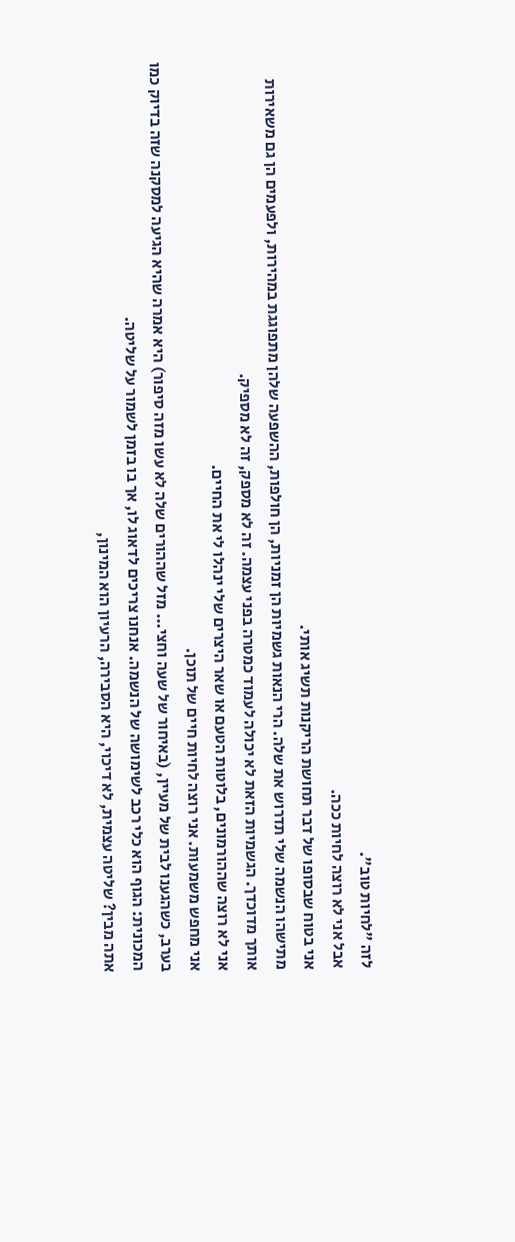לזה "לחיות טוב".
אבל אני לא רוצה לחיות ככה.
אני בטוח שבסופו של דבר תחושת הריקנות תשיג אותי.
מתישהו הנשמה שלי תדרוש את שלה. הרי הנאות גשמיות הן זמניות, הן חולפות, ההשפעה שלהן מתפוגגת במהירות, ולפעמים הן גם משאירות אותך מדוכדך. הגשמיות הזאת לא יכולה לעמוד כמטרה בפני עצמה. זה לא מספק, זה לא מספיק.
אני לא רוצה שההורמונים, בלוטות הטעם או שאר היצרים שלי ינהלו לי את החיים.
אני מחפש משמעות. אני רוצה לחיות חיים של תוכן.
בערב, כשהגענו לבית של מעיין, (באיחור של שעה וחצי... מזל שההורים שלה לא עשו מזה סיפור) היא אמרה שהיא הגיעה למסקנה שזה בדיוק כמו המכונית: הגוף הוא כלי רכב לשימושה של הנשמה. אנחנו צריכים לדאוג לו, אך בו בזמן לשמור על שליטה.
אתה מבין? שליטה עצמית, לא דיכוי, היא הסבירה, הרעיון הוא המינון,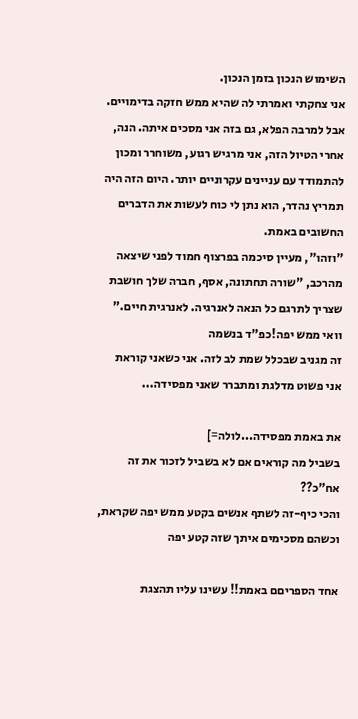השימוש הנכון בזמן הנכון.
אני צחקתי ואמרתי לה שהיא ממש חזקה בדימויים.
אבל למרבה הפלא, גם בזה אני מסכים איתה. הנה, אחרי הטיול הזה, אני מרגיש רגוע, משוחרר ומכון להתמודד עם עניינים עקרוניים יותר. היום הזה היה תמריץ נהדר, הוא נתן לי כוח לעשות את הדברים החשובים באמת.
"וזהו", מעיין סיכמה בפרצוף חמוד לפני שיצאה מהרכב, "שורה תחתונה, אסף, חברה שלך חושבת שצריך לתרגם כל הנאה לאנרגיה. לאנרגית חיים."
וואי ממש יפה!כפ"ד בנשמה
זה מגניב שבכלל שמת לב לזה. אני כשאני קוראת אני פשוט מדלגת ומתברר שאני מפסידה...

את באמת מפסידה...לולה=]
בשביל מה קוראים אם לא בשביל לזכור את זה אח"כ??
והכי כיף-זה לשתף אנשים בקטע ממש יפה שקראת, וכשהם מסכימים איתך שזה קטע יפה

אחד הספריםם באמת!! עשינו עליו תהצגת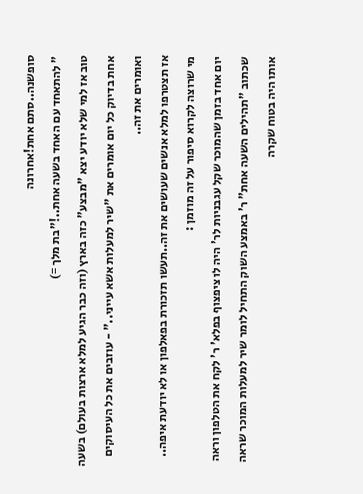סופשנה..סתם אחת!אחרונה
" להתאחד עם האחד בשעה אחת..!"בת מלך =)
טוב אז למי שלא יודע יצא "מבצע" כזה בארץ (וזה כבר הגיע למלא ארצות בעולם) בשעה אחת בדיוק כל יום אומרים את "שיר למעלות אשא עייני.." - עוזבים את כל העיסוקים ואומרים את זה..
אז תצטרפו למלא אנשים שעושים את זה..תעשו תזכורת בפאלפון או לא יודעת איפה..
מי שרוצה לקרוא סיפור על זה מוזמן :
יום אחד בזמן שהמוכר שקל עגבניות לר' היה לו ציפצוף בפלא' ר' לקח את הטלפון וראה שכתוב "תהילים השעה אחת" ר' באמצע השוק התחיל לומר שיר למעלות המוכר שראה אותו היה בטוח שקרה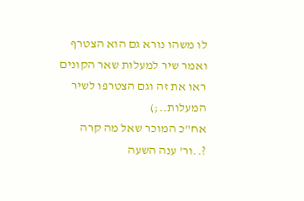לו משהו נורא גם הוא הצטרף ואמר שיר למעלות שאר הקונים ראו את זה וגם הצטרפו לשיר המעלות..;)
אח"כ המוכר שאל מה קרה ?..ור' ענה השעה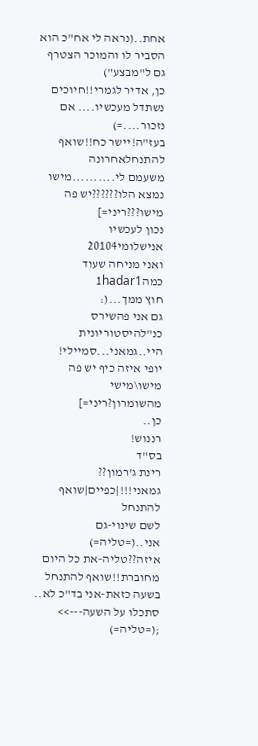אחת..(נראה לי אח"כ הוא הסביר לו והמוכר הצטרף גם ל"מבצע")
כן, אדיר לגמרי!!חיוכים
נשתדל מעכשיו.... אם נזכור....=)
בעז"ה!יישר כח!!שואף להתנחלאחרונה
משעמם לי..........מישו נמצא הלו??????יש פה מישו???ריני=]
נכון לעכשיו אנישלומי20104
ואני מניחה שעוד כמה1hadar1
חוץ ממך...(:
גם אני פהשירס
כנ"להיסטוריונית
היי..גמאני...סמיילי!
יופי איזה כיף יש פה מישו\מישי מהשומרון?ריני=]
כן..
רננוש!
בס"ד
רינת ג'רמון??
גמאני!!!|כפיים|שואף להתנחל
לשם שינוי-גם אני..(=טליה=)
איזה??טליה-את כל היום מחוברת!!שואף להתנחל
בשעה כזאת-אני בד"כ לא.. סתכלו על השעה--->> ;(=טליה=)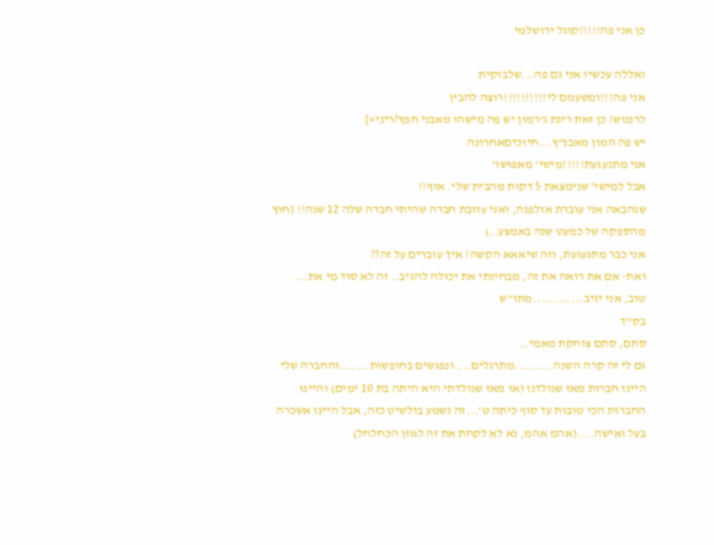כן אני פה!!!!!קוגל ירושלמי

ואללה עכשיו אני גם פה...שלבוקית
אני פה!!!ומשעמם לי!!!!!!!!!!רוצה להבין
לרננוש! כן זאת רינת ג'רמון יש פה מישהו מאבני חפץ?ריני=]
יש פה המון מאבנ"ץ...חיוכיםאחרונה
אני מתגעגעת!!!!!מישי' מאפושו'
אבל למישי' שנימצאת 5 דקות מהבית שלי. אוף!!
שנהבאה אני עוברת אולפנה, ואני עוזבת חברה שהיתי חברה שלה 12 שנה!! (חוץ מהספקה של כמעט שנה באמצע..)
אני כבר מתגעגעת, וזה שיאאא הקשה! איך עוברים על זה??
ואת- אם את רואה את זה, מבחינתי את יכולה להגיב.. זה לא סוד מי את...
טוב, אני יגיב............מתו"ש
בס"ד
סתם, סתם צוחקת מאמי..
גם לי זה קרה השנה.........מתרגלים....ונפגשים בחופשות.......והחברה שלי היינו חברות מאז שנולדנו (או מאז שנולדתי היא היתה בת 10 ימים) והיינו החברות הכי טובות עד סוף כיתה ט'...זה נשמע בולשיט כזה, אבל היינו אשכרה בעל ואישה....(אהמ אהמ, נא לא לקחת את זה לגוון הכחלחל)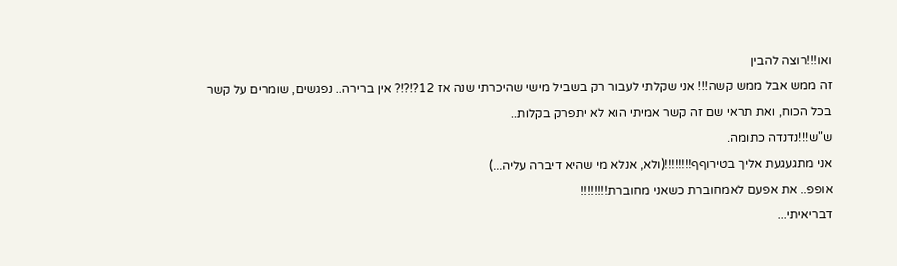ואו!!!רוצה להבין
זה ממש אבל ממש קשה!!! אני שקלתי לעבור רק בשביל מישי שהיכרתי שנה אז 12?!?!? אין ברירה.. נפגשים, שומרים על קשר בכל הכוח, ואת תראי שם זה קשר אמיתי הוא לא יתפרק בקלות..
ש"ש!!!נדנדה כתומה.
אני מתגעגעת אליך בטירוףף!!!!!!!!(ולא, אנלא מי שהיא דיברה עליה...)
אופפ.. את אפעם לאמחוברת כשאני מחוברת!!!!!!!!
דבריאיתי...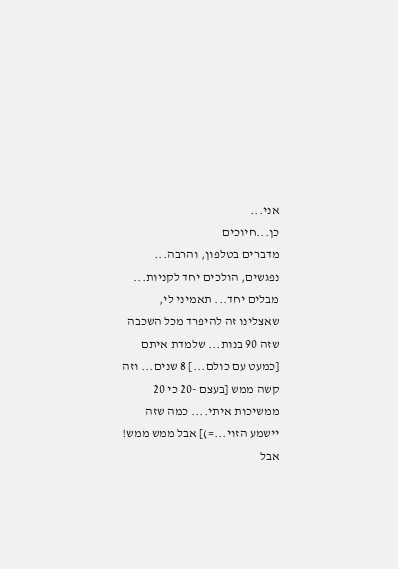אני...
כן...חיוכים
מדברים בטלפון, והרבה... נפגשים, הולכים יחד לקניות... מבלים יחד... תאמיני לי, שאצלינו זה להיפרד מכל השכבה שזה 90 בנות... שלמדת איתם [כמעט עם כולם...] 8 שנים... וזה קשה ממש [בעצם -20 כי 20 ממשיכות איתי.... כמה שזה יישמע הזוי...=)] אבל ממש ממש! אבל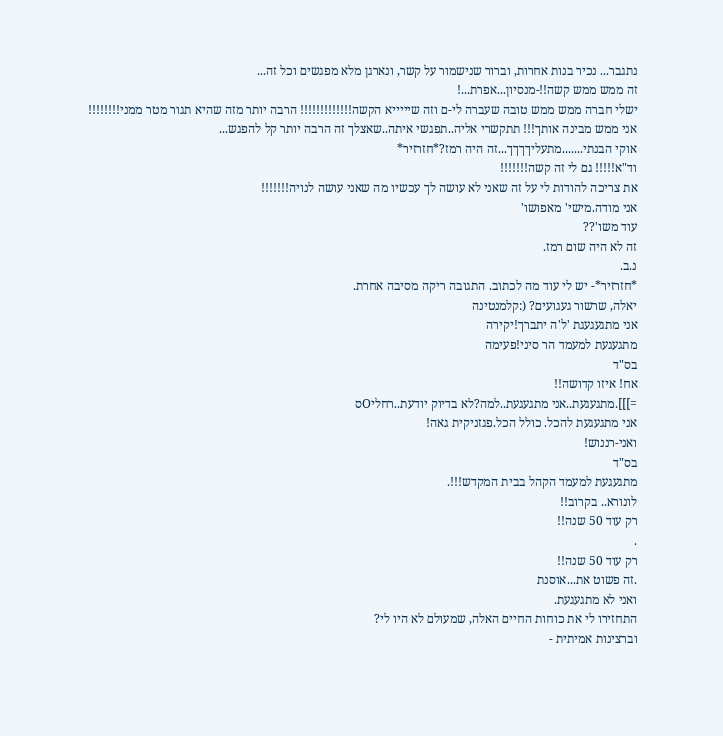נתגבר... נכיר בנות אחרות, וברור שנישמור על קשר, ונארגן מלא מפגשים וכל זה...
זה ממש ממש קשה!!-מנסיון...אפרת...!
ישלי חברה ממש ממש טובה שעברה לי-ם וזה שיייייא הקשה!!!!!!!!!!!!! הרבה יותר מזה שהיא תגור מטר ממני!!!!!!!!
אני ממש מבינה אותך!!! תתקשרי אליה..תפגשי איתה..שאצלך זה הרבה יותר קל להפגש...
אוקי הבנתי.......מתעליךךךך...זה היה רמז?*חזרזיר*
וד"א!!!!! גם לי זה קשה!!!!!!!
את צריכה להודות לי על זה שאני לא עושה לך עכשיו מה שאני עושה לנויה!!!!!!!
אני מודה.מישי' מאפושו'
עוד משו'??
זה לא היה שום רמז.
נ.ב.
*חזרזיר*- יש לי עוד מה לכתוב. התגובה ריקה מסיבה אחרת.
יאלה, שרשור געגועים? (:קלמנטינה
אני מתגעגעגת 'ל'ה יתברך!יקירה
מתגעגעת למעמד הר סיני!פעימה
בס"ד
אח! איזו קדושה!!
=]]].מתגעגעת..אני מתגעגעת..למה?לא בדיוק יודעת..רחליOס
אני מתגעגעת להכל. כולל הכל.פגזניקית גאה!
ואני-רננוש!
בס"ד
מתגעגעת למעמד הקהל בבית המקדש!!!.
לונורא.. בקרוב!!
רק עוד 50 שנה!!
.
רק עוד 50 שנה!!
.זה פשוט את...אוסנת
ואני לא מתגעגעת.
התחזירו לי את כוחות החיים האלה, שמעולם לא היו לי?
וברצינות אמיתית -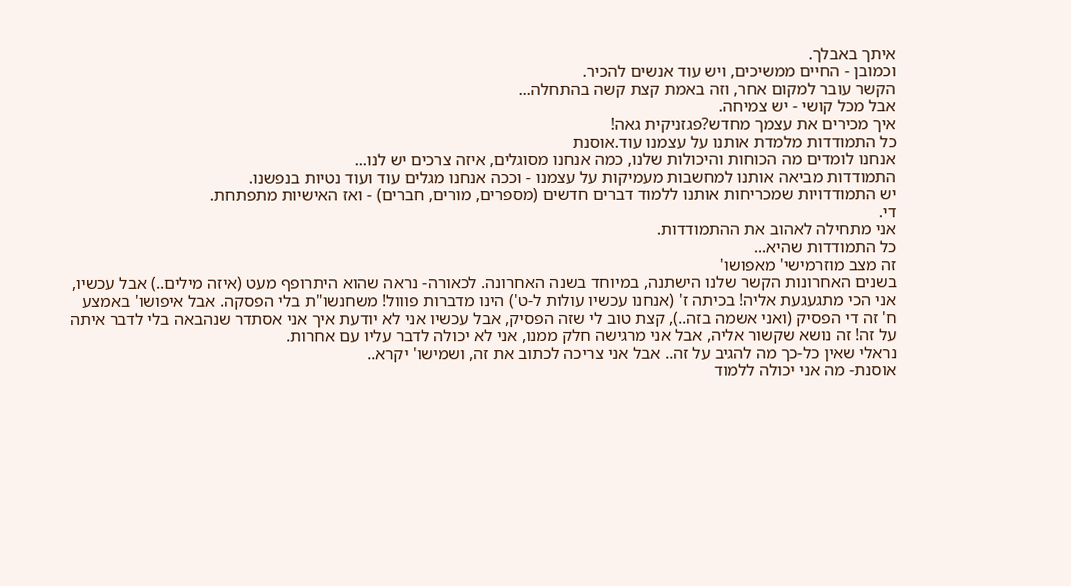איתך באבלך.
וכמובן - החיים ממשיכים, ויש עוד אנשים להכיר.
הקשר עובר למקום אחר, וזה באמת קצת קשה בהתחלה...
אבל מכל קושי - יש צמיחה.
איך מכירים את עצמך מחדש?פגזניקית גאה!
כל התמודדות מלמדת אותנו על עצמנו עוד.אוסנת
אנחנו לומדים מה הכוחות והיכולות שלנו, כמה אנחנו מסוגלים, איזה צרכים יש לנו...
התמודדות מביאה אותנו למחשבות מעמיקות על עצמנו - וככה אנחנו מגלים עוד ועוד נטיות בנפשנו.
יש התמודדויות שמכריחות אותנו ללמוד דברים חדשים (מספרים, מורים, חברים) - ואז האישיות מתפתחת.
די.
אני מתחילה לאהוב את ההתמודדות.
כל התמודדות שהיא...
זה מצב מוזרמישי' מאפושו'
בשנים האחרונות הקשר שלנו הישתנה, במיוחד בשנה האחרונה. לכאורה- נראה שהוא היתרופף מעט (איזה מילים..) אבל עכשיו, אני הכי מתגעגעת אליה! בכיתה ז' (אנחנו עכשיו עולות ל-ט') הינו מדברות פווול! משחנשו"ת בלי הפסקה. אבל איפושו' באמצע ח' זה די הפסיק (ואני אשמה בזה..), קצת טוב לי שזה הפסיק, אבל עכשיו אני לא יודעת איך אני אסתדר שנהבאה בלי לדבר איתה על זה! זה נושא שקשור אליה, אבל אני מרגישה חלק ממנו, אני לא יכולה לדבר עליו עם אחרות.
נראלי שאין כל-כך מה להגיב על זה.. אבל אני צריכה לכתוב את זה, ושמישו' יקרא..
אוסנת- מה אני יכולה ללמוד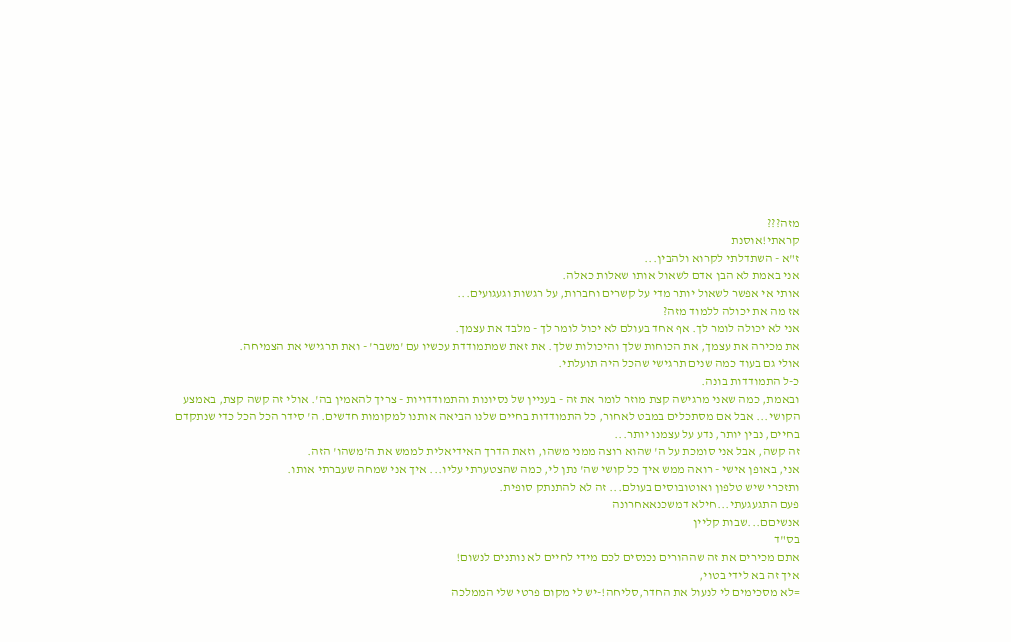מזה???
קראתי!אוסנת
ז"א - השתדלתי לקרוא ולהבין...
אני באמת לא הבן אדם לשאול אותו שאלות כאלה.
אותי אי אפשר לשאול יותר מדי על קשרים וחברות, על רגשות וגעגועים...
אז מה את יכולה ללמוד מזה?
אני לא יכולה לומר לך. אף אחד בעולם לא יכול לומר לך - מלבד את עצמך.
את מכירה את עצמך, את הכוחות שלך והיכולות שלך. את זאת שמתמודדת עכשיו עם 'משבר' - ואת תרגישי את הצמיחה.
אולי גם בעוד כמה שנים תרגישי שהכל היה תועלתי.
כ-ל התמודדות בונה.
ובאמת, כמה שאני מרגישה קצת מוזר לומר את זה - בעניין של נסיונות והתמודדויות - צריך להאמין בה'. אולי זה קשה קצת, באמצע הקושי... אבל אם מסתכלים במבט לאחור, כל התמודדות בחיים שלנו הביאה אותנו למקומות חדשים. ה' סידר הכל הכל כדי שנתקדם בחיים, נבין יותר, נדע על עצמנו יותר...
זה קשה, אבל אני סומכת על ה' שהוא רוצה ממני משהו, וזאת הדרך האידיאלית לממש את ה'משהו' הזה.
אני, באופן אישי - רואה ממש איך כל קושי שה' נתן לי, כמה שהצטערתי עליו... איך אני שמחה שעברתי אותו.
ותזכרי שיש טלפון ואוטובוסים בעולם... זה לא להתנתק סופית.
פעם התגעגעתי...חילא דמשכנאאחרונה
אנשיםם...שבות קליין
בס"ד
אתם מכירים את זה שההורים נכנסים לכם מידי לחיים לא נותנים לנשום!
איך זה בא לידי בטוי,
=לא מסכימים לי לנעול את החדר,סליחה!-יש לי מקום פרטי שלי הממלכה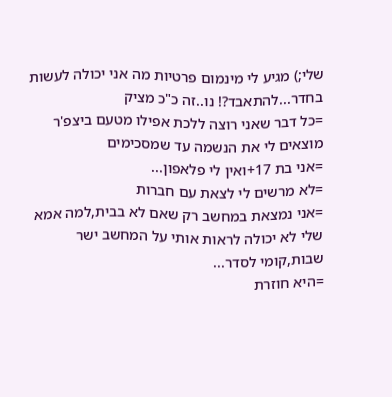שלי;) מגיע לי מינמום פרטיות מה אני יכולה לעשות בחדר...להתאבד?! נו..זה כ"כ מציק
=כל דבר שאני רוצה ללכת אפילו מטעם ביצפ'ר מוצאים לי את הנשמה עד שמסכימים
=אני בת 17+ואין לי פלאפון...
=לא מרשים לי לצאת עם חברות
=אני נמצאת במחשב רק שאם לא בבית,למה אמא שלי לא יכולה לראות אותי על המחשב ישר שבות,קומי לסדר...
=היא חוזרת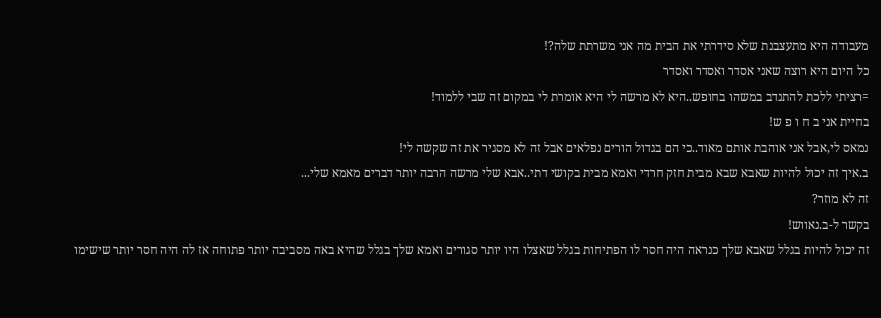מעבודה היא מתעצבנת שלא סידרתי את הבית מה אני משרתת שלה?!
כל היום היא רוצה שאני אסדר ואסדר ואסדר
=רציתי ללכת להתנדב במשהו בחופש..היא לא מרשה לי היא אומרת לי במקום זה שבי ללמוד!
בחיית אני ב ח ו פ ש!
נמאס לי,אבל אני אוהבת אותם מאוד..כי הם בגדול הורים נפלאים אבל זה לא מסגיר את זה שקשה לי!
ב.איך זה יכול להיות שאבא שבא מבית חזק חרדי ואמא מבית בקושי דתי..אבא שלי מרשה הרבה יותר דברים מאמא שלי...
זה לא מוזר?
בקשר ל-ב.נאווש!
זה יכול להיות בגלל שאבא שלך כנראה היה חסר לו הפתיחות בגלל שאצלו היו יותר סגורים ואמא שלך בגלל שהיא באה מסביבה יותר פתוחה אז לה היה חסר יותר שישימו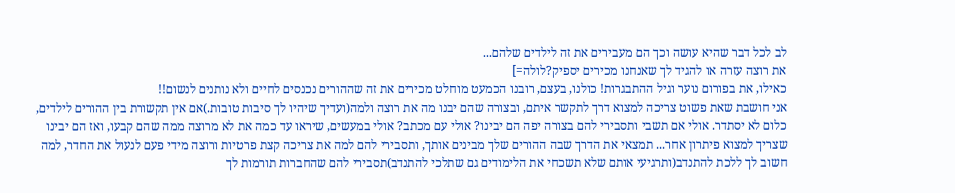לב לכל דבר שהיא עושה וכך הם מעבירים את זה לילדים שלהם...
את רוצה עזרה או להגיד לך שאנחנו מכירים יספיק?לולה=]
כאילו, את בפורום נוער וגיל ההתבגרות! כולנו, בעצם, רובנו הכמעט מוחלט מכירים את זה שההורים נכנסים לחיים ולא נותנים לנשום!!
אני חושבת שאת פשוט צריכה למצוא דרך לתקשר איתם, ובצורה שהם יבנו מה את רוצה ולמה(ועדיך שיהיו לך סיבות טובות.)אם אין תקשורת בין ההורים לילדים, כלום לא יסתדר. אולי אם תשבי ותסבירי להם בצורה יפה הם יבינו? אולי עם מכתב? אולי במעשים, שיראו עד כמה את לא מרוצה ממה שהם קבעו, ואז הם יבינו שצריך למצוא פיתרון אחר... תמצאי את הדרך שבה ההורים שלך מבינים אותך, ותסבירי להם למה את צריכה קצת פרטיות ורוצה מידי פעם לנעול את החדר, למה חשוב לך ללכת להתנדב(ותרגיעי אותם שלא תשכחי את הלימודים גם שתלכי להתנדב)תסבירי להם שהחברות תורמות לך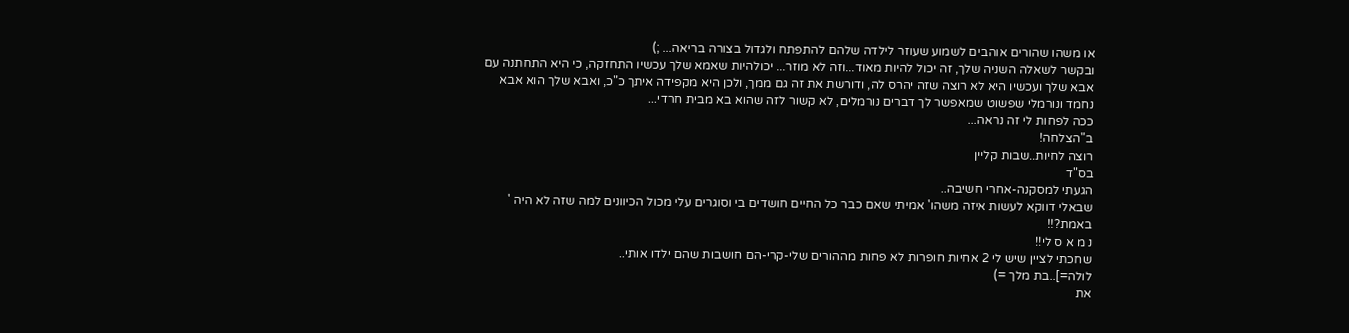או משהו שהורים אוהבים לשמוע שעוזר לילדה שלהם להתפתח ולגדול בצורה בריאה... ;)
ובקשר לשאלה השניה שלך, זה יכול להיות מאוד...וזה לא מוזר... יכולהיות שאמא שלך עכשיו התחזקה, כי היא התחתנה עם אבא שלך ועכשיו היא לא רוצה שזה יהרס לה, ודורשת את זה גם ממך, ולכן היא מקפידה איתך כ"כ, ואבא שלך הוא אבא נחמד ונורמלי שפשוט שמאפשר לך דברים נורמלים, לא קשור לזה שהוא בא מבית חרדי...
ככה לפחות לי זה נראה...
ב"הצלחה!
רוצה לחיות..שבות קליין
בס"ד
הגעתי למסקנה-אחרי חשיבה..
שבאלי דווקא לעשות איזה משהו' אמיתי שאם כבר כל החיים חושדים בי וסוגרים עלי מכול הכיוונים למה שזה לא היה ' באמת?!!
נ מ א ס לי!!
שחכתי לציין שיש לי 2 אחיות חופרות לא פחות מההורים שלי-קרי-הם חושבות שהם ילדו אותי..
לולה=]..בת מלך =)
את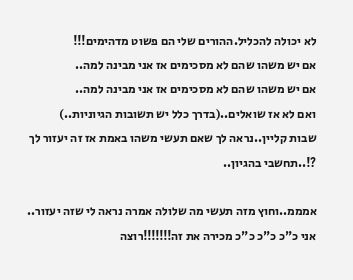לא יכולה להכליל.ההורים שלי הם פשוט מדהימים!!!
אם יש משהו שהם לא מסכימים אז אני מבינה למה..
אם יש משהו שהם לא מסכימים אז אני מבינה למה..
ואם לא אז שואלים..(בדרך כלל יש תשובות הגיוניות..)
שבות קליין..נראה לך שאם תעשי משהו באמת אז זה יעזור לך ?!..תחשבי בהגיון..

אמממ..וחוץ מזה תעשי מה שלולה אמרה נראה לי שזה יעזור..
אני כ"כ כ"כ כ"כ מכירה את זה!!!!!!!רוצה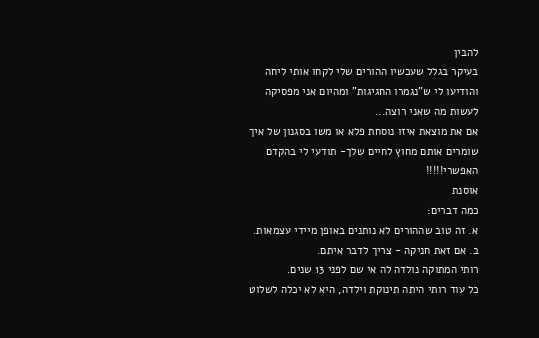להבין
בעיקר בגלל שעכשיו ההורים שלי לקחו אותי ליחה והודיעו לי ש"נגמרו החגיגות" ומהיום אני מפסיקה לעשות מה שאני רוצה...
אם את מוצאת איזו נוסחת פלא או משו בסגנון של איך שומרים אותם מחוץ לחיים שלך- תודעי לי בהקדם האפשרי!!!!!
אוסנת
כמה דברים:
א. זה טוב שההורים לא נותנים באופן מיידי עצמאות.
ב. אם זאת חניקה - צריך לדבר איתם.
רותי המתוקה נולדה לה אי שם לפני 13 שנים.
כל עוד רותי היתה תינוקת וילדה, היא לא יכלה לשלוט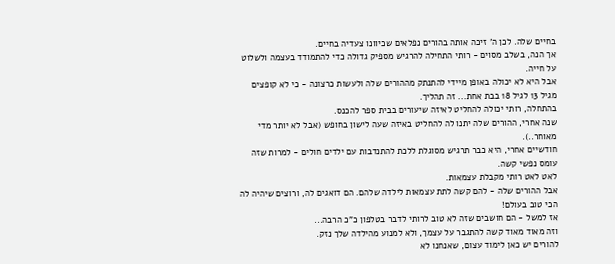בחיים שלה. לכן ה' זיכה אותה בהורים נפלאים שכיוונו צעדיה בחיים.
אך הנה, בשלב מסוים - רותי התחילה להרגיש מספיק גדולה כדי להתמודד בעצמה ולשלוט על חייה.
אבל היא לא יכולה באופן מיידי להתנתק מההורים שלה ולעשות כרצונה - כי לא קופצים מגיל 13 לגיל 18 בבת אחת... זה תהליך.
בהתחלה, רותי יכולה להחליט לאיזה שיעורים בבית ספר להכנס.
שנה אחרי, ההורים שלה יתנו לה להחליט באיזה שעה לישון בחופש (אבל לא יותר מדי מאוחר..).
חודשיים אחרי, היא כבר תרגיש מסוגלת ללכת להתנדבות עם ילדים חולים - למרות שזה עומס נפשי קשה.
לאט לאט רותי מקבלת עצמאות.
אבל ההורים שלה - להם קשה לתת עצמאות לילדה שלהם. הם דואגים לה, ורוצים שיהיה לה הכי טוב בעולם!
אז למשל - הם חושבים שזה לא טוב לרותי לדבר בטלפון כ"כ הרבה...
וזה מאוד מאוד קשה להתגבר על עצמך, ולא למנוע מהילדה שלך נזק.
להורים יש כאן לימוד עצום, שאנחנו לא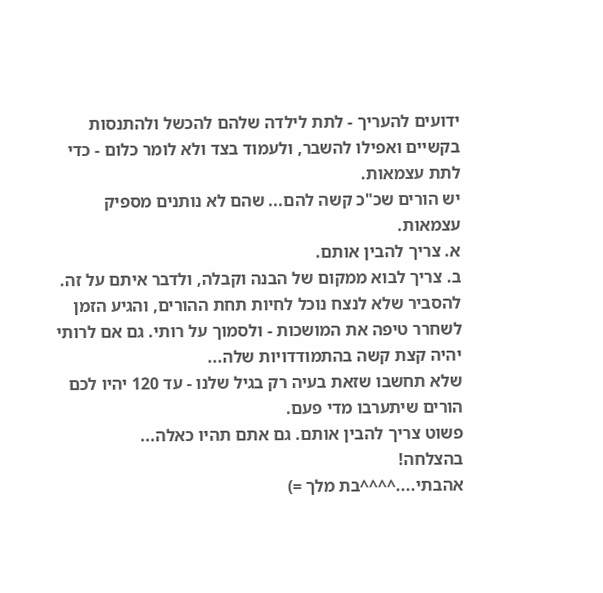ידועים להעריך - לתת לילדה שלהם להכשל ולהתנסות בקשיים ואפילו להשבר, ולעמוד בצד ולא לומר כלום - כדי לתת עצמאות.
יש הורים שכ"כ קשה להם... שהם לא נותנים מספיק עצמאות.
א. צריך להבין אותם.
ב. צריך לבוא ממקום של הבנה וקבלה, ולדבר איתם על זה. להסביר שלא לנצח נוכל לחיות תחת ההורים, והגיע הזמן לשחרר טיפה את המושכות - ולסמוך על רותי. גם אם לרותי יהיה קצת קשה בהתמודדויות שלה...
שלא תחשבו שזאת בעיה רק בגיל שלנו - עד 120 יהיו לכם הורים שיתערבו מדי פעם.
פשוט צריך להבין אותם. גם אתם תהיו כאלה...
בהצלחה!
אהבתי....^^^^בת מלך =)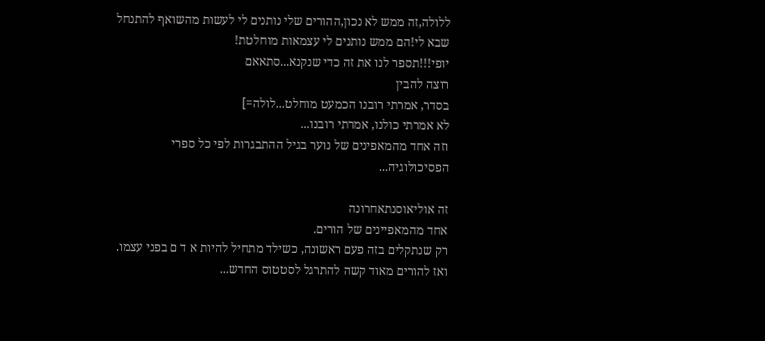ללולה,זה ממש לא נכון,ההורים שלי נותנים לי לעשות מהשואף להתנחל
שבא לי!הם ממש נותנים לי עצמאות מוחלטת!
יופי!!!תספר לנו את זה כדי שנקנא...סתאאם
רוצה להבין
בסדר, אמרתי רובנו הכמעט מוחלט...לולה=]
לא אמרתי כולנו, אמרתי רובנו...
וזה אחד מהמאפינים של נוער בגיל ההתבגרות לפי כל ספרי הפסיכולוגיה...

זה אוליאוסנתאחרונה
אחד מהמאפיינים של הורים.
רק שנתקלים בזה פעם ראשונה, כשילד מתחיל להיות א ד ם בפני עצמו.
ואז להורים מאוד קשה להתרגל לסטטוס החדש...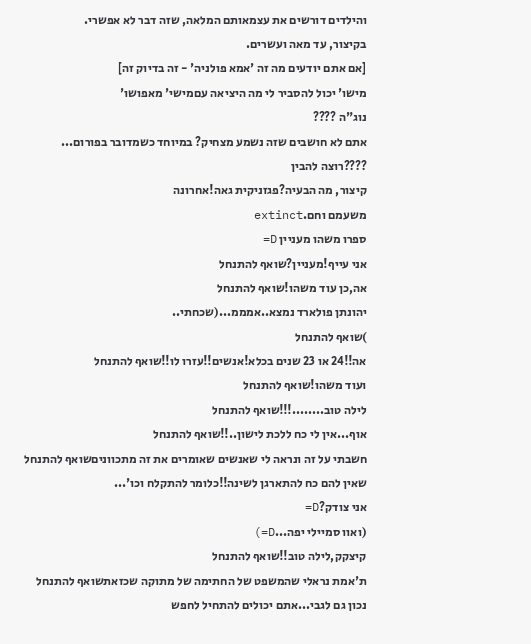והילדים דורשים את עצמאותם המלאה, שזה דבר לא אפשרי.
בקיצור, עד מאה ועשרים.
[אם אתם יודעים מה זה 'אמא פולניה' - זה בדיוק זה]
מישו' יכול להסביר לי מה היציאה עםמישי' מאפושו'
נוג"ה ????
אתם לא חושבים שזה נשמע מצחיק? במיוחד כשמדובר בפורום...
????רוצה להבין
קיצור, מה הבעיה?פגזניקית גאה!אחרונה
משעמם וחם.extinct
ספרו משהו מעניין D=
אני עייף!מעניין?שואף להתנחל
אה,כן עוד משהו!שואף להתנחל
יהונתן פולארד נמצא..אמממ...(שכחתי..
)שואף להתנחל
אה!!24 או 23 שנים בכלא!אנשים!!עזרו לו!!שואף להתנחל
ועוד משהו!שואף להתנחל
לילה טוב........!!!שואף להתנחל
אוף...אין לי כח ללכת לישון..!!שואף להתנחל
חשבתי על זה ונראה לי שאנשים שאומרים את זה מתכווניםשואף להתנחל
שאין להם כח להתארגן לשינה!!כלומר להתקלח וכו'...
אני צודק?D=
(ואוו סמיילי יפה...D=)
קיצקק,לילה טוב!!שואף להתנחל
ת'אמת נראלי שהמשפט של החתימה של מתוקה שכזאתשואף להתנחל
נכון גם לגבי...אתם יכולים להתחיל לחפש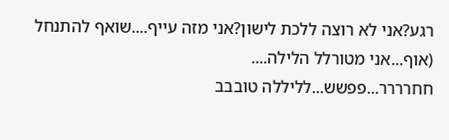רגע?אני לא רוצה ללכת לישון?אני מזה עייף....שואף להתנחל
(אוף...אני מטורלל הלילה....
חחרררר...פפשש...לליללה טובבב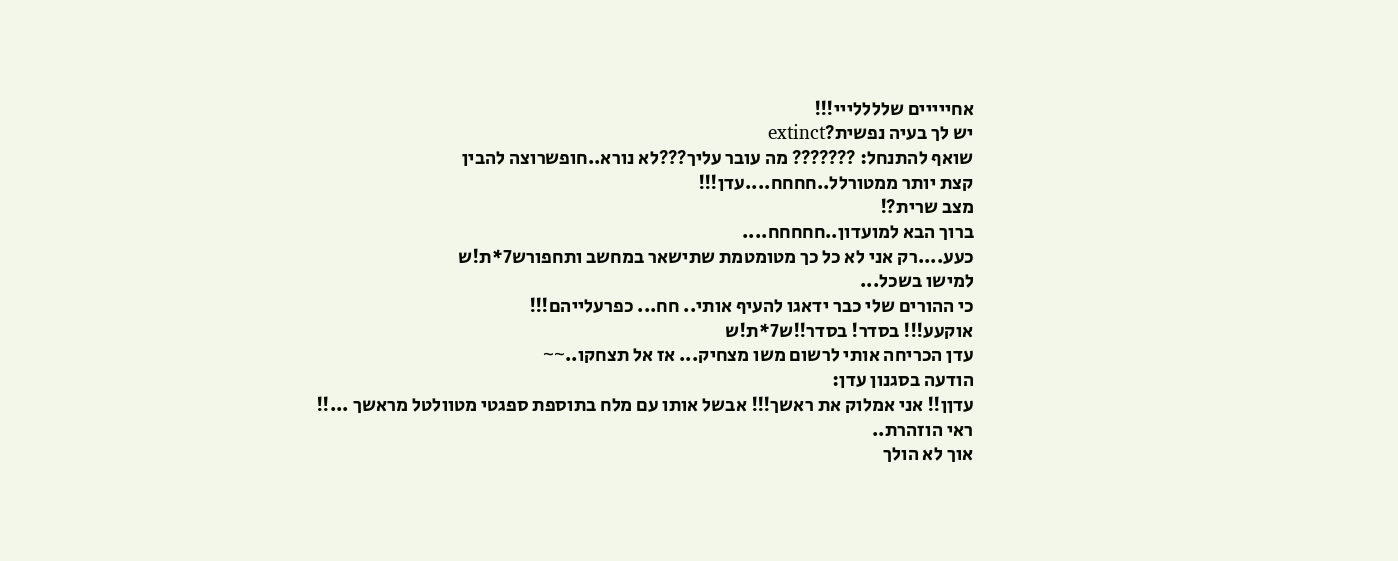אחייייים שללללייי!!!
יש לך בעיה נפשית?extinct
שואף להתנחל: ??????? מה עובר עליך???לא נורא..חופשרוצה להבין
קצת יותר ממטורלל..חחחח....עדן!!!
מצב שרית?!
ברוך הבא למועדון..חחחחח....
כעע....רק אני לא כל כך מטומטמת שתישאר במחשב ותחפורש7*ת!ש
למישו בשכל...
כי ההורים שלי כבר ידאגו להעיף אותי.. חח... כפרעלייהם!!!
אוקעע!!! בסדר! בסדר!!ש7*ת!ש
עדן הכריחה אותי לרשום משו מצחיק... אז אל תצחקו..~~
הודעה בסגנון עדן:
עדןן!! אני אמלוק את ראשך!!! אבשל אותו עם מלח בתוספת ספגטי מטוולטל מראשך ...!!
ראי הוזהרת..
אוך לא הולך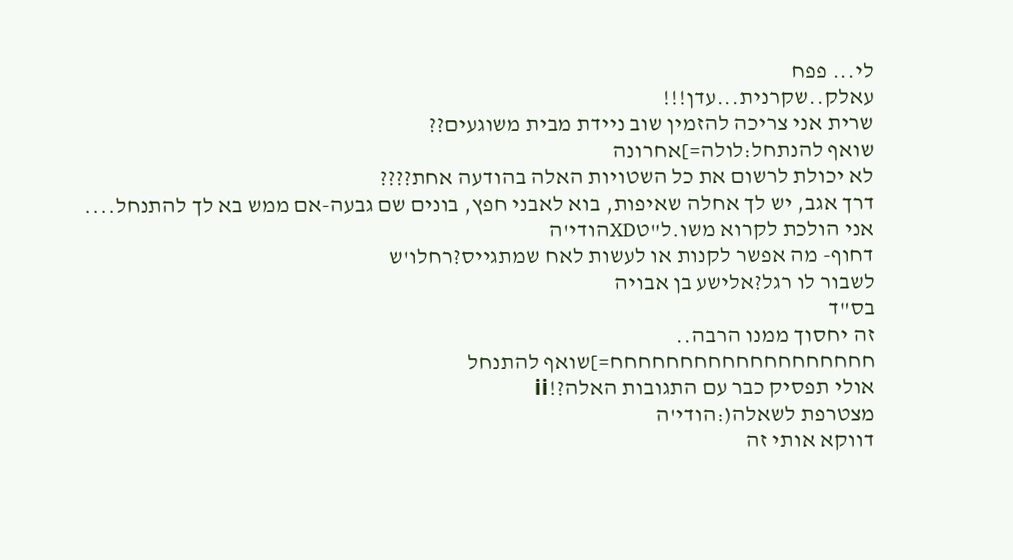לי... פפח
עאלק..שקרנית...עדן!!!
שרית אני צריכה להזמין שוב ניידת מבית משוגעים??
שואף להנתחל:לולה=]אחרונה
לא יכולת לרשום את כל השטויות האלה בהודעה אחת????
דרך אגב, יש לך אחלה שאיפות, בוא לאבני חפץ, בונים שם גבעה-אם ממש בא לך להתנחל....
אני הולכת לקרוא משו.ל"טXDהודי'ה
דחוף- מה אפשר לקנות או לעשות לאח שמתגייס?רחלו'ש
לשבור לו רגל?אלישע בן אבויה
בס"ד
זה יחסוך ממנו הרבה..
חחחחחחחחחחחחחחחחחחח=]שואף להתנחל
אולי תפסיק כבר עם התגובות האלה?!ii
מצטרפת לשאלה(:הודי'ה
דווקא אותי זה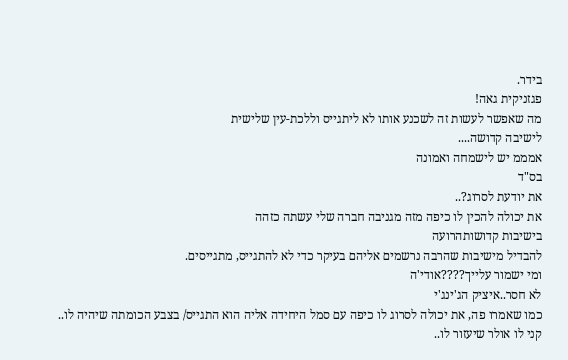בידר.
פגזניקית גאה!
מה שאפשר לעשות זה לשכנע אותו לא ליתגייס וללכת-עין שלישית
לישיבה קדושה....
אמממ יש לישמחה ואמונה
בס"ד
את יודעת לסרוג?..
את יכולה להכין לו כיפה מזה מגניבה חברה שלי עשתה כזהה
בישיבות קדושותהרועה
להבדיל מישיבות שהרבה נרשמים אליהם בעיקר כדי לא להתגייס, מתגייסים.
ומי ישמור עלייך????אודי'ה
לא חסר..איציק הג'ינג'י
כמו שאמרו פה, את יכולה לסרוג לו כיפה עם סמל היחידה אליה הוא התגייס/ בצבע הכומתה שיהיה לו..
קני לו אולר שיעזור לו..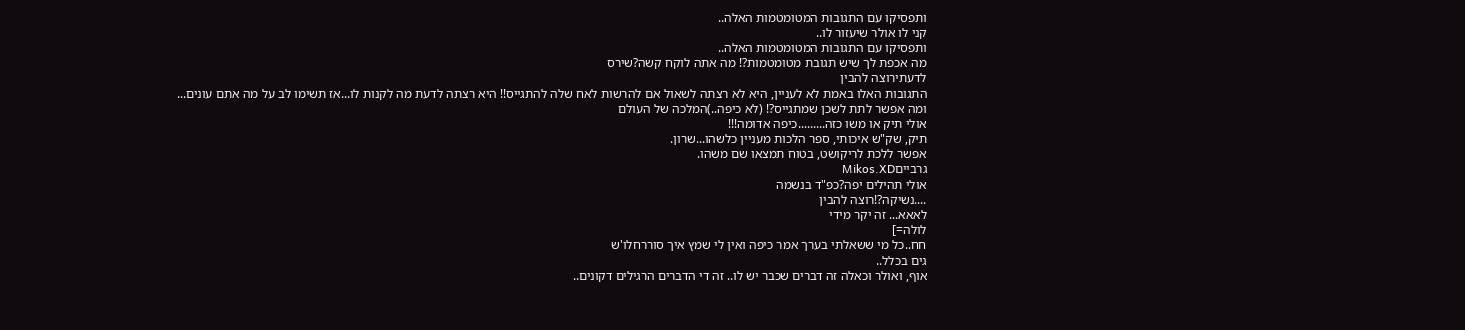ותפסיקו עם התגובות המטומטמות האלה..
קני לו אולר שיעזור לו..
ותפסיקו עם התגובות המטומטמות האלה..
מה אכפת לך שיש תגובת מטומטמות?! מה אתה לוקח קשה?שירס
לדעתירוצה להבין
התגובות האלו באמת לא לעניין, היא לא רצתה לשאול אם להרשות לאח שלה להתגייס!! היא רצתה לדעת מה לקנות לו...אז תשימו לב על מה אתם עונים...
ומה אפשר לתת לשכן שמתגייס?! (לא כיפה..)המלכה של העולם
אולי תיק או משו כזה.........כיפה אדומה!!!
תיק, שק"ש איכותי, ספר הלכות מעניין כלשהו...שרון.
אפשר ללכת לריקושט, בטוח תמצאו שם משהו.
גרבייםMikos.XD
אולי תהילים יפה?כפ"ד בנשמה
....נשיקה?!רוצה להבין
לאאא... זה יקר מידי
לולה=]
חח..כל מי ששאלתי בערך אמר כיפה ואין לי שמץ איך סוררחלו'ש
גים בכלל..
אוף, ואולר וכאלה זה דברים שכבר יש לו.. זה די הדברים הרגילים דקונים..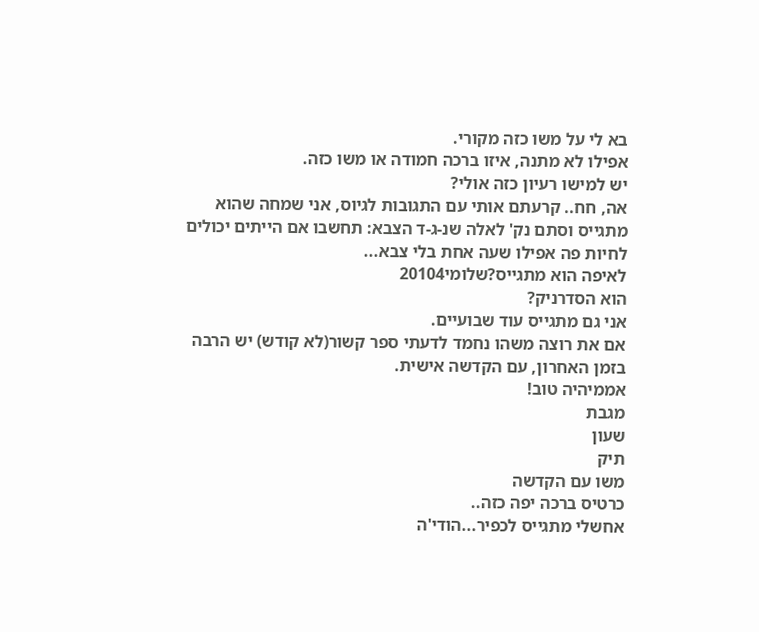בא לי על משו כזה מקורי.
אפילו לא מתנה, איזו ברכה חמודה או משו כזה.
יש למישו רעיון כזה אולי?
אה, חח.. קרעתם אותי עם התגובות לגיוס, אני שמחה שהוא מתגייס וסתם נק' לאלה שנ-ג-ד הצבא: תחשבו אם הייתים יכולים לחיות פה אפילו שעה אחת בלי צבא...
לאיפה הוא מתגייס?שלומי20104
הוא הסדרניק?
אני גם מתגייס עוד שבועיים.
אם את רוצה משהו נחמד לדעתי ספר קשור(לא קודש) יש הרבה בזמן האחרון, עם הקדשה אישית.
אממיהיה טוב!
מגבת
שעון
תיק
משו עם הקדשה
כרטיס ברכה יפה כזה..
אחשלי מתגייס לכפיר...הודי'ה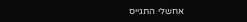אחשלי התגייס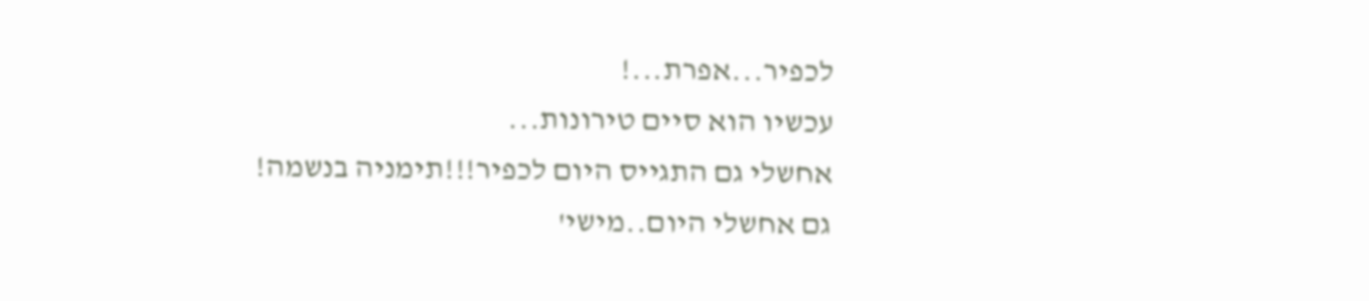לכפיר...אפרת...!
עכשיו הוא סיים טירונות...
אחשלי גם התגייס היום לכפיר!!!תימניה בנשמה!
גם אחשלי היום..מישי'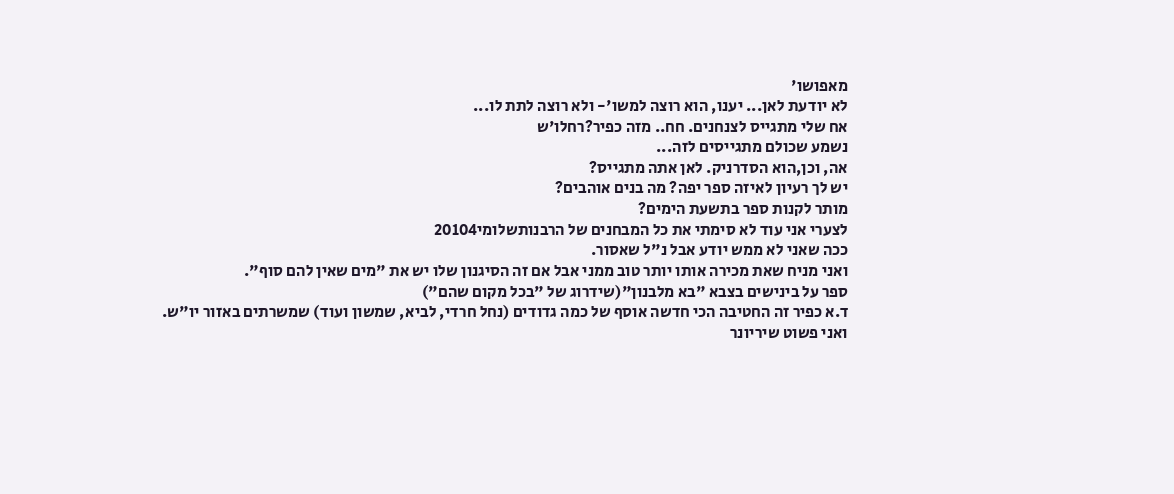מאפושו'
לא יודעת לאן... יענו, הוא רוצה למשו'- ולא רוצה לתת לו...
אח שלי מתגייס לצנחנים. חח.. מזה כפיר?רחלו'ש
נשמע שכולם מתגייסים לזה...
אה, וכן,הוא הסדרניק. לאן אתה מתגייס?
יש לך רעיון לאיזה ספר יפה? מה בנים אוהבים?
מותר לקנות ספר בתשעת הימים?
לצערי אני עוד לא סימתי את כל המבחנים של הרבנותשלומי20104
ככה שאני לא ממש יודע אבל נ"ל שאסור.
ואני מניח שאת מכירה אותו יותר טוב ממני אבל אם זה הסיגנון שלו יש את "מים שאין להם סוף".
ספר על בינישים בצבא "בא מלבנון"(שידרוג של "בכל מקום שהם")
ד.א כפיר זה החטיבה הכי חדשה אוסף של כמה גדודים (נחל חרדי, לביא, שמשון ועוד) שמשרתים באזור יו"ש.
ואני פשוט שיריונר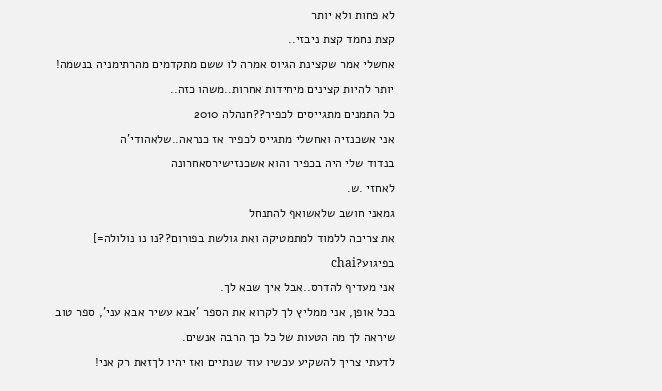לא פחות ולא יותר
קצת נחמד קצת ניבזי..
אחשלי אמר שקצינת הגיוס אמרה לו ששם מתקדמים מהרתימניה בנשמה!
יותר להיות קצינים מיחידות אחרות..משהו כזה..
כל התמנים מתגייסים לכפיר??חנהלה 2010
אני אשכנזיה ואחשלי מתגייס לכפיר אז כנראה..שלאהודי'ה
בנדוד שלי היה בכפיר והוא אשכנזישירסאחרונה
לאחזי .ש.
גמאני חושב שלאשואף להתנחל
את צריכה ללמוד למתמטיקה ואת גולשת בפורום??נו נו נולולה=]
בפיגוע?chai
אני מעדיף להדרס..אבל איך שבא לך.
בכל אופן, אני ממליץ לך לקרוא את הספר 'אבא עשיר אבא עני', ספר טוב שיראה לך מה הטעות של כל כך הרבה אנשים.
לדעתי צריך להשקיע עכשיו עוד שנתיים ואז יהיו לךזאת רק אני!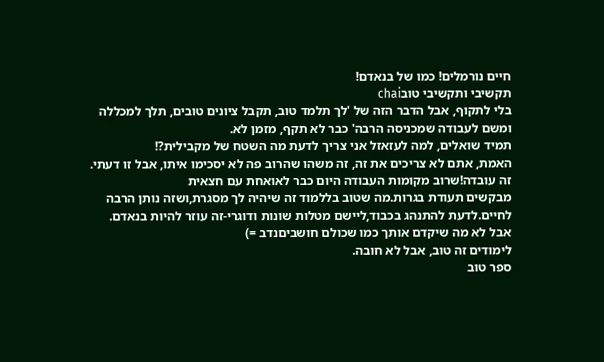חיים נורמלים! כמו של בנאדם!
תקשיבי ותקשיבי טובchai
בלי לתקוף, אבל הדבר הזה של 'לך תלמד טוב, תקבל ציונים טובים, תלך למכללה ומשם לעבודה שמכניסה הרבה' כבר לא תקף, מזמן לא.
תמיד שואלים, למה לעזאזל אני צריך לדעת מה השטח של מקבילית?!
האמת, אתם לא צריכים את זה, זה משהו שהרוב פה לא יסכימו איתו, אבל זו דעתי.
זה עובדה!שרוב מקומות העבודה היום כבר לאואחת עם חצאית
מבקשים תעודת בגרות.מה שטוב בללמוד זה שיהיה לך מסגרת,ושזה נותן הרבה לחיים.לדעת להתנהג בכבוד,ליישם מטלות שונות ודוגרי-זה עוזר להיות בנאדם.
אבל לא מה שיקדם אותך כמו שכולם חושביםנדב =)
לימודים זה טוב, אבל לא חובה.
ספר טוב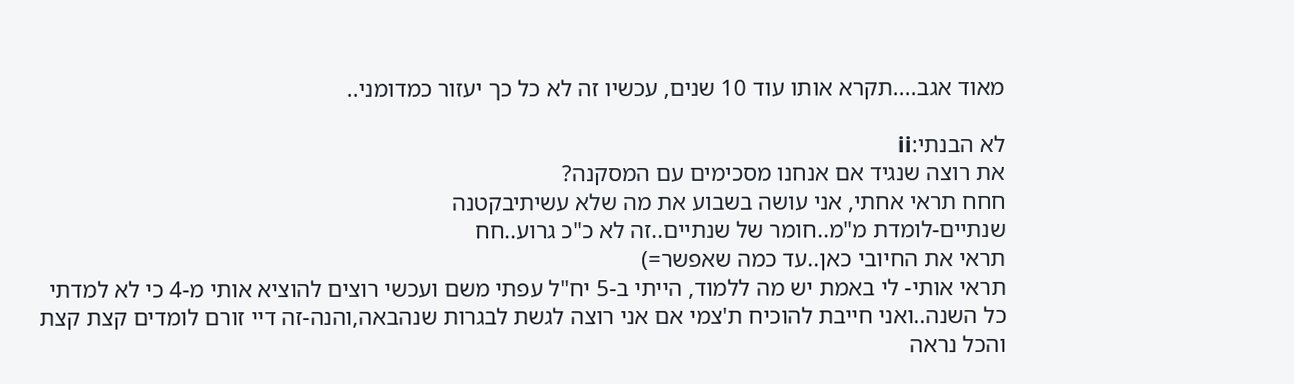מאוד אגב....תקרא אותו עוד 10 שנים, עכשיו זה לא כל כך יעזור כמדומני..

לא הבנתי:ii
את רוצה שנגיד אם אנחנו מסכימים עם המסקנה?
חחח תראי אחתי, אני עושה בשבוע את מה שלא עשיתיבקטנה
שנתיים-לומדת מ"מ..חומר של שנתיים..זה לא כ"כ גרוע..חח
תראי את החיובי כאן..עד כמה שאפשר=)
תראי אותי- לי באמת יש מה ללמוד, הייתי ב-5 יח"ל עפתי משם ועכשי רוצים להוציא אותי מ-4 כי לא למדתי כל השנה..ואני חייבת להוכיח ת'צמי אם אני רוצה לגשת לבגרות שנהבאה,והנה-זה דיי זורם לומדים קצת קצת והכל נראה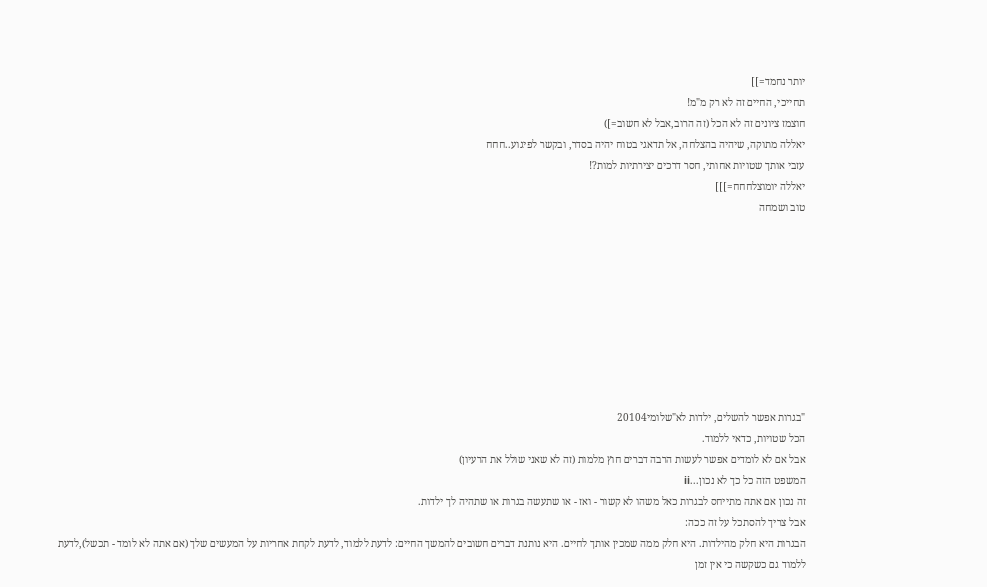יותר נחמד=]]
תחייכי, החיים זה לא רק מ"מ!
חוצמז ציונים זה לא הכל (זה הרוב,אבל לא חשוב=])
יאללה מתוקה, שיהיה בהצלחה, אל תדאגי בטוח יהיה בסדר, ובקשר לפיגוע..חחח
עזבי אותך שטויות אחותי, חסר דרכים יצירתיות למות?!
יאללה יומוצלחחח=]]]
טוב ושמחה









"בגרות אפשר להשלים, ילדות לא"שלומי20104
הכל שטויות, כדאי ללמוד.
אבל אם לא לומדים אפשר לעשות הרבה דברים חוץ מלמות (זה לא שאני שולל את הרעיון)
המשפט הזה כל כך לא נכון...ii
זה נכון אם אתה מתייחס לבגרות כאל משהו לא קשור - ואז - או שתעשה בגרות או שתהיה לך ילדות.
אבל צריך להסתכל על זה ככה:
הבגרות היא חלק מהילדות. היא חלק ממה שמכין אותך לחיים. היא נותנת דברים חשובים להמשך החיים: לדעת ללמוד, לדעת לקחת אחריות על המעשים שלך (אם אתה לא לומד - תכשל),לדעת ללמוד גם כשקשה כי אין זמן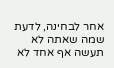אחר לבחינה, לדעת שמה שאתה לא תעשה אף אחד לא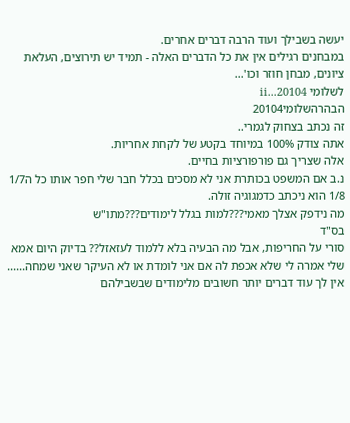יעשה בשבילך ועוד הרבה דברים אחרים.
במבחנים רגילים אין את כל הדברים האלה - תמיד יש תירוצים, העלאת ציונים, מבחן חוזר וכו'...
לשלומי 20104...ii
הבהרהשלומי20104
זה נכתב בצחוק לגמרי..
אתה צודק 100% במיוחד בקטע של לקחת אחריות.
אלה שצריך גם פורפורציות בחיים.
נ.ב אם המשפט בכותרת אני לא מסכים בכלל חבר שלי חפר אותו כל ה1/7 1/8 הוא ניכתב כדמגוגיה זולה.
מה נידפק אצלך מאמי???למות בגלל לימודים???מתו"ש
בס"ד
סורי על החריפות, אבל מה הבעיה בלא ללמוד לעזאזל?? בדיוק היום אמא שלי אמרה לי שלא אכפת לה אם אני לומדת או לא העיקר שאני שמחה......
אין לך עוד דברים יותר חשובים מלימודים שבשבילהם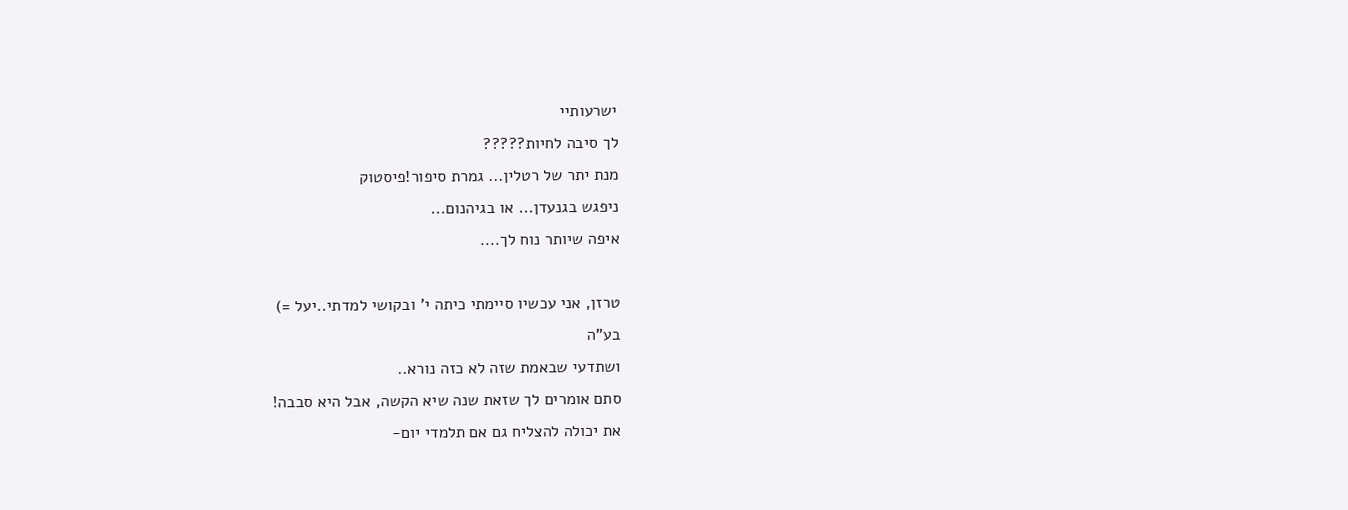ישרעותיי
לך סיבה לחיות?????
מנת יתר של רטלין... גמרת סיפור!פיסטוק
ניפגש בגנעדן... או בגיהנום...
איפה שיותר נוח לך....

טרזן, אני עכשיו סיימתי כיתה י' ובקושי למדתי..יעל =)
בע"ה
ושתדעי שבאמת שזה לא כזה נורא..
סתם אומרים לך שזאת שנה שיא הקשה, אבל היא סבבה!
את יכולה להצליח גם אם תלמדי יום-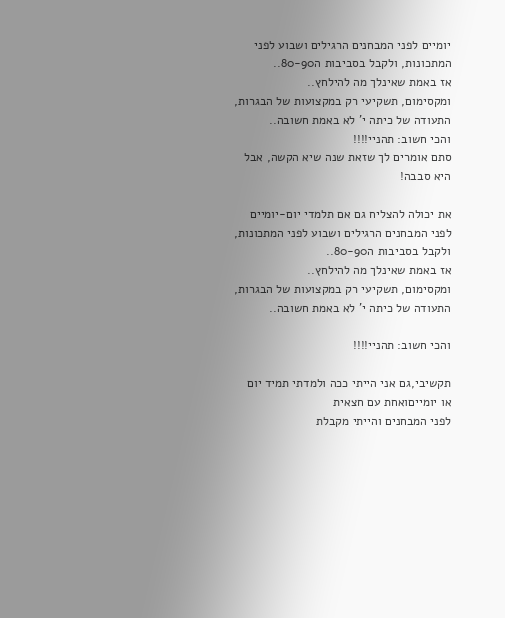יומיים לפני המבחנים הרגילים ושבוע לפני המתכונות, ולקבל בסביבות ה80-90..
אז באמת שאינלך מה להילחץ..
ומקסימום, תשקיעי רק במקצועות של הבגרות, התעודה של כיתה י' לא באמת חשובה..
והכי חשוב: תהניי!!!!
סתם אומרים לך שזאת שנה שיא הקשה, אבל היא סבבה!

את יכולה להצליח גם אם תלמדי יום-יומיים לפני המבחנים הרגילים ושבוע לפני המתכונות, ולקבל בסביבות ה80-90..
אז באמת שאינלך מה להילחץ..
ומקסימום, תשקיעי רק במקצועות של הבגרות, התעודה של כיתה י' לא באמת חשובה..

והכי חשוב: תהניי!!!!

תקשיבי,גם אני הייתי ככה ולמדתי תמיד יום או יומייםואחת עם חצאית
לפני המבחנים והייתי מקבלת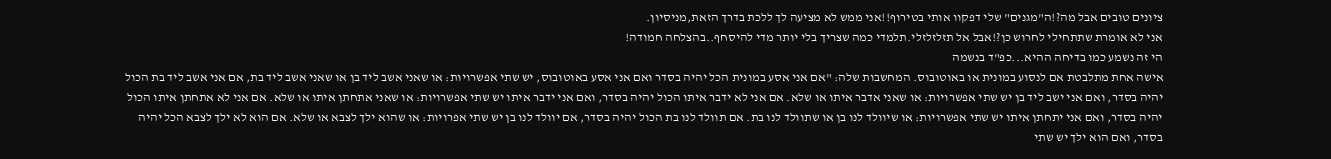ציונים טובים אבל מה?!ה"מגנים" שלי דפקוו אותי בטירוף!!אני ממש לא מציעה לך ללכת בדרך הזאת,מניסיון.
אני לא אומרת שתתחילי לחרוש כן?!אבל אל תזלזלזלי.תלמדי כמה שצריך בלי יותר מדי להיסחף..בהצלחה חמודה!
הי זה נשמע כמו בדיחה ההיא...כפ"ד בנשמה
אישה אחת מתלבטת אם לנסוע במונית או באוטובוס. המחשבות שלה: "אם אני אסע במונית הכל יהיה בסדר ואם אני אסע באוטובוס, יש שתי אפשרויות: או שאני אשב ליד בן או שאני אשב ליד בת, אם אני אשב ליד בת הכול יהיה בסדר, ואם אני ישב ליד בן יש שתי אפשרויות: או שאני אדבר איתו או שלא. אם אני לא ידבר איתו הכול יהיה בסדר, ואם אני ידבר איתו יש שתי אפשרויות: או שאני אתחתן איתו או שלא. אם אני לא אתחתן איתו הכול יהיה בסדר, ואם אני יתחתן איתו יש שתי אפשרויות: או שיוולד לנו בן או שתוולד לנו בת. אם תוולד לנו בת הכול יהיה בסדר, אם יוולד לנו בן יש שתי אפרויות: או שהוא ילך לצבא או שלא. אם הוא לא ילך לצבא הכל יהיה בסדר, ואם הוא ילך יש שתי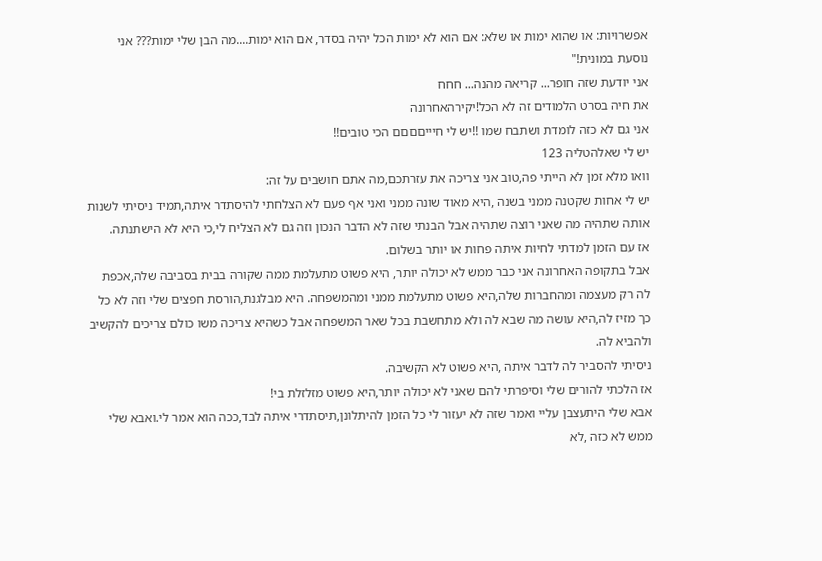אפשרויות: או שהוא ימות או שלא: אם הוא לא ימות הכל יהיה בסדר, אם הוא ימות....מה הבן שלי ימות??? אני נוסעת במונית!"
אני יודעת שזה חופר... קריאה מהנה... חחח
את חיה בסרט הלמודים זה לא הכל!יקירהאחרונה
אני גם לא כזה לומדת ושתבח שמו !!יש לי חיייםםםם הכי טובים!!
יש לי שאלהטליה 123
וואו מלא זמן לא הייתי פה,טוב אני צריכה את עזרתכם,מה אתם חושבים על זה:
יש לי אחות שקטנה ממני בשנה ,היא מאוד שונה ממני ואני אף פעם לא הצלחתי להיסתדר איתה,תמיד ניסיתי לשנות אותה שתהיה מה שאני רוצה שתהיה אבל הבנתי שזה לא הדבר הנכון וזה גם לא הצליח לי,כי היא לא הישתנתה.
אז עם הזמן למדתי לחיות איתה פחות או יותר בשלום.
אבל בתקופה האחרונה אני כבר ממש לא יכולה יותר, היא פשוט מתעלמת ממה שקורה בבית בסביבה שלה,אכפת לה רק מעצמה ומהחברות שלה,היא פשוט מתעלמת ממני ומהמשפחה. היא מבלגנת,הורסת חפצים שלי וזה לא כל כך מזיז לה,היא עושה מה שבא לה ולא מתחשבת בכל שאר המשפחה אבל כשהיא צריכה משו כולם צריכים להקשיב ולהביא לה.
ניסיתי להסביר לה לדבר איתה ,היא פשוט לא הקשיבה.
אז הלכתי להורים שלי וסיפרתי להם שאני לא יכולה יותר,היא פשוט מזלזלת בי!
אבא שלי היתעצבן עליי ואמר שזה לא יעזור לי כל הזמן להיתלונן,תיסתדרי איתה לבד,ככה הוא אמר לי.ואבא שלי ממש לא כזה ,לא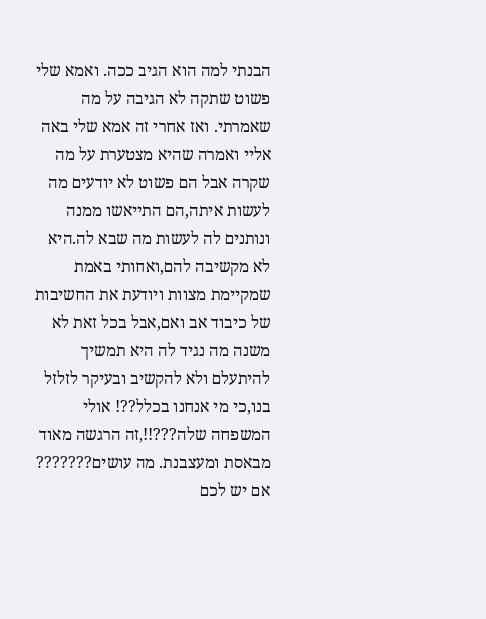הבנתי למה הוא הגיב ככה. ואמא שלי פשוט שתקה לא הגיבה על מה שאמרתי. ואז אחרי זה אמא שלי באה אליי ואמרה שהיא מצטערת על מה שקרה אבל הם פשוט לא יודעים מה לעשות איתה,הם התייאשו ממנה ונותנים לה לעשות מה שבא לה.היא לא מקשיבה להם,ואחותי באמת שמקיימת מצוות ויודעת את החשיבות של כיבוד אב ואם,אבל בכל זאת לא משנה מה נגיד לה היא תמשיך להיתעלם ולא להקשיב ובעיקר לזלזל בנו,כי מי אנחנו בכלל??! אולי המשפחה שלה???!!,זה הרגשה מאוד מבאסת ומעצבנת. מה עושים??????? אם יש לכם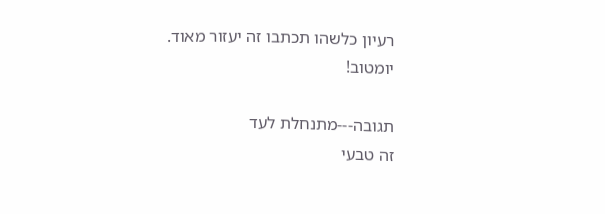רעיון כלשהו תכתבו זה יעזור מאוד.
יומטוב!

תגובה---מתנחלת לעד
זה טבעי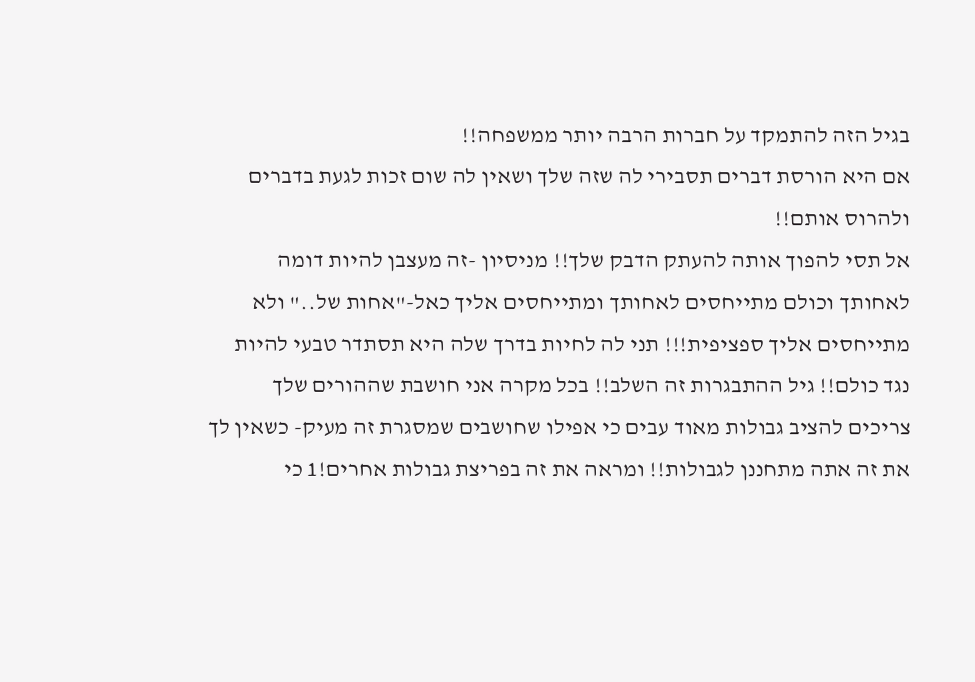בגיל הזה להתמקד על חברות הרבה יותר ממשפחה!!
אם היא הורסת דברים תסבירי לה שזה שלך ושאין לה שום זכות לגעת בדברים ולהרוס אותם!!
אל תסי להפוך אותה להעתק הדבק שלך!! מניסיון -זה מעצבן להיות דומה לאחותך וכולם מתייחסים לאחותך ומתייחסים אליך כאל-"אחות של.." ולא מתייחסים אליך ספציפית!!! תני לה לחיות בדרך שלה היא תסתדר טבעי להיות נגד כולם!! גיל ההתבגרות זה השלב!! בכל מקרה אני חושבת שההורים שלך צריכים להציב גבולות מאוד עבים כי אפילו שחושבים שמסגרת זה מעיק- כשאין לך את זה אתה מתחננן לגבולות!! ומראה את זה בפריצת גבולות אחרים!1 כי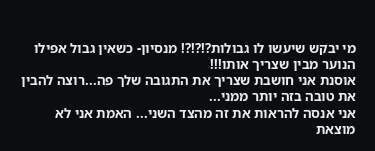מי יבקש שיעשו לו גבולות?!?!?! מנסיון- כשאין גבול אפילו הנוער מבין שצריך אותו!!!
אוסנת אני חושבת שצריך את התגובה שלך פה...רוצה להבין
את טובה בזה יותר ממני...
אני אנסה להראות את זה מהצד השני... האמת אני לא מוצאת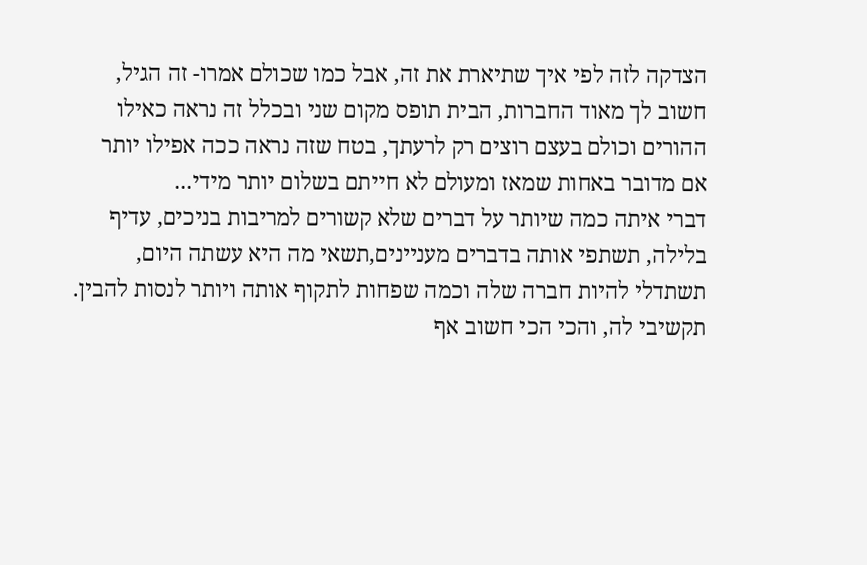הצדקה לזה לפי איך שתיארת את זה, אבל כמו שכולם אמרו- זה הגיל, חשוב לך מאוד החברות, הבית תופס מקום שני ובכלל זה נראה כאילו ההורים וכולם בעצם רוצים רק לרעתך, בטח שזה נראה ככה אפילו יותר אם מדובר באחות שמאז ומעולם לא חייתם בשלום יותר מידי...
דברי איתה כמה שיותר על דברים שלא קשורים למריבות בניכים, עדיף בלילה, תשתפי אותה בדברים מעניינים,תשאי מה היא עשתה היום, תשתדלי להיות חברה שלה וכמה שפחות לתקוף אותה ויותר לנסות להבין. תקשיבי לה, והכי הכי חשוב אף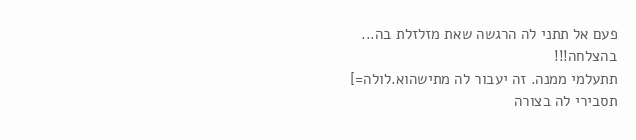פעם אל תתני לה הרגשה שאת מזלזלת בה...
בהצלחה!!!
תתעלמי ממנה. זה יעבור לה מתישהוא.לולה=]
תסבירי לה בצורה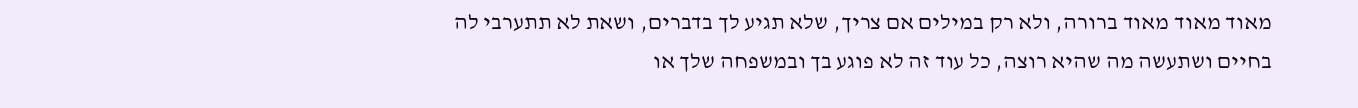מאוד מאוד מאוד ברורה, ולא רק במילים אם צריך, שלא תגיע לך בדברים, ושאת לא תתערבי לה בחיים ושתעשה מה שהיא רוצה, כל עוד זה לא פוגע בך ובמשפחה שלך או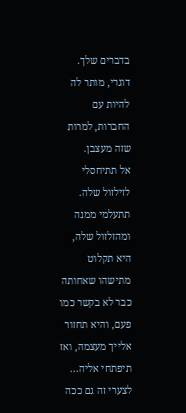בדברים שלך. דוגרי, מותר לה להיות עם החברות, למרות שזה מעצבן.
אל תתיחסלי לזילזול שלה. תתעלמי ממנה ומהזלזול שלה, היא תקלוט מתישהו שאחותה כבר לא בקשר כמו פעם, והיא תחזור אלייך מעצמה, ואז תיפתחי אליה...
לצערי זה גם ככה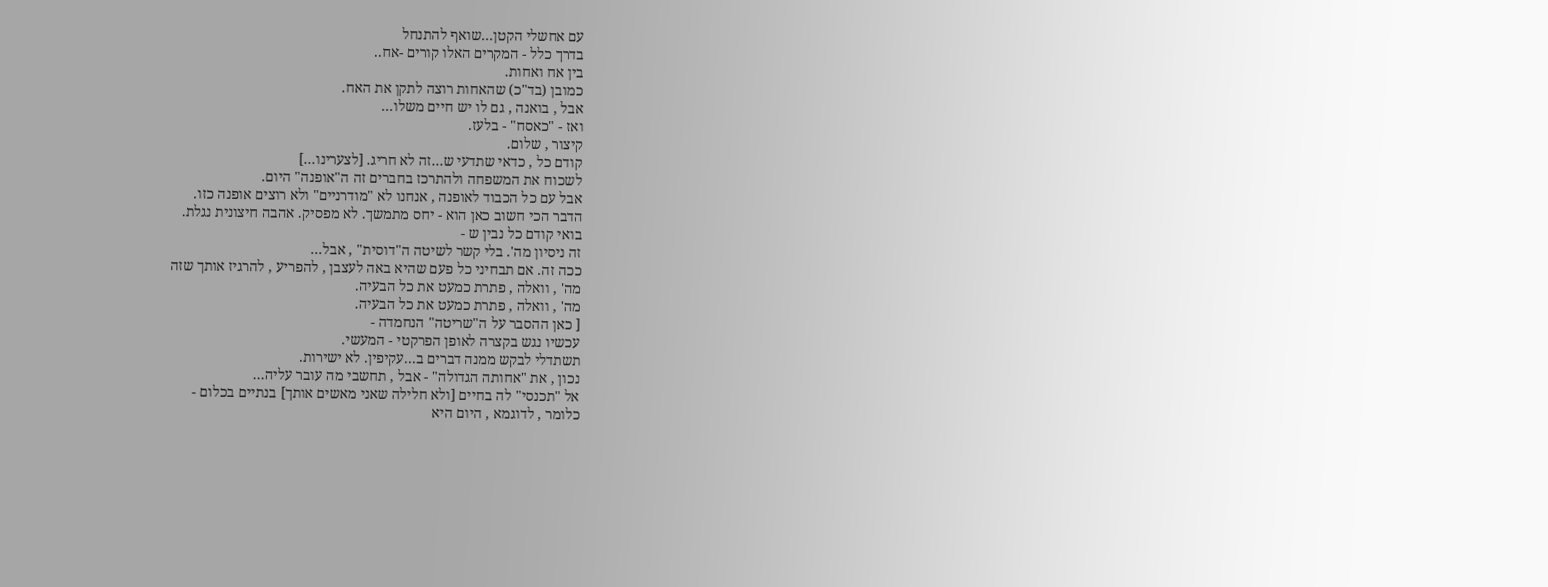עם אחשלי הקטן...שואף להתנחל
בדרך כלל - המקרים האלו קורים -אח..
בין אח ואחות.
כמובן (בד"כ) שהאחות רוצה לתקן את האח.
אבל , בואנה , גם לו יש חיים משלו...
ואז - "כאסח" - בלעז.
קיצור , שלום.
קודם כל , כדאי שתדעי ש...זה לא חריג. [לצערינו...]
לשכוח את המשפחה ולהתרכז בחברים זה ה"אופנה" היום.
אבל עם כל הכבוד לאופנה , אנחנו לא "מודרניים" ולא רוצים אופנה כזו.
הדבר הכי חשוב כאן הוא - יחס מתמשך. לא מפסיק. אהבה חיצונית נגלת.
בואי קודם כל נבין ש -
זה ניסיון מה'. בלי קשר לשיטה ה"דוסית" , אבל...
ככה זה. אם תבחיני כל פעם שהיא באה לעצבן , להפריע , להרגיז אותך שזה
מה' , וואלה , פתרת כמעט את כל הבעיה.
מה' , וואלה , פתרת כמעט את כל הבעיה.
[ כאן ההסבר על ה"שריטה" הנחמדה -
עכשיו נגש בקצרה לאופן הפרקטי - המעשי.
תשתדלי לבקש ממנה דברים ב...עקיפין. לא ישירות.
נכון , את "אחותה הגדולה" - אבל , תחשבי מה עובר עליה...
אל "תכנסי" לה בחיים [ולא חלילה שאני מאשים אותך] בנתיים בכלום -
כלומר , לדוגמא , היום היא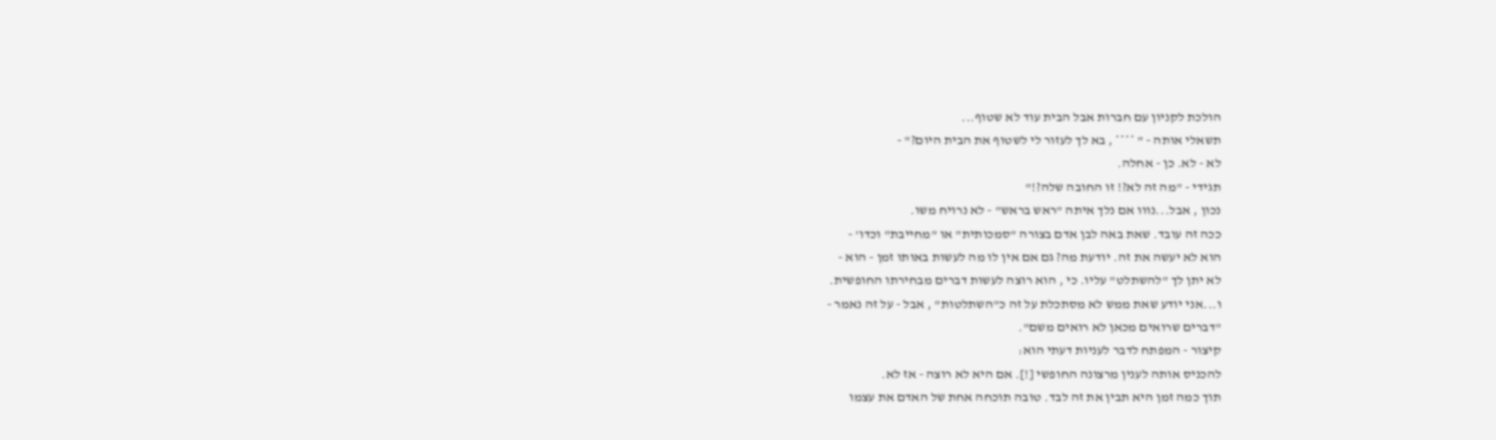הולכת לקניון עם חברות אבל הבית עוד לא שטוף...
תשאלי אותה - " **** , בא לך לעזור לי לשטוף את הבית היום?" -
לא - לא. כן - אחלה.
תגידי - "מה זה לא?! זו החובה שלה?!"
נכון , אבל...נווו אם נלך איתה "ראש בראש" - לא נרויח משו.
ככה זה עובד. שאת באה לבן אדם בצורה "סמכותית" או "מחייבת" וכדו' -
הוא לא יעשה את זה. יודעת מה? גם אם אין לו מה לעשות באותו זמן - הוא -
לא יתן לך "להשתלט" עליו. כי , הוא רוצה לעשות דברים מבחירתו החופשית.
ו...אני יודע שאת ממש לא מסתכלת על זה כ"השתלטות" , אבל - על זה נאמר -
"דברים שרואים מכאן לא רואים משם".
קיצור - המפתח לדבר לעניות דעתי הוא:
להכניס אותה לענין מרצונה החופשי [!]. אם היא לא רוצה - אז לא.
תוך כמה זמן היא תבין את זה לבד. טובה תוכחה אחת של האדם את עצמו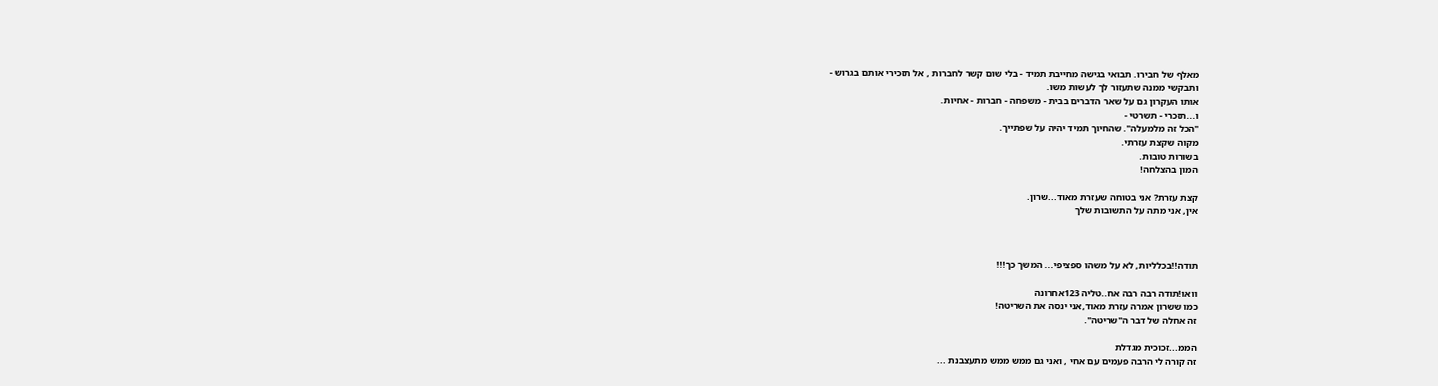מאלף של חבירו. תבואי בגישה מחייבת תמיד - בלי שום קשר לחברות , אל תזכירי אותם בגרוש -
ותבקשי ממנה שתעזור לך לעשות משו.
אותו העקרון גם על שאר הדברים בבית - משפחה - חברות - אחיות.
ו...תזכרי - תשרטי -
"הכל זה מלמעלה". שהחיוך תמיד יהיה על שפתייך.
מקוה שקצת עזרתי.
בשורות טובות.
המון בהצלחה!

קצת עזרת? אני בטוחה שעזרת מאוד...שרון.
אין, אני מתה על התשובות שלך



תודה!!בכלליות, לא על משהו ספציפי... המשך כך!!!

וואו!תודה רבה רבה אח..טליה 123אחרונה
כמו ששרון אמרה עזרת מאוד,אני ינסה את השריטה!
זה אחלה של דבר ה"שריטה".

הממ...זכוכית מגדלת
זה קורה לי הרבה פעמים עם אחי , ואני גם ממש ממש מתעצבנת ...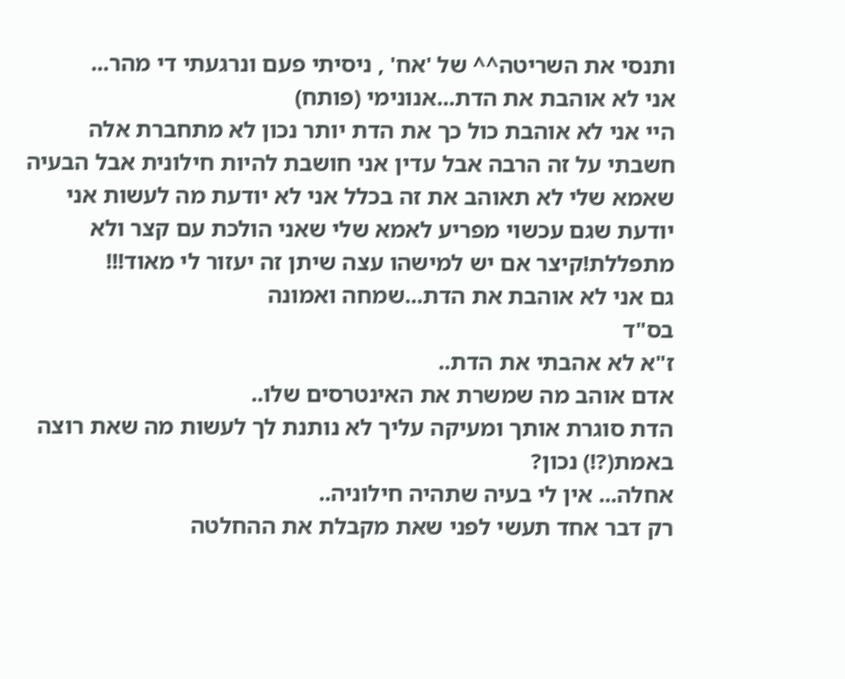ותנסי את השריטה^^ של 'אח' , ניסיתי פעם ונרגעתי די מהר...
אני לא אוהבת את הדת...אנונימי (פותח)
היי אני לא אוהבת כול כך את הדת יותר נכון לא מתחברת אלה חשבתי על זה הרבה אבל עדין אני חושבת להיות חילונית אבל הבעיה שאמא שלי לא תאוהב את זה בכלל אני לא יודעת מה לעשות אני יודעת שגם עכשוי מפריע לאמא שלי שאני הולכת עם קצר ולא מתפללת!קיצר אם יש למישהו עצה שיתן זה יעזור לי מאוד!!!
גם אני לא אוהבת את הדת...שמחה ואמונה
בס"ד
ז"א לא אהבתי את הדת..
אדם אוהב מה שמשרת את האינטרסים שלו..
הדת סוגרת אותך ומעיקה עליך לא נותנת לך לעשות מה שאת רוצה באמת(?!) נכון?
אחלה... אין לי בעיה שתהיה חילוניה..
רק דבר אחד תעשי לפני שאת מקבלת את ההחלטה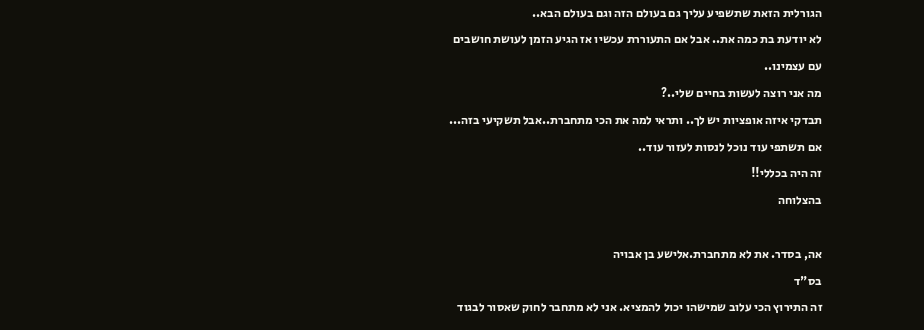הגורלית הזאת שתשפיע עליך גם בעולם הזה וגם בעולם הבא..
לא יודעת בת כמה את.. אבל אם התעוררת עכשיו אז הגיע הזמן לעושת חושבים עם עצמינו..
מה אני רוצה לעשות בחיים שלי..?
תבדקי איזה אופציות יש לך.. ותראי למה את הכי מתחברת..אבל תשקיעי בזה...
אם תשתפי עוד נוכל לנסות לעזור עוד..
זה היה בכללי!!
בהצלוחה

אה, בסדר. את לא מתחברת.אלישע בן אבויה
בס"ד
זה התירוץ הכי עלוב שמישהו יכול להמציא. אני לא מתחבר לחוק שאסור לבגוד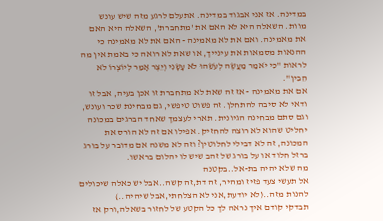במדינה. אז אני אבגוד במדינה. אתעלם לרגע מזה שיש עונש מוות. השאלה היא לא האם את 'מתחברת', השאלה היא האם את מאמינה. ואם את לא מאמינה - האם את לא מאמינה כי ההנאות מסמאות את עינייך, או שאת לא רואה כי באמת אין מה לראות "כִּי יֹאמַר מַעֲשֶׂה לְעֹשֵׂהוּ לֹא עָשָׂנִי וְיֵצֶר אָמַר לְיוֹצְרוֹ לֹא הֵבִין".
אם את מאמינה - אז זה שאת לא מתחברת זו אכן בעיה, אבל זו ודאי לא סיבה להתחלן. זה פשוט טיפשי, גם מבחינת שכר ועונש, וגם סתם מבחינה הגיונית. תארי לעצמך שאחד הברגים במכונה יחליט שהוא לא רוצה להחזיק. אפילו אם זה לא הורס את המכונה, זה לא דבילי לחלוטין? וזה לא משנה אם מדובר על בורג ברזל חלוד או על בורג של זהב שיש לו יהלום בראשו.
מה שלא יהיה בת-אל..בקטנה
אל תעשי צעד פזיז ומהיר, זה דת,זה קשה..אבל יש כאלה שיכולים להנות מזה..(לא יודעת,אני לא הצלחתי,אבל שיהיה..)
תבדקי קודם איך נראה לך כל הקטע של לחזור בשאלה,ורק אז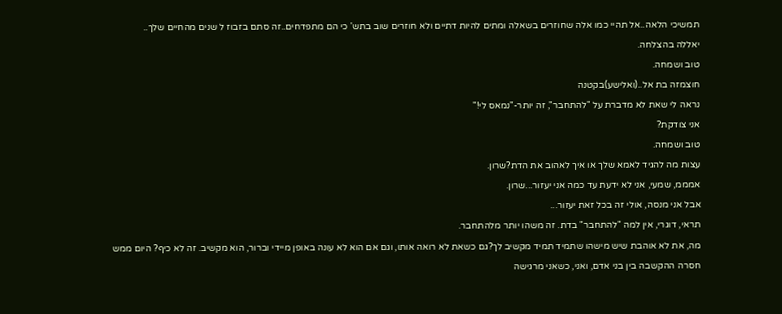תמשיכי הלאה..אל תהיי כמו אלה שחוזרים בשאלה ומתים להיות דתיים ולא חוזרים שוב בתש' כי הם מתפדחים..זה סתם בזבוז ל שנים מהחיים שלך..
יאללה בהצלחה.
טוב ושמחה.
חוצמזה בת אל..(ואלישע)בקטנה
נראה לי שאת לא מדברת על "להתחבר", זה יותר-"נמאס לי!"
אני צודקת?
טוב ושמחה.
עצות מה להגיד לאמא שלך או איך לאהוב את הדת?שרון.
אמממ, שמעי, אני לא ידעת עד כמה אני יעזור...שרון.
אבל אני מנסה, אולי זה בכל זאת יעזור...
תראי, דוגרי, אין למה "להתחבר" בדת. זה משהו יותר מלהתחבר.
מה, את לא אוהבת שיש מישהו שתמיד תמיד מקשיב לך?גם כשאת לא רואה אותו, וגם אם הוא לא עונה באופן מיידי וברור, הוא מקשיב. זה לא כיף? היום ממש חסרה ההקשבה בין בני אדם, ואני, כשאני מרגישה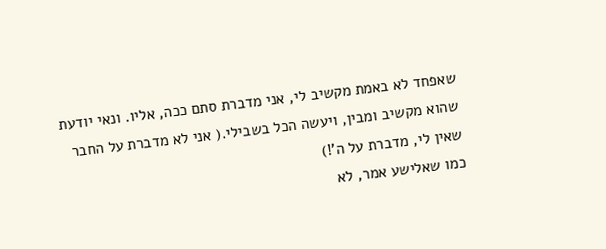שאפחד לא באמת מקשיב לי, אני מדברת סתם ככה, אליו. ונאי יודעת שהוא מקשיב ומבין, ויעשה הכל בשבילי.( אני לא מדברת על החבר שאין לי, מדברת על ה'!)
כמו שאלישע אמר, לא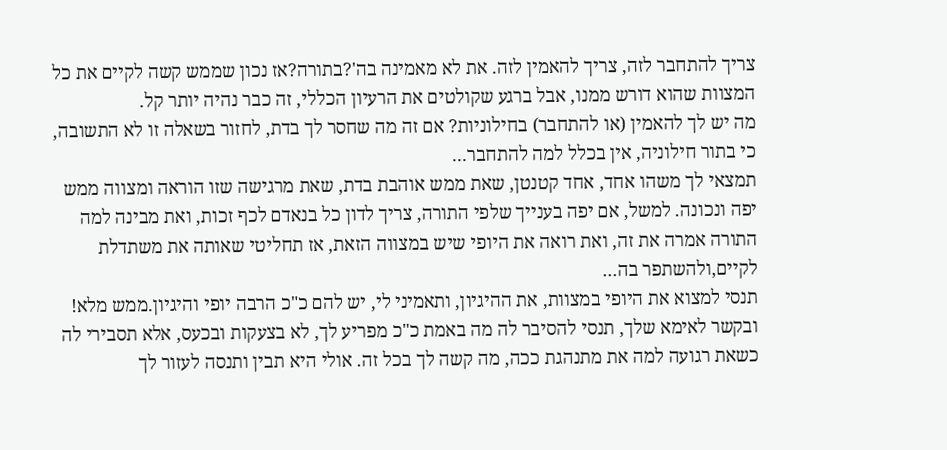צריך להתחבר לזה, צריך להאמין לזה. את לא מאמינה בה'?בתורה?אז נכון שממש קשה לקיים את כל המצוות שהוא דורש ממנו, אבל ברגע שקולטים את הרעיון הכללי, זה כבר נהיה יותר קל.
מה יש לך להאמין (או להתחבר) בחילוניות? אם זה מה שחסר לך בדת, לחזור בשאלה זו לא התשובה, כי בתור חילוניה, אין בכלל למה להתחבר...
תמצאי לך משהו אחד, אחד קטנטן, שאת ממש אוהבת בדת, שאת מרגישה שזו הוראה ומצווה ממש יפה ונכונה. למשל, אם יפה בענייך שלפי התורה, צריך לדון כל בנאדם לכף זכות, ואת מבינה למה התורה אמרה את זה, ואת רואה את היופי שיש במצווה הזאת, אז תחליטי שאותה את משתדלת לקיים,ולהשתפר בה...
תנסי למצוא את היופי במצוות, את ההיגיון, ותאמיני לי, יש להם כ"כ הרבה יופי והיגיון.ממש מלא!
ובקשר לאימא שלך, תנסי להסיבר לה מה באמת כ"כ מפריע לך, לא בצעקות ובכעס, אלא תסבירי לה כשאת רגועה למה את מתנהגת ככה, מה קשה לך בכל זה. אולי היא תבין ותנסה לעזור לך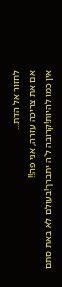לחזור אל הדת...
אם את צריכה עזרה, אני פה!!
אין כמו להיות!קרובה ל'ה יתברך!בעולם לא באת סתם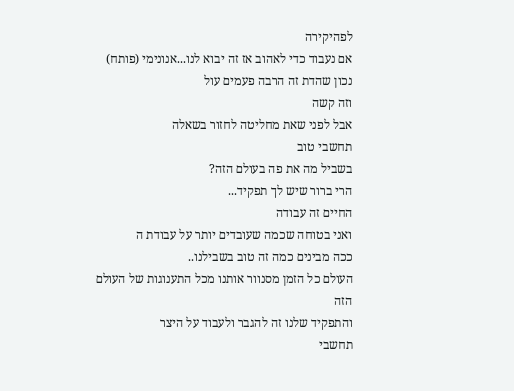לפהיקירה
אם נעבוד כדי לאהוב אז זה יבוא לנו...אנונימי (פותח)
נכון שהדת זה הרבה פעמים עול
וזה קשה
אבל לפני שאת מחליטה לחזור בשאלה
תחשבי טוב
בשביל מה את פה בעולם הזה?
הרי ברור שיש לך תפקיד...
החיים זה עבודה
ואני בטוחה שכמה שעובדים יותר על עבודת ה
ככה מבינים כמה זה טוב בשבילנו..
העולם כל הזמן מסנוור אותנו מכל התענוגות של העולם הזה
והתפקיד שלנו זה להגבר ולעבוד על היצר
תחשבי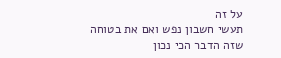על זה
תעשי חשבון נפש ואם את בטוחה
שזה הדבר הכי נכון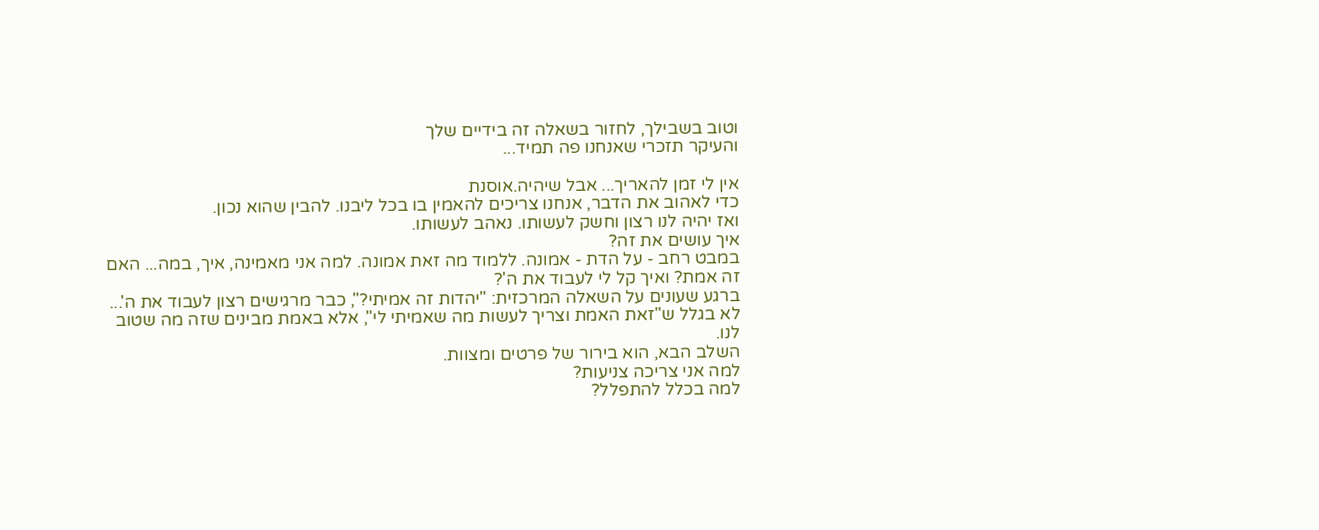וטוב בשבילך, לחזור בשאלה זה בידיים שלך
והעיקר תזכרי שאנחנו פה תמיד...

אין לי זמן להאריך... אבל שיהיה.אוסנת
כדי לאהוב את הדבר, אנחנו צריכים להאמין בו בכל ליבנו. להבין שהוא נכון.
ואז יהיה לנו רצון וחשק לעשותו. נאהב לעשותו.
איך עושים את זה?
במבט רחב - על הדת - אמונה. ללמוד מה זאת אמונה. למה אני מאמינה, איך, במה... האם זה אמת? ואיך קל לי לעבוד את ה'?
ברגע שעונים על השאלה המרכזית: "יהדות זה אמיתי?", כבר מרגישים רצון לעבוד את ה'...
לא בגלל ש"זאת האמת וצריך לעשות מה שאמיתי לי", אלא באמת מבינים שזה מה שטוב לנו.
השלב הבא, הוא בירור של פרטים ומצוות.
למה אני צריכה צניעות?
למה בכלל להתפלל?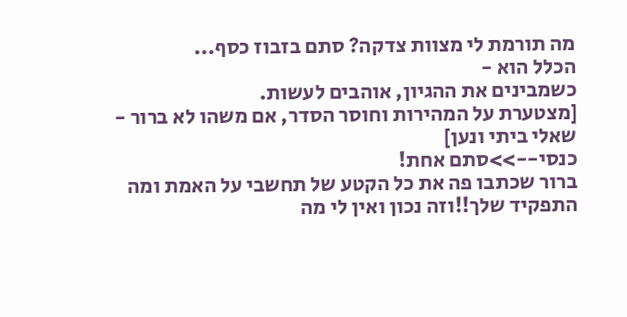מה תורמת לי מצוות צדקה? סתם בזבוז כסף...
הכלל הוא -
כשמבינים את ההגיון, אוהבים לעשות.
[מצטערת על המהירות וחוסר הסדר, אם משהו לא ברור - שאלי ביתי ונען]
כנסי-->>סתם אחת!
ברור שכתבו פה את כל הקטע של תחשבי על האמת ומה התפקיד שלך!!וזה נכון ואין לי מה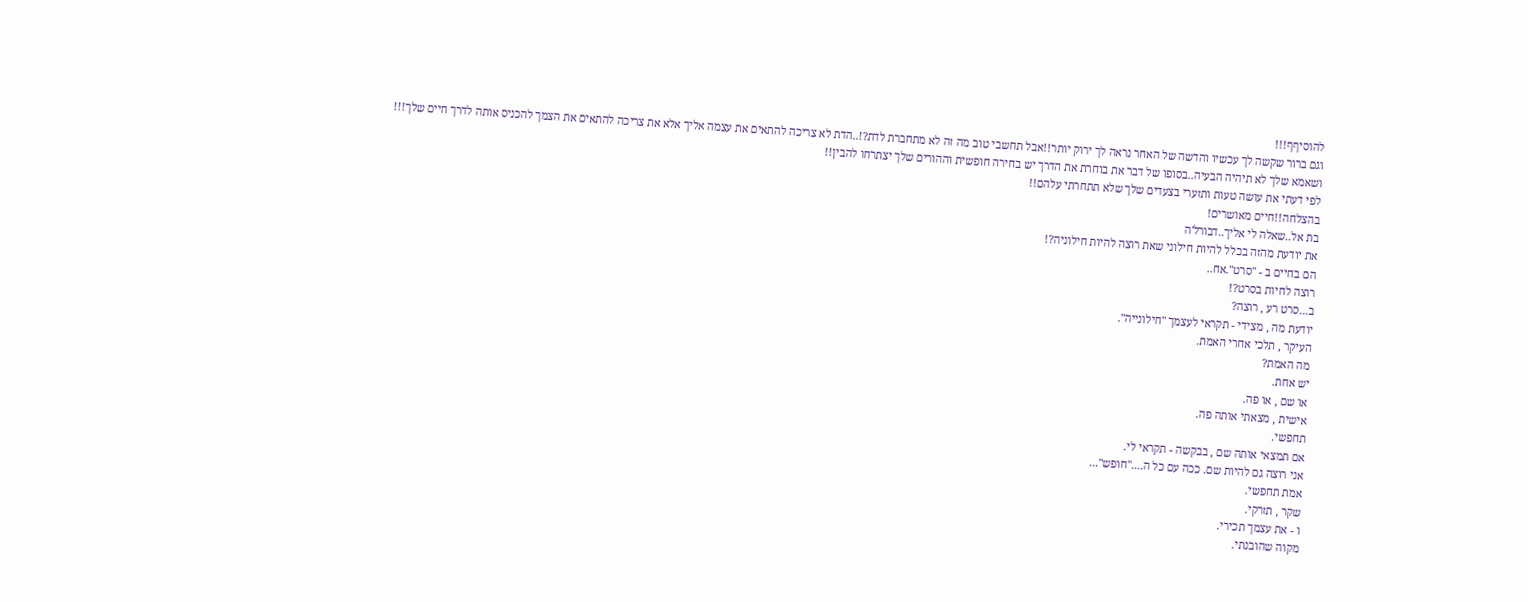להוסיףף!!!
וגם ברור שקשה לך עכשיו והדשה של האחר נראה לך ירוק יותר!!אבל תחשבי טוב מה זה לא מתחברת לדת?!..הדת לא צריכה להתאים את עצמה אליך אלא את צריכה להתאים את הצמך להכניס אותה לדרך חיים שלך!!!
ושאמא שלך לא תיהיה הבעיה..בסופו של דבר את בוחרת את הדרך יש בחירה חופשית וההורים שלך יצתרחו להבין!!
לפי דעתי את עושה טעות ותזערי בצעדים שלך שלא תתחרתי עלהם!!
בהצלחה!!חיים מאושרים!
בת אל..שאלה לי אליך..דבורל'ה
את יודעת מהזה בכלל להיות חילוני שאת רוצה להיות חילוניה?!
הם בחיים ב - "סרט".אח..
רוצה לחיות בסרט?!
ב...סרט רע , רוצה?
יודעת מה , מצידי - תקראי לעצמך "חילונייה".
העיקר , תלכי אחרי האמת.
מה האמת?
יש אחת.
או שם , או פה.
אישית , מצאתי אותה פה.
תחפשי.
אם תמצאי אותה שם , בבקשה - תקראי לי.
אני רוצה גם להיות שם. ככה עם כל ה...."חופש"...
אמת תחפשי.
שקר , תזרקי.
ו - את עצמך תכירי.
מקוה שהובנתי.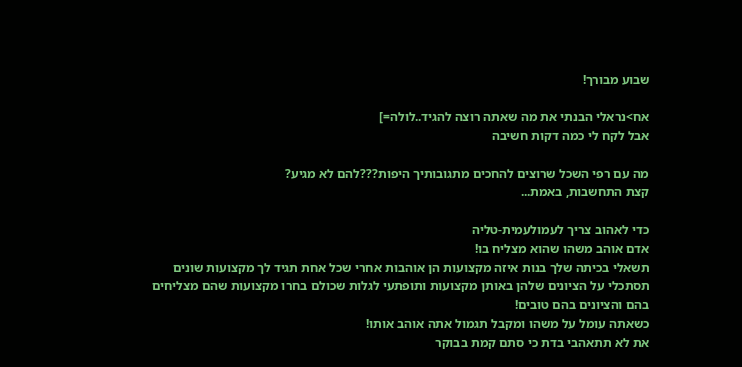שבוע מבורך!

אח>נראלי הבנתי את מה שאתה רוצה להגיד..לולה=]
אבל לקח לי כמה דקות חשיבה

מה עם רפי השכל שרוצים להחכים מתגובותיך היפות???להם לא מגיע?
קצת התחשבות, באמת...

כדי לאהוב צריך לעמולעמית-טליה
אדם אוהב משהו שהוא מצליח בו!
תשאלי בכיתה שלך בנות איזה מקצועות הן אוהבות אחרי שכל אחת תגיד לך מקצועות שונים תסתכלי על הציונים שלהן באותן מקצועות ותופתעי לגלות שכולם בחרו מקצועות שהם מצליחים בהם והציונים בהם טובים!
כשאתה עומל על משהו ומקבל תגמול אתה אוהב אותו!
את לא תתאהבי בדת כי סתם קמת בבוקר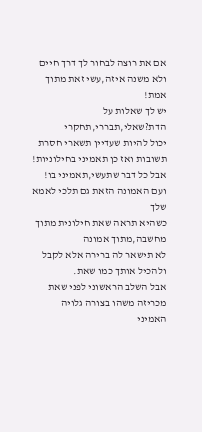אם את רוצה לבחור לך דרך חיים ולא משנה איזה,עשי זאת מתוך אמת!
יש לך שאלות על הדת?שאלי,תבררי,תחקרי
יכול להיות שעדיין תשארי חסרת תשובות ואז כן תאמיני בחילוניות!
אבל כל דבר שתעשי,תאמיני בו!
ועם האמונה הזאת גם תלכי לאמא שלך
כשהיא תראה שאת חילונית מתוך מחשבה,מתוך אמונה
לא תישאר לה ברירה אלא לקבל ולהכיל אותך כמו שאת.
אבל השלב הראשוני לפני שאת מכריזה משהו בצורה גלויה
האמיני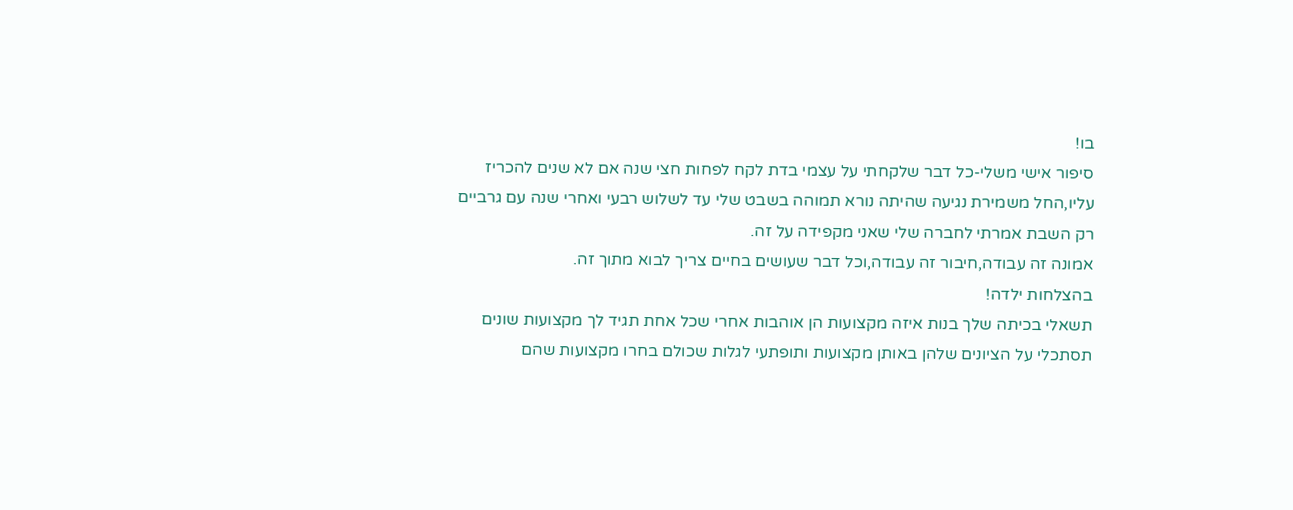בו!
סיפור אישי משלי-כל דבר שלקחתי על עצמי בדת לקח לפחות חצי שנה אם לא שנים להכריז עליו,החל משמירת נגיעה שהיתה נורא תמוהה בשבט שלי עד לשלוש רבעי ואחרי שנה עם גרביים רק השבת אמרתי לחברה שלי שאני מקפידה על זה.
אמונה זה עבודה,חיבור זה עבודה,וכל דבר שעושים בחיים צריך לבוא מתוך זה.
בהצלחות ילדה!
תשאלי בכיתה שלך בנות איזה מקצועות הן אוהבות אחרי שכל אחת תגיד לך מקצועות שונים תסתכלי על הציונים שלהן באותן מקצועות ותופתעי לגלות שכולם בחרו מקצועות שהם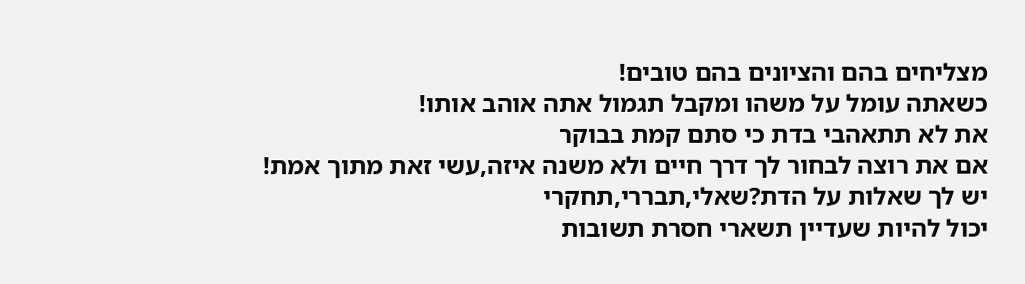מצליחים בהם והציונים בהם טובים!
כשאתה עומל על משהו ומקבל תגמול אתה אוהב אותו!
את לא תתאהבי בדת כי סתם קמת בבוקר
אם את רוצה לבחור לך דרך חיים ולא משנה איזה,עשי זאת מתוך אמת!
יש לך שאלות על הדת?שאלי,תבררי,תחקרי
יכול להיות שעדיין תשארי חסרת תשובות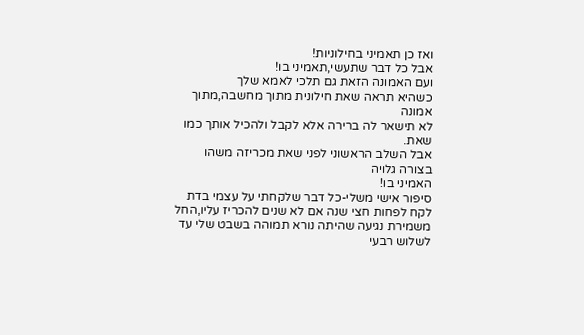ואז כן תאמיני בחילוניות!
אבל כל דבר שתעשי,תאמיני בו!
ועם האמונה הזאת גם תלכי לאמא שלך
כשהיא תראה שאת חילונית מתוך מחשבה,מתוך אמונה
לא תישאר לה ברירה אלא לקבל ולהכיל אותך כמו שאת.
אבל השלב הראשוני לפני שאת מכריזה משהו בצורה גלויה
האמיני בו!
סיפור אישי משלי-כל דבר שלקחתי על עצמי בדת לקח לפחות חצי שנה אם לא שנים להכריז עליו,החל משמירת נגיעה שהיתה נורא תמוהה בשבט שלי עד לשלוש רבעי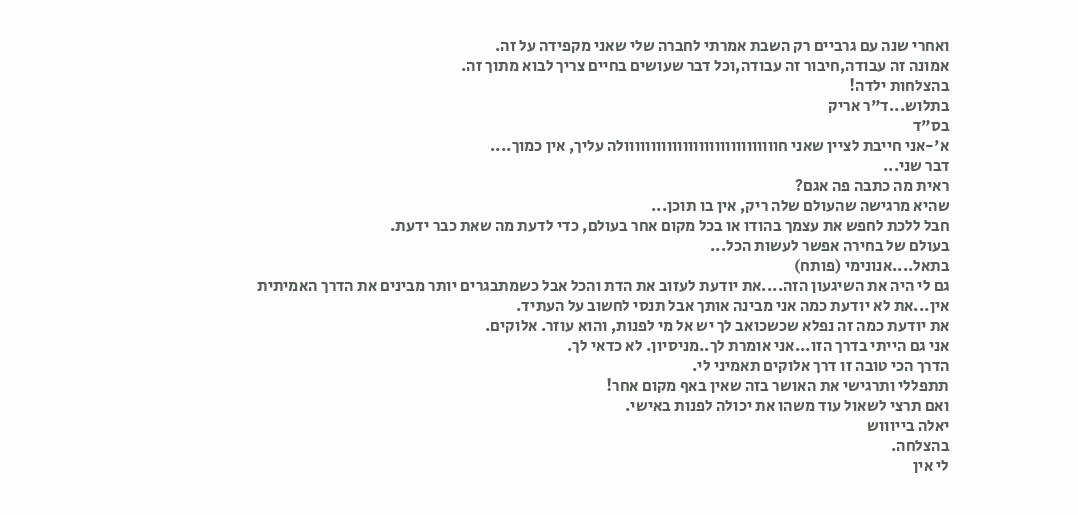ואחרי שנה עם גרביים רק השבת אמרתי לחברה שלי שאני מקפידה על זה.
אמונה זה עבודה,חיבור זה עבודה,וכל דבר שעושים בחיים צריך לבוא מתוך זה.
בהצלחות ילדה!
בתלוש...ד"ר אריק
בס"ד
א'-אני חייבת לציין שאני חווווווווווווווווווווווווווווולה עליך, אין כמוך....
דבר שני...
ראית מה כתבה פה אגם?
שהיא מרגישה שהעולם שלה ריק, אין בו תוכן...
חבל ללכת לחפש את עצמך בהודו או בכל מקום אחר בעולם, כדי לדעת מה שאת כבר ידעת.
בעולם של בחירה אפשר לעשות הכל...
בתאל....אנונימי (פותח)
גם לי היה את השיגעון הזה....את יודעת לעזוב את הדת והכל אבל כשמתבגרים יותר מבינים את הדרך האמיתית
אין...את לא יודעת כמה אני מבינה אותך אבל תנסי לחשוב על העתיד.
את יודעת כמה זה נפלא שכשכואב לך יש אל מי לפנות, והוא עוזר. אלוקים.
אני גם הייתי בדרך הזו...אני אומרת לך..מניסיון. לא כדאי לך.
הדרך הכי טובה זו דרך אלוקים תאמיני לי.
תתפללי ותרגישי את האושר בזה שאין באף מקום אחר!
ואם תרצי לשאול עוד משהו את יכולה לפנות באישי.
יאלה בייוווש
בהצלחה.
לי אין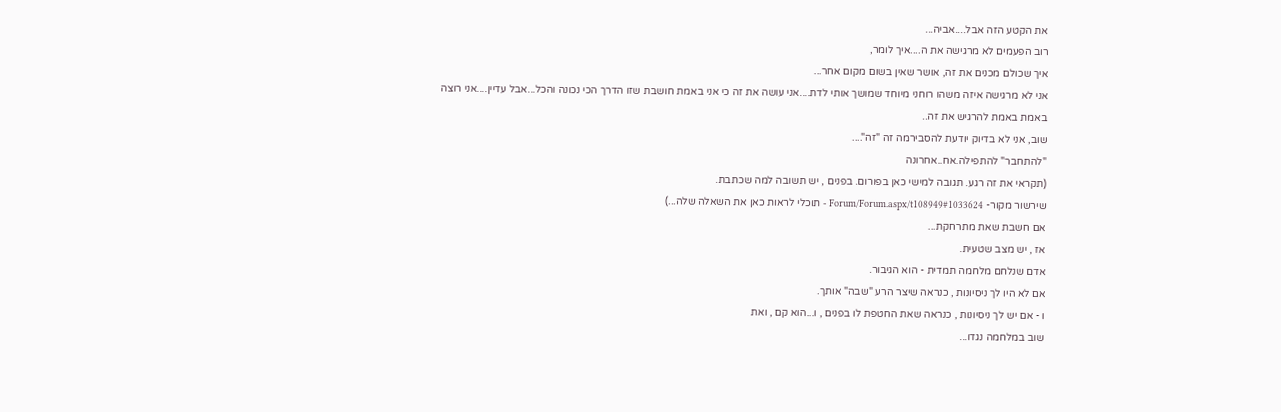את הקטע הזה אבל....אביה...
רוב הפעמים לא מרגישה את ה....איך לומר,
איך שכולם מכנים את זה, אושר שאין בשום מקום אחר...
אני לא מרגישה איזה משהו רוחני מיוחד שמושך אותי לדת....אני עושה את זה כי אני באמת חושבת שזו הדרך הכי נכונה והכל...אבל עדיין....אני רוצה באמת באמת להרגיש את זה..
שוב, אני לא בדיוק יודעת להסבירמה זה "זה"....
"להתחבר" להתפילה.אח..אחרונה
(תקראי את זה רגע. תגובה למישי כאן בפורום. בפנים , יש תשובה למה שכתבת.
שירשור מקור- Forum/Forum.aspx/t108949#1033624 - תוכלי לראות כאן את השאלה שלה...)
אם חשבת שאת מתרחקת...
אז , יש מצב שטעית.
אדם שנלחם מלחמה תמדית - הוא הגיבור.
אם לא היו לך ניסיונות , כנראה שיצר הרע "שבה" אותך.
ו - אם יש לך ניסיונות , כנראה שאת החטפת לו בפנים , ו...הוא קם , ואת
שוב במלחמה נגדו...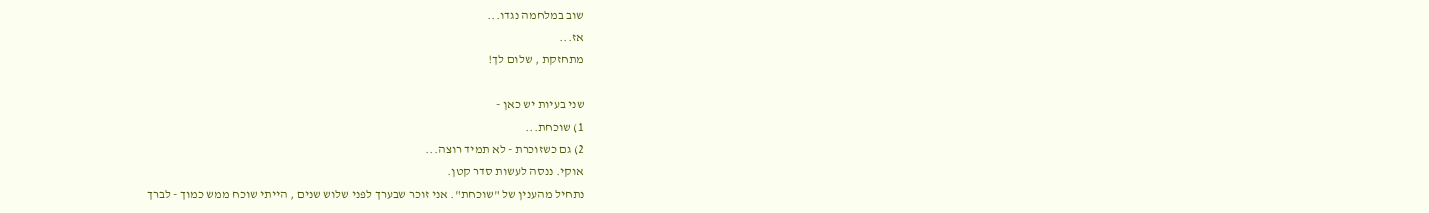שוב במלחמה נגדו...
אז...
מתחזקת , שלום לך!

שני בעיות יש כאן -
1) שוכחת...
2) גם כשזוכרת - לא תמיד רוצה...
אוקי. ננסה לעשות סדר קטן.
נתחיל מהענין של "שוכחת". אני זוכר שבערך לפני שלוש שנים , הייתי שוכח ממש כמוך - לברך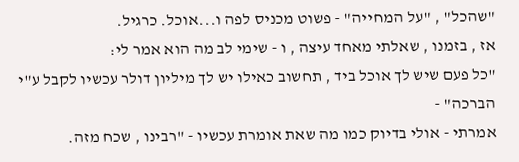"שהכל" , "על המחייה" - פשוט מכניס לפה ו...אוכל. כרגיל.
אז , בזמנו , שאלתי מאחד עיצה , ו - שימי לב מה הוא אמר לי:
"כל פעם שיש לך אוכל ביד , תחשוב כאילו יש לך מיליון דולר עכשיו לקבל ע"י הברכה" -
אמרתי - אולי בדיוק כמו מה שאת אומרת עכשיו - "רבינו , שכח מזה.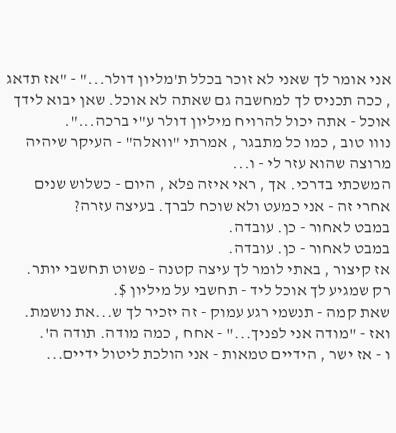אני אומר לך שאני לא זוכר בכלל ת'מליון דולר..." - "אז תדאג , ככה תכניס לך למחשבה גם שאתה לא אוכל. שאן יבוא לידך אוכל - אתה יכול להרויח מיליון דולר ע"י ברכה...".
נווו טוב , כמו כל מתבגר , אמרתי "וואלה" - העיקר שיהיה מרוצה שהוא עזר לי - ו...
המשכתי בדרכי. אך , ראי איזה פלא , היום - כשלוש שנים אחרי זה - אני כמעט ולא שוכח לברך. בעיצה עזרה?
במבט לאחור - כן. עובדה.
במבט לאחור - כן. עובדה.
אז קיצור , באתי לומר לך עיצה קטנה - פשוט תחשבי יותר.
רק שמגיע לך אוכל ליד - תחשבי על מיליון $.
שאת קמה - תנשמי רגע עמוק - זה יזכיר לך ש...את נושמת. ואז - "מודה אני לפניך..." - אחח , כמה מודה. תודה ה'.
ו - אז ישר , הידיים טמאות - אני הולכת ליטול ידיים...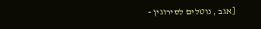[אגב , נוטלים לסירוגין -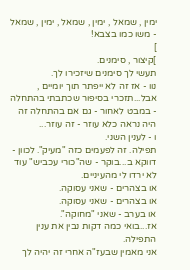ימין , שמאל , ימין , שמאל , ימין , שמאל - משו כמו בצבא!
]
]קיצור , סימנים.
תעשי לך סימנים שיזכירו לך.
נוו - אז זה לא ייפתר תוך יומיים , אבל...תזכרי בסיפור שכתבתי בהתחלה - במבט לאחור - גם אם בהתחלה זה היה נראה כלא עוזר - זה עוזר...
ו - לענין השני.
תפילה. זה לפעמים כזה "מעיק". לכוון -
דווקא ב...בוקר - שה"כורי עכביש" עוד לא ירדו לי מהעיניים.
או בצהרים - שאני עסוקה.
או בצהרים - שאני עסוקה.
או בערב - שאני "מחוקה".
אז...בואי כמה דקות נבין את ענין התפילה.
אני מאמין שבעז"ה אחרי זה יהיה לך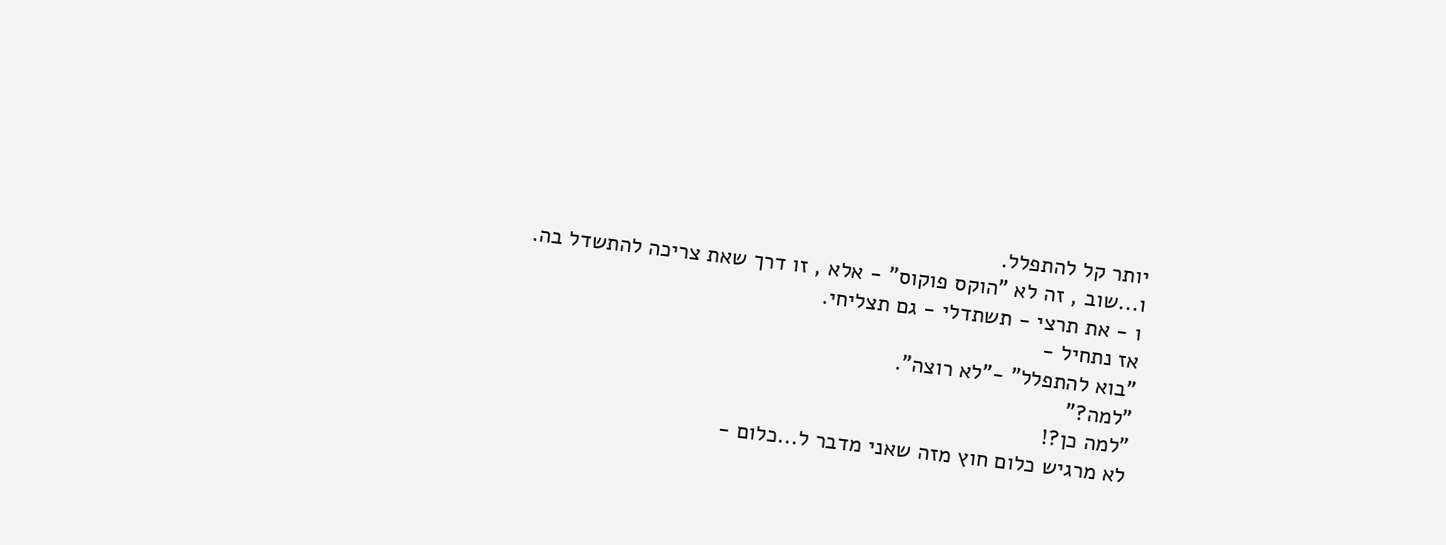יותר קל להתפלל.
ו...שוב , זה לא "הוקס פוקוס" - אלא , זו דרך שאת צריכה להתשדל בה.
ו - את תרצי - תשתדלי - גם תצליחי.
אז נתחיל -
"בוא להתפלל" -"לא רוצה".
"למה?"
"למה כן?!
לא מרגיש כלום חוץ מזה שאני מדבר ל...כלום -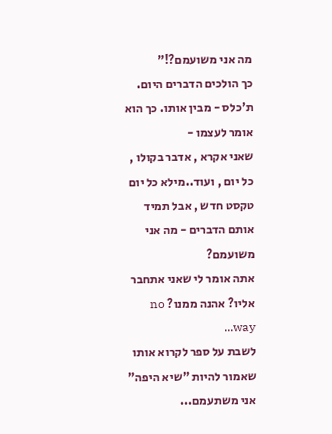מה אני משועמם?!"
כך הולכים הדברים היום.
ת'כלס - מבין אותו. כך הוא אומר לעצמו -
שאני אקרא , אדבר בקולו , כל יום , ועוד..מילא כל יום טקסט חדש , אבל תמיד אותם הדברים - מה אני משועמם?
אתה אומר לי שאני אתחבר אליו? אהנה ממנו? no way...
לשבת על ספר לקרוא אותו שאמור להיות "שיא היפה" אני משתעמם...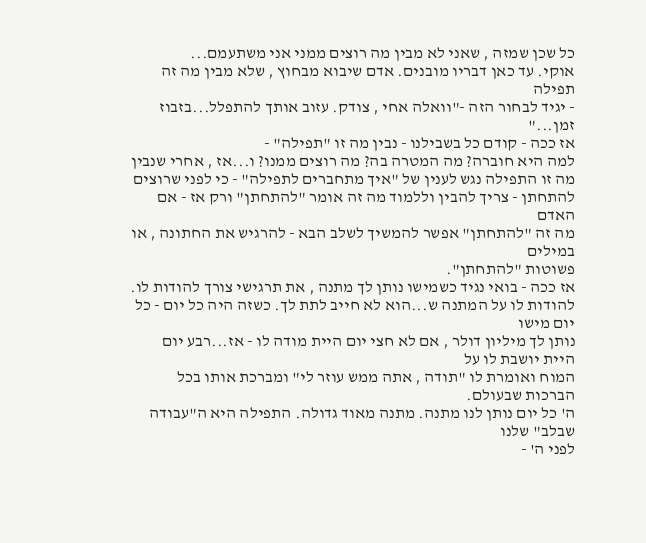כל שכן שמזה , שאני לא מבין מה רוצים ממני אני משתעמם...
אוקי. עד כאן דבריו מובנים. אדם שיבוא מבחוץ , שלא מבין מה זה תפילה
- יגיד לבחור הזה -"וואלה אחי , צודק. עזוב אותך להתפלל...בזבוז זמן..."
אז ככה - קודם כל בשבילנו - נבין מה זו "תפילה" -
למה היא חוברה? מה המטרה בה? מה רוצים ממנו? ו...אז , אחרי שנבין
מה זו התפילה נגש לענין של "איך מתחברים לתפילה" - כי לפני שרוצים
להתחתן - צריך להבין וללמוד מה זה אומר "להתחתן" ורק אז - אם האדם
מה זה "להתחתן" אפשר להמשיך לשלב הבא - להרגיש את החתונה , או במילים
פשוטות "להתחתן".
אז ככה - בואי נגיד כשמישו נותן לך מתנה , את תרגישי צורך להודות לו.
להודות לו על המתנה ש...הוא לא חייב לתת לך. כשזה היה כל יום - כל יום מישו
נותן לך מיליון דולר , אם לא חצי יום היית מודה לו - אז...רבע יום היית יושבת לו על
המוח ואומרת לו "תודה , אתה ממש עוזר לי" ומברכת אותו בכל הברכות שבעולם.
ה' כל יום נותן לנו מתנה. מתנה מאוד גדולה. התפילה היא ה"עבודה שבלב" שלנו
לפני ה' -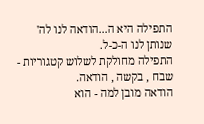התפילה היא ה...הודאה לנו לה' שנותן לנו ה-כ-ל.
התפילה מחולקת לשלוש קטגוריות - שבח , בקשה , הודאה.
הודאה מובן למה - הוא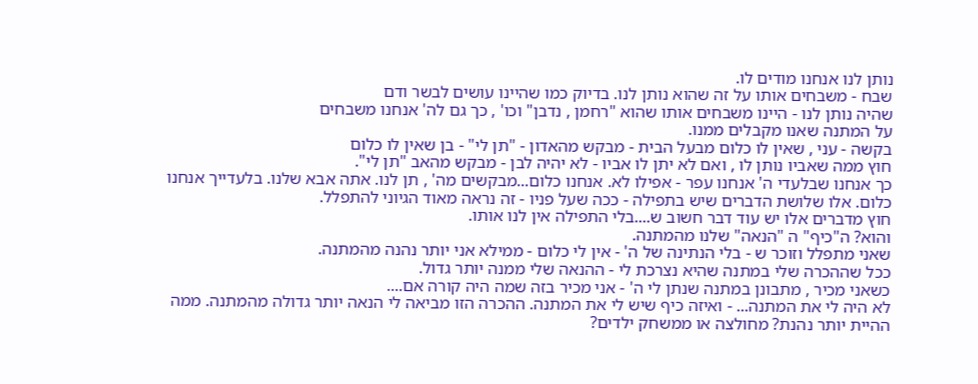נותן לנו אנחנו מודים לו.
שבח - משבחים אותו על זה שהוא נותן לנו. בדיוק כמו שהיינו עושים לבשר ודם
שהיה נותן לנו - היינו משבחים אותו שהוא "רחמן , נדבן" וכו' , כך גם לה' אנחנו משבחים
על המתנה שאנו מקבלים ממנו.
בקשה - עני , שאין לו כלום מבעל הבית - מבקש מהאדון - "תן לי" - בן שאין לו כלום
חוץ ממה שאביו נותן לו , ואם לא יתן לו אביו - לא יהיה לבן - מבקש מהאב "תן לי".
כך אנחנו שבלעדי ה' אנחנו עפר - אפילו לא. אנחנו כלום...מבקשים מה' , תן לנו. אתה אבא שלנו. בלעדייך אנחנו כלום. אלו שלושת הדברים שיש בתפילה - ככה שעל פניו - זה נראה מאוד הגיוני להתפלל.
חוץ מדברים אלו יש עוד דבר חשוב ש....בלי התפילה אין לנו אותו.
והוא? ה"כיף" ה "הנאה" שלנו מהמתנה.
שאני מתפלל וזוכר ש - בלי הנתינה של ה' - אין לי כלום - ממילא אני יותר נהנה מהמתנה.
ככל שההכרה שלי במתנה שהיא נצרכת לי - ההנאה שלי ממנה יותר גדול.
כשאני מכיר , מתבונן במתנה שנתן לי ה' - אני מכיר בזה שמה היה קורה אם....
לא היה לי את המתנה... - ואיזה כיף שיש לי את המתנה. ההכרה הזו מביאה לי הנאה יותר גדולה מהמתנה. ממה ההיית יותר נהנת? מחולצה או ממשחק ילדים?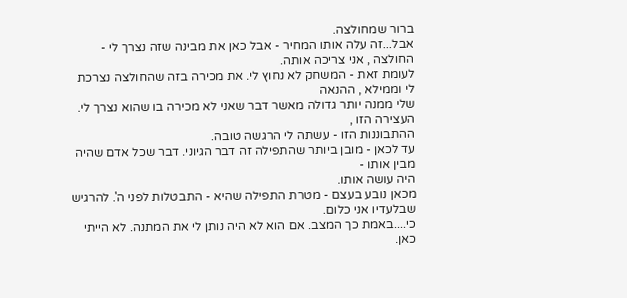ברור שמחולצה.
אבל...זה עלה אותו המחיר - אבל כאן את מבינה שזה נצרך לי - החולצה , אני צריכה אותה.
לעומת זאת - המשחק לא נחוץ לי. את מכירה בזה שהחולצה נצרכת לי וממילא , ההנאה
שלי ממנה יותר גדולה מאשר דבר שאני לא מכירה בו שהוא נצרך לי. העצירה הזו ,
ההתבוננות הזו - עשתה לי הרגשה טובה.
עד לכאן - מובן ביותר שהתפילה זה דבר הגיוני. דבר שכל אדם שהיה מבין אותו -
היה עושה אותו.
מכאן נובע בעצם - מטרת התפילה שהיא - התבטלות לפני ה'. להרגיש שבלעדיו אני כלום.
כי....באמת כך המצב. אם הוא לא היה נותן לי את המתנה. לא הייתי כאן.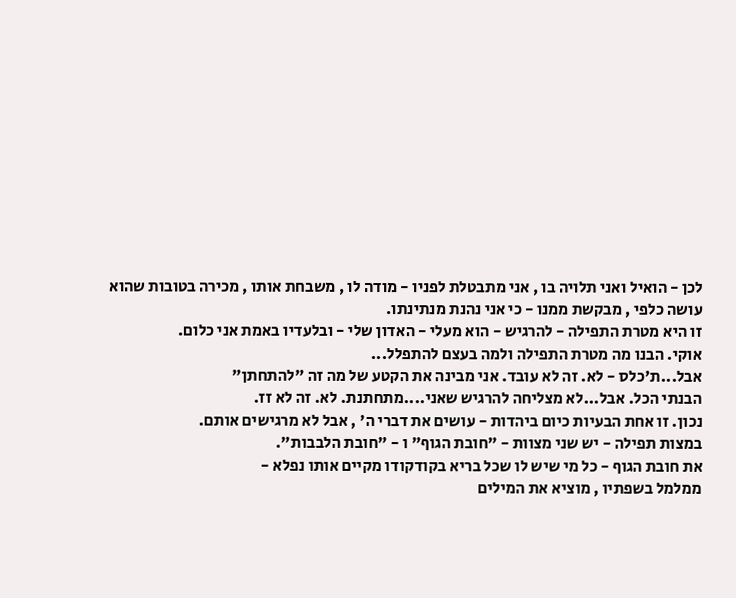לכן - הואיל ואני תלויה בו , אני מתבטלת לפניו - מודה לו , משבחת אותו , מכירה בטובות שהוא עושה כלפי , מבקשת ממנו - כי אני נהנת מנתינתו.
זו היא מטרת התפילה - להרגיש - הוא מעלי - האדון שלי - ובלעדיו באמת אני כלום.
אוקי. הבנו מה מטרת התפילה ולמה בעצם להתפלל...
אבל...ת'כלס - לא. זה לא עובד. אני מבינה את הקטע של מה זה "להתחתן"
הבנתי הכל. אבל...לא מצליחה להרגיש שאני....מתחתנת. לא. זה לא זז.
נכון. זו אחת הבעיות כיום ביהדות - עושים את דברי ה' , אבל לא מרגישים אותם.
במצות תפילה - יש שני מצוות - "חובת הגוף" ו - "חובת הלבבות".
את חובת הגוף - כל מי שיש לו שכל בריא בקודקודו מקיים אותו נפלא -
ממלמל בשפתיו , מוציא את המילים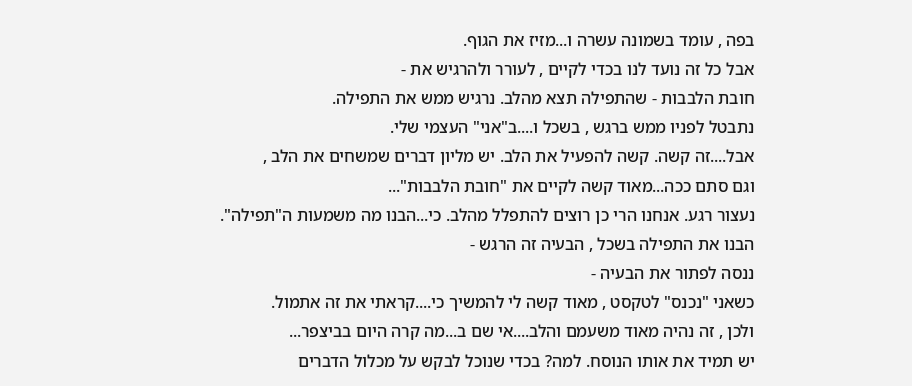בפה , עומד בשמונה עשרה ו...מזיז את הגוף.
אבל כל זה נועד לנו בכדי לקיים , לעורר ולהרגיש את -
חובת הלבבות - שהתפילה תצא מהלב. נרגיש ממש את התפילה.
נתבטל לפניו ממש ברגש , בשכל ו....ב"אני" העצמי שלי.
אבל....זה קשה. קשה להפעיל את הלב. יש מליון דברים שמשחים את הלב ,
וגם סתם ככה...מאוד קשה לקיים את "חובת הלבבות"...
נעצור רגע. אנחנו הרי כן רוצים להתפלל מהלב. כי...הבנו מה משמעות ה"תפילה".
הבנו את התפילה בשכל , הבעיה זה הרגש -
ננסה לפתור את הבעיה -
כשאני "נכנס" לטקסט , מאוד קשה לי להמשיך כי....קראתי את זה אתמול.
ולכן , זה נהיה מאוד משעמם והלב....אי שם ב...מה קרה היום בביצפר...
יש תמיד את אותו הנוסח. למה? בכדי שנוכל לבקש על מכלול הדברים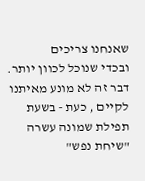שאנחנו צריכים
ובכדי שנוכל לכוון יותר.
דבר זה לא מונע מאיתנו לקיים , כעת - בשעת תפילת שמונה עשרה "שיחת נפש"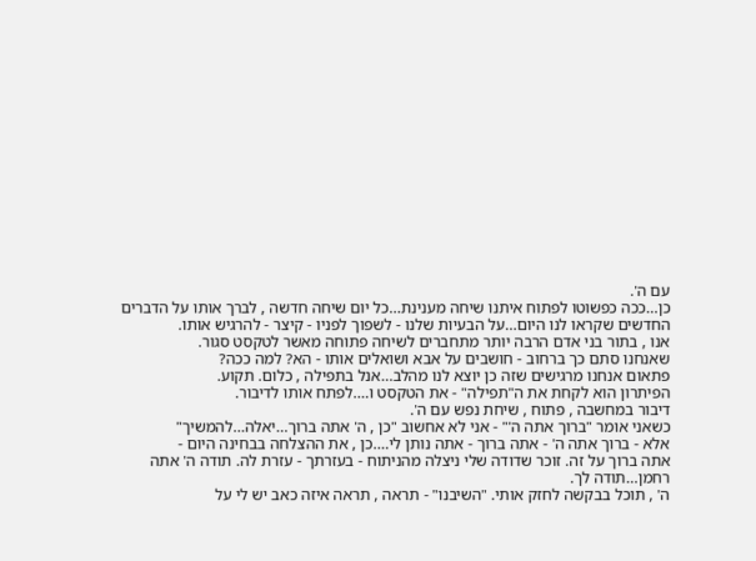עם ה'.
כן...ככה כפשוטו לפתוח איתנו שיחה מענינת...כל יום שיחה חדשה , לברך אותו על הדברים
החדשים שקראו לנו היום...על הבעיות שלנו - לשפוך לפניו - קיצר - להרגיש אותו.
אנו , בתור בני אדם הרבה יותר מתחברים לשיחה פתוחה מאשר לטקסט סגור.
שאנחנו סתם כך ברחוב - חושבים על אבא ושואלים אותו - הא? למה ככה?
פתאום אנחנו מרגישים שזה כן יוצא לנו מהלב...אנל בתפילה , כלום. תקוע.
הפיתרון הוא לקחת את ה"תפילה" - את הטקסט ו....לפתח אותו לדיבור.
דיבור במחשבה , פתוח , שיחת נפש עם ה'.
כשאני אומר "ברוך אתה ה'" - אני לא אחשוב "כן , ה' אתה ברוך...יאלה...להמשיך"
אלא - ברוך אתה ה' - אתה ברוך - אתה נותן לי....כן , את ההצלחה בבחינה היום -
אתה ברוך על זה. זוכר שדודה שלי ניצלה מהניתוח - בעזרתך - עזרת לה. תודה ה' אתה
רחמן...תודה לך.
ה' , תוכל בבקשה לחזק אותי. "השיבנו" - תראה , תראה איזה כאב יש לי על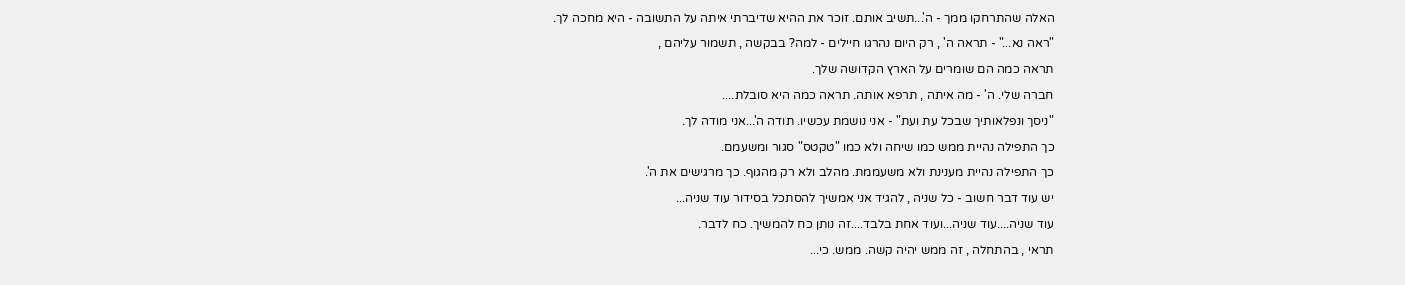האלה שהתרחקו ממך - ה'...תשיב אותם. זוכר את ההיא שדיברתי איתה על התשובה - היא מחכה לך.
"ראה נא..." - תראה ה' , רק היום נהרגו חיילים - למה? בבקשה , תשמור עליהם ,
תראה כמה הם שומרים על הארץ הקדושה שלך.
חברה שלי. ה' - מה איתה , תרפא אותה. תראה כמה היא סובלת....
"ניסך ונפלאותיך שבכל עת ועת" - אני נושמת עכשיו. תודה ה'...אני מודה לך.
כך התפילה נהיית ממש כמו שיחה ולא כמו "טקטס" סגור ומשעמם.
כך התפילה נהיית מענינת ולא משעממת. מהלב ולא רק מהגוף. כך מרגישים את ה'.
יש עוד דבר חשוב - כל שניה , להגיד אני אמשיך להסתכל בסידור עוד שניה...
עוד שניה....עוד שניה...ועוד אחת בלבד....זה נותן כח להמשיך. כח לדבר.
תראי , בהתחלה , זה ממש יהיה קשה. ממש. כי...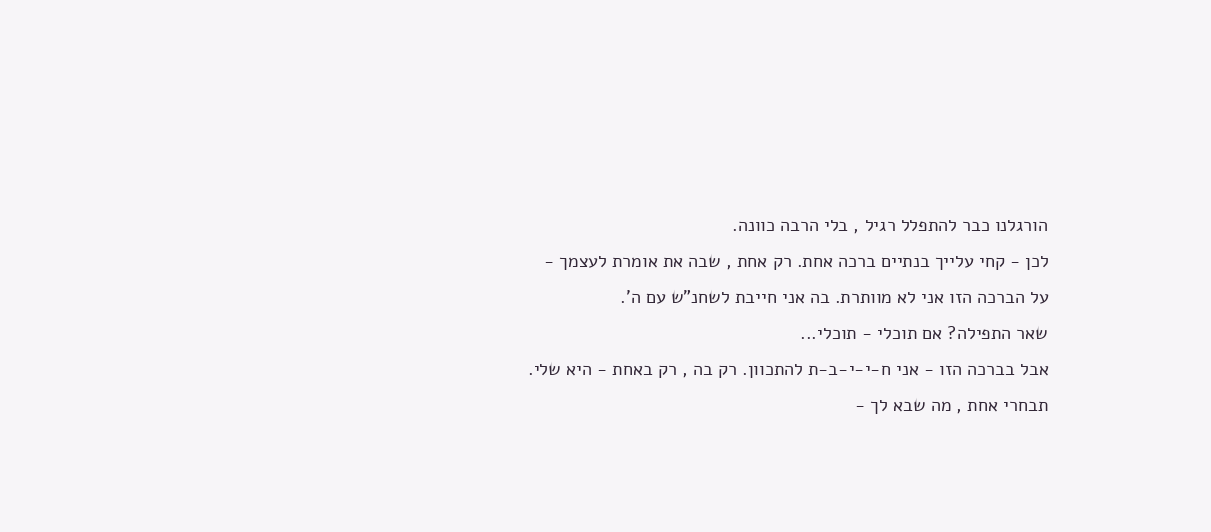הורגלנו כבר להתפלל רגיל , בלי הרבה כוונה.
לכן - קחי עלייך בנתיים ברכה אחת. רק אחת , שבה את אומרת לעצמך -
על הברכה הזו אני לא מוותרת. בה אני חייבת לשחנ"ש עם ה'.
שאר התפילה? אם תוכלי - תוכלי...
אבל בברכה הזו - אני ח-י-י-ב-ת להתכוון. רק בה , רק באחת - היא שלי.
תבחרי אחת , מה שבא לך -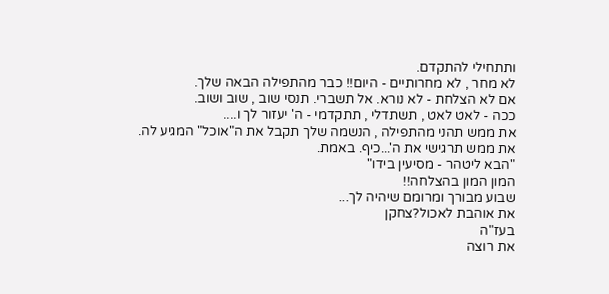ותתחילי להתקדם.
לא מחר , לא מחרותיים - היום!! כבר מהתפילה הבאה שלך.
אם לא הצלחת - לא נורא. אל תשברי. תנסי שוב , שוב ושוב.
ככה - לאט לאט , תשתדלי , תתקדמי - ה' יעזור לך ו....
את ממש תהני מהתפילה , הנשמה שלך תקבל את ה"אוכל" המגיע לה.
את ממש תרגישי את ה'...כיף. באמת.
"הבא ליטהר - מסיעין בידו"
המון המון בהצלחה!!
שבוע מבורך ומרומם שיהיה לך...
את אוהבת לאכול?צחקן
בעז"ה
את רוצה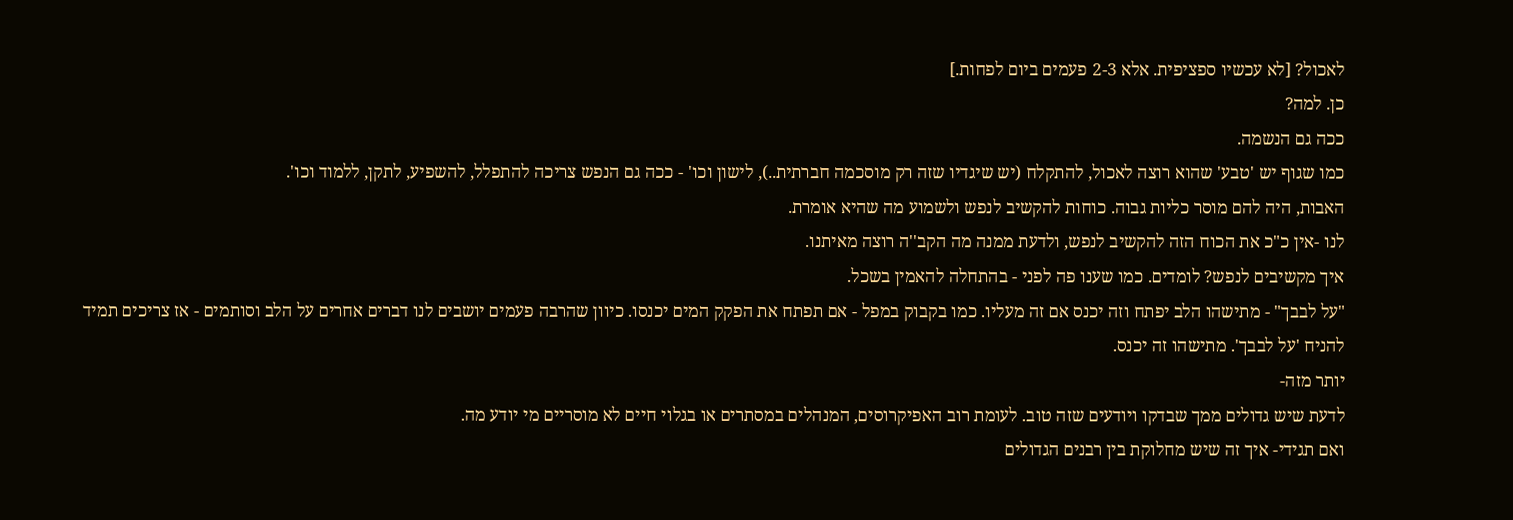לאכול? [לא עכשיו ספציפית. אלא 2-3 פעמים ביום לפחות.]
כן. למה?
ככה גם הנשמה.
כמו שגוף יש 'טבע' שהוא רוצה לאכול, להתקלח (יש שיגדיו שזה רק מוסכמה חברתית..), לישון וכו' - ככה גם הנפש צריכה להתפלל, להשפיע, לתקן, ללמוד וכו'.
האבות, היה להם מוסר כליות גבוה. כוחות להקשיב לנפש ולשמוע מה שהיא אומרת.
לנו -אין כ"כ את הכוח הזה להקשיב לנפש, ולדעת ממנה מה הקב''ה רוצה מאיתנו.
איך מקשיבים לנפש? לומדים. כמו שענו פה לפני - בהתחלה להאמין בשכל.
"על לבבך" - מתישהו הלב יפתח וזה יכנס אם זה מעליו. כמו בקבוק במפל - אם תפתח את הפקק המים יכנסו. כיוון שהרבה פעמים יושבים לנו דברים אחרים על הלב וסותמים - אז צריכים תמיד להניח 'על לבבך'. מתישהו זה יכנס.
יותר מזה-
לדעת שיש גדולים ממך שבדקו ויודעים שזה טוב. לעומת רוב האפיקרוסים, המנהלים במסתרים או בגלוי חיים לא מוסריים מי יודע מה.
ואם תגידי- איך זה שיש מחלוקת בין רבנים הגדולים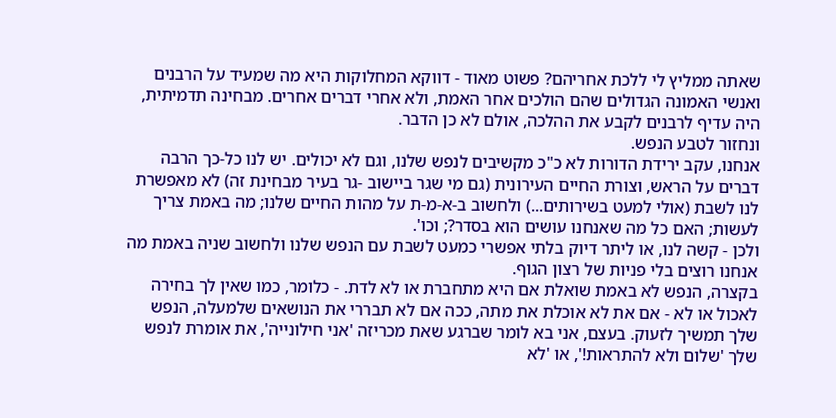שאתה ממליץ לי ללכת אחריהם? פשוט מאוד - דווקא המחלוקות היא מה שמעיד על הרבנים ואנשי האמונה הגדולים שהם הולכים אחר האמת, ולא אחרי דברים אחרים. מבחינה תדמיתית, היה עדיף לרבנים לקבע את ההלכה, אולם לא כן הדבר.
ונחזור לטבע הנפש.
אנחנו, עקב ירידת הדורות לא כ"כ מקשיבים לנפש שלנו, וגם לא יכולים. יש לנו כל-כך הרבה דברים על הראש, וצורת החיים העירונית (גם מי שגר ביישוב -גר בעיר מבחינת זה) לא מאפשרת לנו לשבת (אולי למעט בשירותים...) ולחשוב ב-א-מ-ת על מהות החיים שלנו; מה באמת צריך לעשות; האם כל מה שאנחנו עושים הוא בסדר?; וכו'.
ולכן - קשה לנו, או ליתר דיוק בלתי אפשרי כמעט לשבת עם הנפש שלנו ולחשוב שניה באמת מה אנחנו רוצים בלי פניות של רצון הגוף.
בקצרה, הנפש לא באמת שואלת אם היא מתחברת או לא לדת. - כלומר, כמו שאין לך בחירה לאכול או לא - אם את לא אוכלת את מתה, ככה אם לא תבררי את הנושאים שלמעלה, הנפש שלך תמשיך לזעוק. בעצם, אני בא לומר שברגע שאת מכריזה 'אני חילונייה', את אומרת לנפש שלך 'שלום ולא להתראות!', או 'לא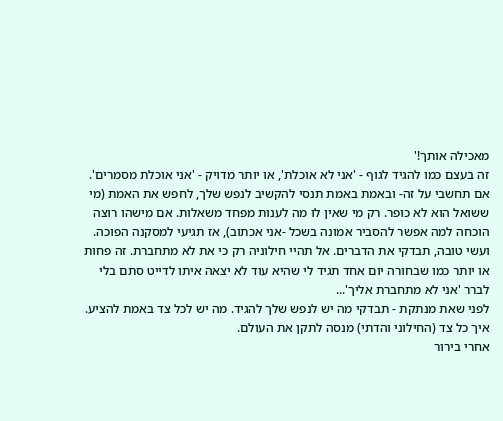מאכילה אותך!'
זה בעצם כמו להגיד לגוף - 'אני לא אוכלת', או יותר מדויק - 'אני אוכלת מסמרים'.
אם תחשבי על זה- ובאמת באמת תנסי להקשיב לנפש שלך, לחפש את האמת (מי ששואל הוא לא כופר. רק מי שאין לו מה לענות מפחד משאלות. אם מישהו רוצה הוכחה למה אפשר להסביר אמונה בשכל -אני אכתוב), אז תגיעי למסקנה הפוכה.
ועשי טובה, תבדקי את הדברים. אל תהיי חילוניה רק כי את לא מתחברת. זה פחות או יותר כמו שבחורה יום אחד תגיד לי שהיא עוד לא יצאה איתו לדייט סתם בלי לברר 'אני לא מתחברת אליך'...
לפני שאת מנתקת - תבדקי מה יש לנפש שלך להגיד. מה יש לכל צד באמת להציע. איך כל צד (החילוני והדתי) מנסה לתקן את העולם.
אחרי בירור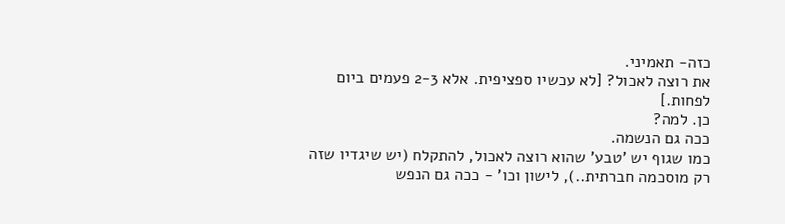כזה- תאמיני.
את רוצה לאכול? [לא עכשיו ספציפית. אלא 2-3 פעמים ביום לפחות.]
כן. למה?
ככה גם הנשמה.
כמו שגוף יש 'טבע' שהוא רוצה לאכול, להתקלח (יש שיגדיו שזה רק מוסכמה חברתית..), לישון וכו' - ככה גם הנפש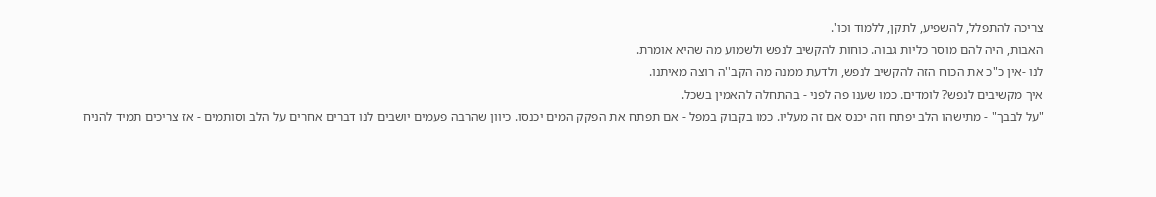צריכה להתפלל, להשפיע, לתקן, ללמוד וכו'.
האבות, היה להם מוסר כליות גבוה. כוחות להקשיב לנפש ולשמוע מה שהיא אומרת.
לנו -אין כ"כ את הכוח הזה להקשיב לנפש, ולדעת ממנה מה הקב''ה רוצה מאיתנו.
איך מקשיבים לנפש? לומדים. כמו שענו פה לפני - בהתחלה להאמין בשכל.
"על לבבך" - מתישהו הלב יפתח וזה יכנס אם זה מעליו. כמו בקבוק במפל - אם תפתח את הפקק המים יכנסו. כיוון שהרבה פעמים יושבים לנו דברים אחרים על הלב וסותמים - אז צריכים תמיד להניח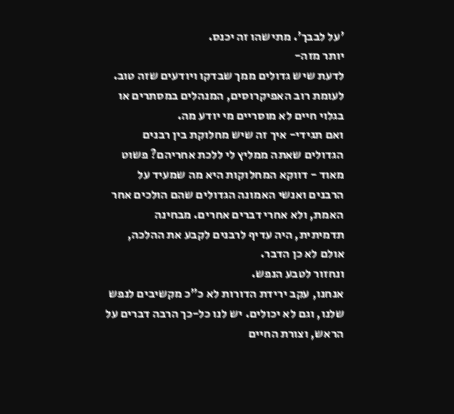'על לבבך'. מתישהו זה יכנס.
יותר מזה-
לדעת שיש גדולים ממך שבדקו ויודעים שזה טוב. לעומת רוב האפיקרוסים, המנהלים במסתרים או בגלוי חיים לא מוסריים מי יודע מה.
ואם תגידי- איך זה שיש מחלוקת בין רבנים הגדולים שאתה ממליץ לי ללכת אחריהם? פשוט מאוד - דווקא המחלוקות היא מה שמעיד על הרבנים ואנשי האמונה הגדולים שהם הולכים אחר האמת, ולא אחרי דברים אחרים. מבחינה תדמיתית, היה עדיף לרבנים לקבע את ההלכה, אולם לא כן הדבר.
ונחזור לטבע הנפש.
אנחנו, עקב ירידת הדורות לא כ"כ מקשיבים לנפש שלנו, וגם לא יכולים. יש לנו כל-כך הרבה דברים על הראש, וצורת החיים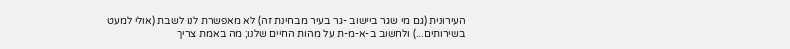העירונית (גם מי שגר ביישוב -גר בעיר מבחינת זה) לא מאפשרת לנו לשבת (אולי למעט בשירותים...) ולחשוב ב-א-מ-ת על מהות החיים שלנו; מה באמת צריך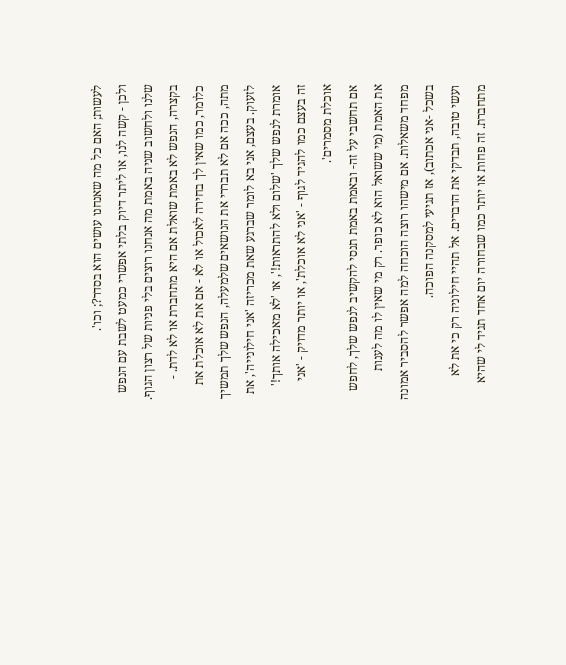לעשות; האם כל מה שאנחנו עושים הוא בסדר?; וכו'.
ולכן - קשה לנו, או ליתר דיוק בלתי אפשרי כמעט לשבת עם הנפש שלנו ולחשוב שניה באמת מה אנחנו רוצים בלי פניות של רצון הגוף.
בקצרה, הנפש לא באמת שואלת אם היא מתחברת או לא לדת. - כלומר, כמו שאין לך בחירה לאכול או לא - אם את לא אוכלת את מתה, ככה אם לא תבררי את הנושאים שלמעלה, הנפש שלך תמשיך לזעוק. בעצם, אני בא לומר שברגע שאת מכריזה 'אני חילונייה', את אומרת לנפש שלך 'שלום ולא להתראות!', או 'לא מאכילה אותך!'
זה בעצם כמו להגיד לגוף - 'אני לא אוכלת', או יותר מדויק - 'אני אוכלת מסמרים'.
אם תחשבי על זה- ובאמת באמת תנסי להקשיב לנפש שלך, לחפש את האמת (מי ששואל הוא לא כופר. רק מי שאין לו מה לענות מפחד משאלות. אם מישהו רוצה הוכחה למה אפשר להסביר אמונה בשכל -אני אכתוב), אז תגיעי למסקנה הפוכה.
ועשי טובה, תבדקי את הדברים. אל תהיי חילוניה רק כי את לא מתחברת. זה פחות או יותר כמו שבחורה יום אחד תגיד לי שהיא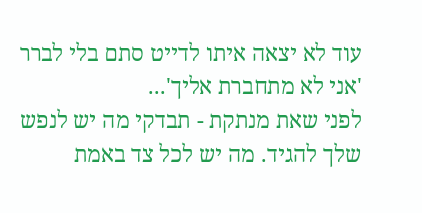עוד לא יצאה איתו לדייט סתם בלי לברר 'אני לא מתחברת אליך'...
לפני שאת מנתקת - תבדקי מה יש לנפש שלך להגיד. מה יש לכל צד באמת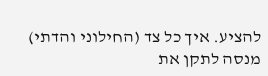להציע. איך כל צד (החילוני והדתי) מנסה לתקן את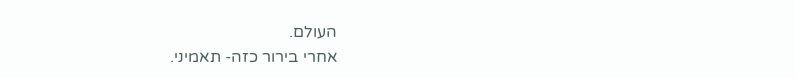העולם.
אחרי בירור כזה- תאמיני.